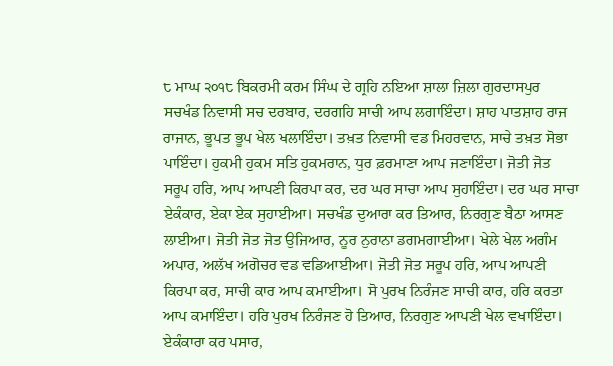੮ ਮਾਘ ੨੦੧੮ ਬਿਕਰਮੀ ਕਰਮ ਸਿੰਘ ਦੇ ਗ੍ਰਹਿ ਨਇਆ ਸ਼ਾਲਾ ਜ਼ਿਲਾ ਗੁਰਦਾਸਪੁਰ
ਸਚਖੰਡ ਨਿਵਾਸੀ ਸਚ ਦਰਬਾਰ, ਦਰਗਹਿ ਸਾਚੀ ਆਪ ਲਗਾਇੰਦਾ। ਸ਼ਾਹ ਪਾਤਸ਼ਾਹ ਰਾਜ ਰਾਜਾਨ, ਭੂਪਤ ਭੂਪ ਖੇਲ ਖਲਾਇੰਦਾ। ਤਖ਼ਤ ਨਿਵਾਸੀ ਵਡ ਮਿਹਰਵਾਨ, ਸਾਚੇ ਤਖ਼ਤ ਸੋਭਾ ਪਾਇੰਦਾ। ਹੁਕਮੀ ਹੁਕਮ ਸਤਿ ਹੁਕਮਰਾਨ, ਧੁਰ ਫ਼ਰਮਾਣਾ ਆਪ ਜਣਾਇੰਦਾ। ਜੋਤੀ ਜੋਤ ਸਰੂਪ ਹਰਿ, ਆਪ ਆਪਣੀ ਕਿਰਪਾ ਕਰ, ਦਰ ਘਰ ਸਾਚਾ ਆਪ ਸੁਹਾਇੰਦਾ। ਦਰ ਘਰ ਸਾਚਾ ਏਕੰਕਾਰ, ਏਕਾ ਏਕ ਸੁਹਾਈਆ। ਸਚਖੰਡ ਦੁਆਰਾ ਕਰ ਤਿਆਰ, ਨਿਰਗੁਣ ਬੈਠਾ ਆਸਣ ਲਾਈਆ। ਜੋਤੀ ਜੋਤ ਜੋਤ ਉਜਿਆਰ, ਨੂਰ ਨੁਰਾਨਾ ਡਗਮਗਾਈਆ। ਖੇਲੇ ਖੇਲ ਅਗੰਮ ਅਪਾਰ, ਅਲੱਖ ਅਗੋਚਰ ਵਡ ਵਡਿਆਈਆ। ਜੋਤੀ ਜੋਤ ਸਰੂਪ ਹਰਿ, ਆਪ ਆਪਣੀ ਕਿਰਪਾ ਕਰ, ਸਾਚੀ ਕਾਰ ਆਪ ਕਮਾਈਆ। ਸੋ ਪੁਰਖ ਨਿਰੰਜਣ ਸਾਚੀ ਕਾਰ, ਹਰਿ ਕਰਤਾ ਆਪ ਕਮਾਇੰਦਾ। ਹਰਿ ਪੁਰਖ ਨਿਰੰਜਣ ਹੋ ਤਿਆਰ, ਨਿਰਗੁਣ ਆਪਣੀ ਖੇਲ ਵਖਾਇੰਦਾ। ਏਕੰਕਾਰਾ ਕਰ ਪਸਾਰ,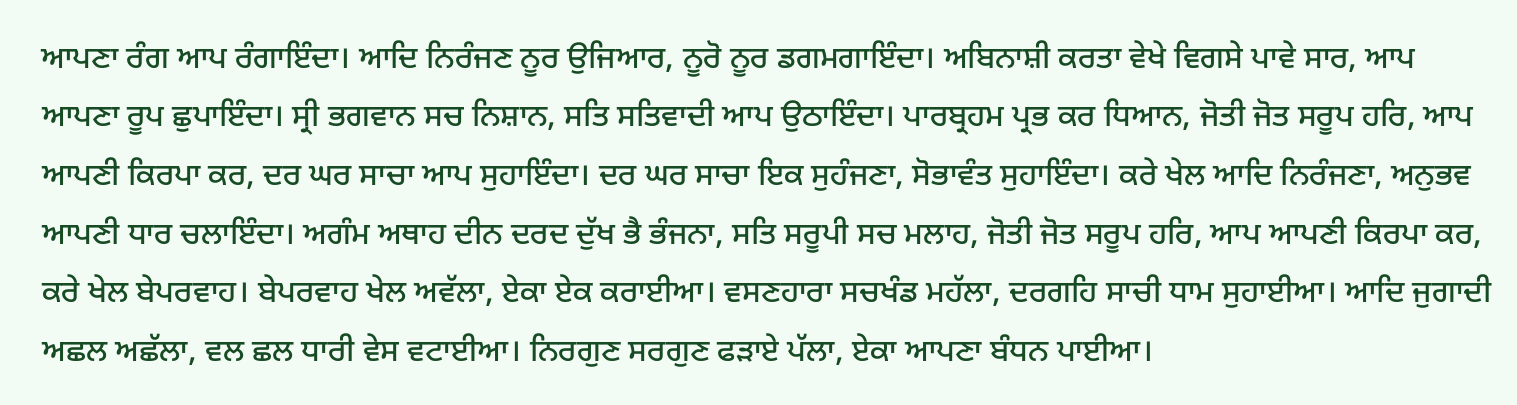ਆਪਣਾ ਰੰਗ ਆਪ ਰੰਗਾਇੰਦਾ। ਆਦਿ ਨਿਰੰਜਣ ਨੂਰ ਉਜਿਆਰ, ਨੂਰੋ ਨੂਰ ਡਗਮਗਾਇੰਦਾ। ਅਬਿਨਾਸ਼ੀ ਕਰਤਾ ਵੇਖੇ ਵਿਗਸੇ ਪਾਵੇ ਸਾਰ, ਆਪ ਆਪਣਾ ਰੂਪ ਛੁਪਾਇੰਦਾ। ਸ੍ਰੀ ਭਗਵਾਨ ਸਚ ਨਿਸ਼ਾਨ, ਸਤਿ ਸਤਿਵਾਦੀ ਆਪ ਉਠਾਇੰਦਾ। ਪਾਰਬ੍ਰਹਮ ਪ੍ਰਭ ਕਰ ਧਿਆਨ, ਜੋਤੀ ਜੋਤ ਸਰੂਪ ਹਰਿ, ਆਪ ਆਪਣੀ ਕਿਰਪਾ ਕਰ, ਦਰ ਘਰ ਸਾਚਾ ਆਪ ਸੁਹਾਇੰਦਾ। ਦਰ ਘਰ ਸਾਚਾ ਇਕ ਸੁਹੰਜਣਾ, ਸੋਭਾਵੰਤ ਸੁਹਾਇੰਦਾ। ਕਰੇ ਖੇਲ ਆਦਿ ਨਿਰੰਜਣਾ, ਅਨੁਭਵ ਆਪਣੀ ਧਾਰ ਚਲਾਇੰਦਾ। ਅਗੰਮ ਅਥਾਹ ਦੀਨ ਦਰਦ ਦੁੱਖ ਭੈ ਭੰਜਨਾ, ਸਤਿ ਸਰੂਪੀ ਸਚ ਮਲਾਹ, ਜੋਤੀ ਜੋਤ ਸਰੂਪ ਹਰਿ, ਆਪ ਆਪਣੀ ਕਿਰਪਾ ਕਰ, ਕਰੇ ਖੇਲ ਬੇਪਰਵਾਹ। ਬੇਪਰਵਾਹ ਖੇਲ ਅਵੱਲਾ, ਏਕਾ ਏਕ ਕਰਾਈਆ। ਵਸਣਹਾਰਾ ਸਚਖੰਡ ਮਹੱਲਾ, ਦਰਗਹਿ ਸਾਚੀ ਧਾਮ ਸੁਹਾਈਆ। ਆਦਿ ਜੁਗਾਦੀ ਅਛਲ ਅਛੱਲਾ, ਵਲ ਛਲ ਧਾਰੀ ਵੇਸ ਵਟਾਈਆ। ਨਿਰਗੁਣ ਸਰਗੁਣ ਫੜਾਏ ਪੱਲਾ, ਏਕਾ ਆਪਣਾ ਬੰਧਨ ਪਾਈਆ।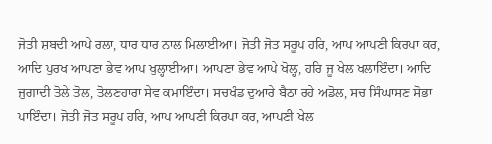ਜੋਤੀ ਸ਼ਬਦੀ ਆਪੇ ਰਲਾ, ਧਾਰ ਧਾਰ ਨਾਲ ਮਿਲਾਈਆ। ਜੋਤੀ ਜੋਤ ਸਰੂਪ ਹਰਿ, ਆਪ ਆਪਣੀ ਕਿਰਪਾ ਕਰ, ਆਦਿ ਪੁਰਖ ਆਪਣਾ ਭੇਵ ਆਪ ਖੁਲ੍ਹਾਈਆ। ਆਪਣਾ ਭੇਵ ਆਪੇ ਖੋਲ੍ਹ, ਹਰਿ ਜੂ ਖੇਲ ਖਲਾਇੰਦਾ। ਆਦਿ ਜੁਗਾਦੀ ਤੋਲੇ ਤੋਲ, ਤੋਲਣਹਾਰਾ ਸੇਵ ਕਮਾਇੰਦਾ। ਸਚਖੰਡ ਦੁਆਰੇ ਬੈਠਾ ਰਹੇ ਅਡੋਲ, ਸਚ ਸਿੰਘਾਸਣ ਸੋਭਾ ਪਾਇੰਦਾ। ਜੋਤੀ ਜੋਤ ਸਰੂਪ ਹਰਿ, ਆਪ ਆਪਣੀ ਕਿਰਪਾ ਕਰ, ਆਪਣੀ ਖੇਲ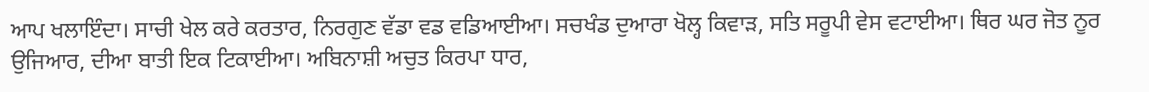ਆਪ ਖਲਾਇੰਦਾ। ਸਾਚੀ ਖੇਲ ਕਰੇ ਕਰਤਾਰ, ਨਿਰਗੁਣ ਵੱਡਾ ਵਡ ਵਡਿਆਈਆ। ਸਚਖੰਡ ਦੁਆਰਾ ਖੋਲ੍ਹ ਕਿਵਾੜ, ਸਤਿ ਸਰੂਪੀ ਵੇਸ ਵਟਾਈਆ। ਥਿਰ ਘਰ ਜੋਤ ਨੂਰ ਉਜਿਆਰ, ਦੀਆ ਬਾਤੀ ਇਕ ਟਿਕਾਈਆ। ਅਬਿਨਾਸ਼ੀ ਅਚੁਤ ਕਿਰਪਾ ਧਾਰ,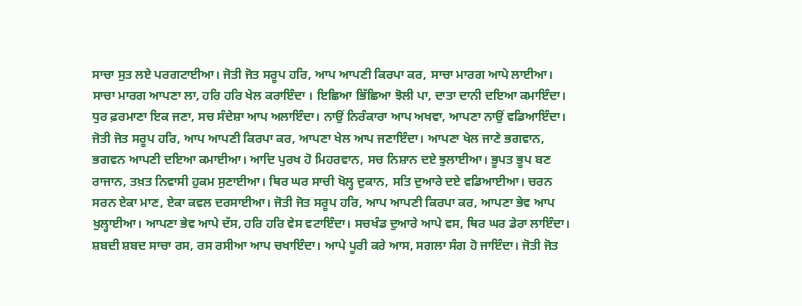ਸਾਚਾ ਸੁਤ ਲਏ ਪਰਗਟਾਈਆ। ਜੋਤੀ ਜੋਤ ਸਰੂਪ ਹਰਿ, ਆਪ ਆਪਣੀ ਕਿਰਪਾ ਕਰ, ਸਾਚਾ ਮਾਰਗ ਆਪੇ ਲਾਈਆ। ਸਾਚਾ ਮਾਰਗ ਆਪਣਾ ਲਾ, ਹਰਿ ਹਰਿ ਖੇਲ ਕਰਾਇੰਦਾ । ਇਛਿਆ ਭਿੱਛਿਆ ਝੋਲੀ ਪਾ, ਦਾਤਾ ਦਾਨੀ ਦਇਆ ਕਮਾਇੰਦਾ। ਧੁਰ ਫ਼ਰਮਾਣਾ ਇਕ ਜਣਾ, ਸਚ ਸੰਦੇਸ਼ਾ ਆਪ ਅਲਾਇੰਦਾ। ਨਾਉਂ ਨਿਰੰਕਾਰਾ ਆਪ ਅਖਵਾ, ਆਪਣਾ ਨਾਉਂ ਵਡਿਆਇੰਦਾ। ਜੋਤੀ ਜੋਤ ਸਰੂਪ ਹਰਿ, ਆਪ ਆਪਣੀ ਕਿਰਪਾ ਕਰ, ਆਪਣਾ ਖੇਲ ਆਪ ਜਣਾਇੰਦਾ। ਆਪਣਾ ਖੇਲ ਜਾਣੇ ਭਗਵਾਨ, ਭਗਵਨ ਆਪਣੀ ਦਇਆ ਕਮਾਈਆ। ਆਦਿ ਪੁਰਖ ਹੋ ਮਿਹਰਵਾਨ, ਸਚ ਨਿਸ਼ਾਨ ਦਏ ਝੁਲਾਈਆ। ਭੂਪਤ ਭੂਪ ਬਣ ਰਾਜਾਨ, ਤਖ਼ਤ ਨਿਵਾਸੀ ਹੁਕਮ ਸੁਣਾਈਆ। ਥਿਰ ਘਰ ਸਾਚੀ ਖੋਲ੍ਹ ਦੁਕਾਨ, ਸਤਿ ਦੁਆਰੇ ਦਏ ਵਡਿਆਈਆ। ਚਰਨ ਸਰਨ ਏਕਾ ਮਾਣ, ਏਕਾ ਕਵਲ ਦਰਸਾਈਆ। ਜੋਤੀ ਜੋਤ ਸਰੂਪ ਹਰਿ, ਆਪ ਆਪਣੀ ਕਿਰਪਾ ਕਰ, ਆਪਣਾ ਭੇਵ ਆਪ ਖੁਲ੍ਹਾਈਆ। ਆਪਣਾ ਭੇਵ ਆਪੇ ਦੱਸ, ਹਰਿ ਹਰਿ ਵੇਸ ਵਟਾਇੰਦਾ। ਸਚਖੰਡ ਦੁਆਰੇ ਆਪੇ ਵਸ, ਥਿਰ ਘਰ ਡੇਰਾ ਲਾਇੰਦਾ। ਸ਼ਬਦੀ ਸ਼ਬਦ ਸਾਚਾ ਰਸ, ਰਸ ਰਸੀਆ ਆਪ ਚਖਾਇੰਦਾ। ਆਪੇ ਪੂਰੀ ਕਰੇ ਆਸ, ਸਗਲਾ ਸੰਗ ਹੋ ਜਾਇੰਦਾ। ਜੋਤੀ ਜੋਤ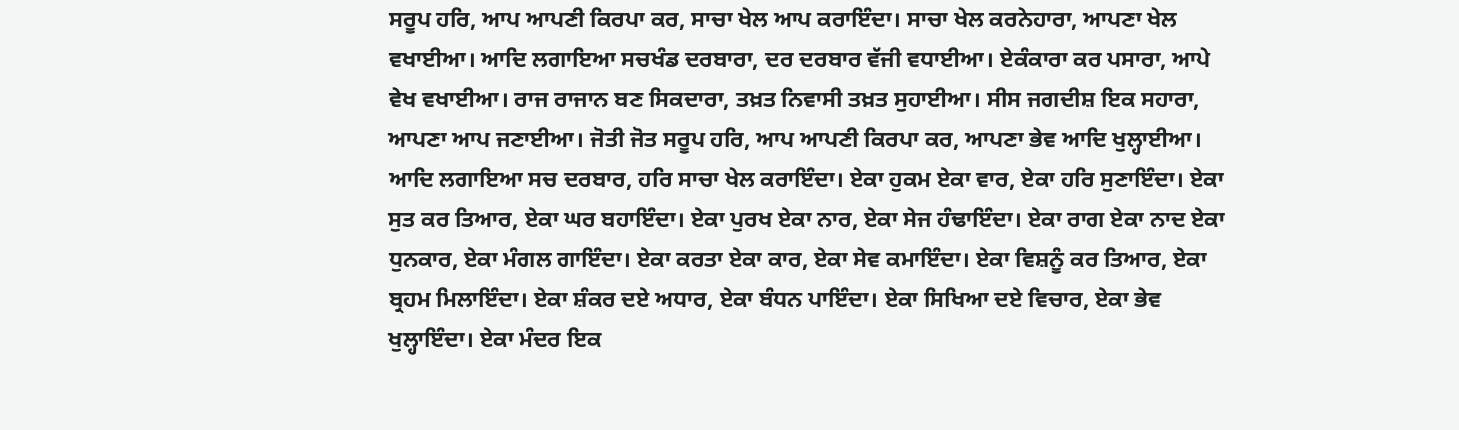ਸਰੂਪ ਹਰਿ, ਆਪ ਆਪਣੀ ਕਿਰਪਾ ਕਰ, ਸਾਚਾ ਖੇਲ ਆਪ ਕਰਾਇੰਦਾ। ਸਾਚਾ ਖੇਲ ਕਰਨੇਹਾਰਾ, ਆਪਣਾ ਖੇਲ ਵਖਾਈਆ। ਆਦਿ ਲਗਾਇਆ ਸਚਖੰਡ ਦਰਬਾਰਾ, ਦਰ ਦਰਬਾਰ ਵੱਜੀ ਵਧਾਈਆ। ਏਕੰਕਾਰਾ ਕਰ ਪਸਾਰਾ, ਆਪੇ ਵੇਖ ਵਖਾਈਆ। ਰਾਜ ਰਾਜਾਨ ਬਣ ਸਿਕਦਾਰਾ, ਤਖ਼ਤ ਨਿਵਾਸੀ ਤਖ਼ਤ ਸੁਹਾਈਆ। ਸੀਸ ਜਗਦੀਸ਼ ਇਕ ਸਹਾਰਾ, ਆਪਣਾ ਆਪ ਜਣਾਈਆ। ਜੋਤੀ ਜੋਤ ਸਰੂਪ ਹਰਿ, ਆਪ ਆਪਣੀ ਕਿਰਪਾ ਕਰ, ਆਪਣਾ ਭੇਵ ਆਦਿ ਖੁਲ੍ਹਾਈਆ। ਆਦਿ ਲਗਾਇਆ ਸਚ ਦਰਬਾਰ, ਹਰਿ ਸਾਚਾ ਖੇਲ ਕਰਾਇੰਦਾ। ਏਕਾ ਹੁਕਮ ਏਕਾ ਵਾਰ, ਏਕਾ ਹਰਿ ਸੁਣਾਇੰਦਾ। ਏਕਾ ਸੁਤ ਕਰ ਤਿਆਰ, ਏਕਾ ਘਰ ਬਹਾਇੰਦਾ। ਏਕਾ ਪੁਰਖ ਏਕਾ ਨਾਰ, ਏਕਾ ਸੇਜ ਹੰਢਾਇੰਦਾ। ਏਕਾ ਰਾਗ ਏਕਾ ਨਾਦ ਏਕਾ ਧੁਨਕਾਰ, ਏਕਾ ਮੰਗਲ ਗਾਇੰਦਾ। ਏਕਾ ਕਰਤਾ ਏਕਾ ਕਾਰ, ਏਕਾ ਸੇਵ ਕਮਾਇੰਦਾ। ਏਕਾ ਵਿਸ਼ਨੂੰ ਕਰ ਤਿਆਰ, ਏਕਾ ਬ੍ਰਹਮ ਮਿਲਾਇੰਦਾ। ਏਕਾ ਸ਼ੰਕਰ ਦਏ ਅਧਾਰ, ਏਕਾ ਬੰਧਨ ਪਾਇੰਦਾ। ਏਕਾ ਸਿਖਿਆ ਦਏ ਵਿਚਾਰ, ਏਕਾ ਭੇਵ ਖੁਲ੍ਹਾਇੰਦਾ। ਏਕਾ ਮੰਦਰ ਇਕ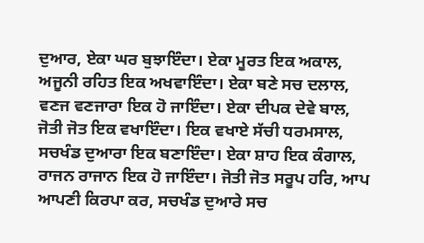ਦੁਆਰ, ਏਕਾ ਘਰ ਬੁਝਾਇੰਦਾ। ਏਕਾ ਮੂਰਤ ਇਕ ਅਕਾਲ, ਅਜੂਨੀ ਰਹਿਤ ਇਕ ਅਖਵਾਇੰਦਾ। ਏਕਾ ਬਣੇ ਸਚ ਦਲਾਲ, ਵਣਜ ਵਣਜਾਰਾ ਇਕ ਹੋ ਜਾਇੰਦਾ। ਏਕਾ ਦੀਪਕ ਦੇਵੇ ਬਾਲ, ਜੋਤੀ ਜੋਤ ਇਕ ਵਖਾਇੰਦਾ। ਇਕ ਵਖਾਏ ਸੱਚੀ ਧਰਮਸਾਲ, ਸਚਖੰਡ ਦੁਆਰਾ ਇਕ ਬਣਾਇੰਦਾ। ਏਕਾ ਸ਼ਾਹ ਇਕ ਕੰਗਾਲ, ਰਾਜਨ ਰਾਜਾਨ ਇਕ ਹੋ ਜਾਇੰਦਾ। ਜੋਤੀ ਜੋਤ ਸਰੂਪ ਹਰਿ, ਆਪ ਆਪਣੀ ਕਿਰਪਾ ਕਰ, ਸਚਖੰਡ ਦੁਆਰੇ ਸਚ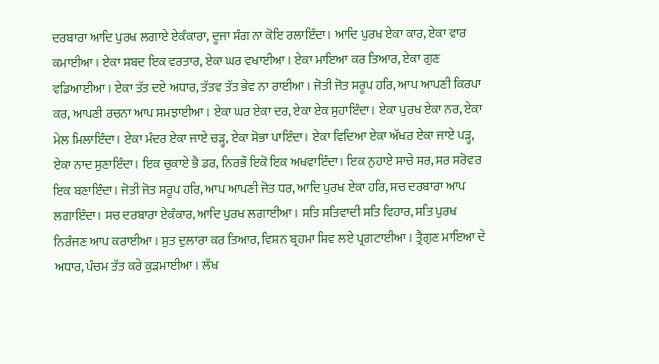ਦਰਬਾਰਾ ਆਦਿ ਪੁਰਖ ਲਗਾਏ ਏਕੰਕਾਰਾ, ਦੂਜਾ ਸੰਗ ਨਾ ਕੋਇ ਰਲਾਇੰਦਾ। ਆਦਿ ਪੁਰਖ ਏਕਾ ਕਾਰ, ਏਕਾ ਵਾਰ ਕਮਾਈਆ। ਏਕਾ ਸ਼ਬਦ ਇਕ ਵਰਤਾਰ, ਏਕਾ ਘਰ ਵਖਾਈਆ। ਏਕਾ ਮਾਇਆ ਕਰ ਤਿਆਰ, ਏਕਾ ਗੁਣ ਵਡਿਆਈਆ। ਏਕਾ ਤੱਤ ਦਏ ਅਧਾਰ, ਤੱਤਵ ਤੱਤ ਭੇਵ ਨਾ ਰਾਈਆ। ਜੋਤੀ ਜੋਤ ਸਰੂਪ ਹਰਿ, ਆਪ ਆਪਣੀ ਕਿਰਪਾ ਕਰ, ਆਪਣੀ ਰਚਨਾ ਆਪ ਸਮਝਾਈਆ। ਏਕਾ ਘਰ ਏਕਾ ਦਰ, ਏਕਾ ਏਕ ਸੁਹਾਇੰਦਾ। ਏਕਾ ਪੁਰਖ ਏਕਾ ਨਰ, ਏਕਾ ਮੇਲ ਮਿਲਾਇੰਦਾ। ਏਕਾ ਮੰਦਰ ਏਕਾ ਜਾਏ ਚੜ੍ਹ, ਏਕਾ ਸੋਭਾ ਪਾਇੰਦਾ। ਏਕਾ ਵਿਦਿਆ ਏਕਾ ਅੱਖਰ ਏਕਾ ਜਾਏ ਪੜ੍ਹ, ਏਕਾ ਨਾਦ ਸੁਣਾਇੰਦਾ। ਇਕ ਚੁਕਾਏ ਭੈ ਡਰ, ਨਿਰਭੌ ਇਕੋ ਇਕ ਅਖਵਾਇੰਦਾ। ਇਕ ਨੁਹਾਏ ਸਾਚੇ ਸਰ, ਸਰ ਸਰੋਵਰ ਇਕ ਬਣਾਇੰਦਾ। ਜੋਤੀ ਜੋਤ ਸਰੂਪ ਹਰਿ, ਆਪ ਆਪਣੀ ਜੋਤ ਧਰ, ਆਦਿ ਪੁਰਖ ਏਕਾ ਹਰਿ, ਸਚ ਦਰਬਾਰਾ ਆਪ ਲਗਾਇੰਦਾ। ਸਚ ਦਰਬਾਰਾ ਏਕੰਕਾਰ, ਆਦਿ ਪੁਰਖ ਲਗਾਈਆ। ਸਤਿ ਸਤਿਵਾਦੀ ਸਤਿ ਵਿਹਾਰ, ਸਤਿ ਪੁਰਖ ਨਿਰੰਜਣ ਆਪ ਕਰਾਈਆ। ਸੁਤ ਦੁਲਾਰਾ ਕਰ ਤਿਆਰ, ਵਿਸ਼ਨ ਬ੍ਰਹਮਾ ਸ਼ਿਵ ਲਏ ਪ੍ਰਗਟਾਈਆ। ਤ੍ਰੈਗੁਣ ਮਾਇਆ ਦੇ ਅਧਾਰ, ਪੰਚਮ ਤੱਤ ਕਰੇ ਕੁੜਮਾਈਆ। ਲੱਖ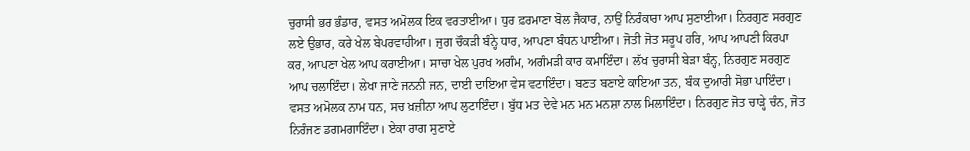ਚੁਰਾਸੀ ਭਰ ਭੰਡਾਰ, ਵਸਤ ਅਮੋਲਕ ਇਕ ਵਰਤਾਈਆ। ਧੁਰ ਫ਼ਰਮਾਣਾ ਬੋਲ ਜੈਕਾਰ, ਨਾਉਂ ਨਿਰੰਕਾਰਾ ਆਪ ਸੁਣਾਈਆ। ਨਿਰਗੁਣ ਸਰਗੁਣ ਲਏ ਉਭਾਰ, ਕਰੇ ਖੇਲ ਬੇਪਰਵਾਹੀਆ। ਜੁਗ ਚੌਕੜੀ ਬੰਨ੍ਹੇ ਧਾਰ, ਆਪਣਾ ਬੰਧਨ ਪਾਈਆ। ਜੋਤੀ ਜੋਤ ਸਰੂਪ ਹਰਿ, ਆਪ ਆਪਣੀ ਕਿਰਪਾ ਕਰ, ਆਪਣਾ ਖੇਲ ਆਪ ਕਰਾਈਆ। ਸਾਚਾ ਖੇਲ ਪੁਰਖ ਅਗੰਮ, ਅਗੰਮੜੀ ਕਾਰ ਕਮਾਇੰਦਾ। ਲੱਖ ਚੁਰਾਸੀ ਬੇੜਾ ਬੰਨ੍ਹ, ਨਿਰਗੁਣ ਸਰਗੁਣ ਆਪ ਚਲਾਇੰਦਾ। ਲੇਖਾ ਜਾਣੇ ਜਨਨੀ ਜਨ, ਦਾਈ ਦਾਇਆ ਵੇਸ ਵਟਾਇੰਦਾ। ਬਣਤ ਬਣਾਏ ਕਾਇਆ ਤਨ, ਬੰਕ ਦੁਆਰੀ ਸੋਭਾ ਪਾਇੰਦਾ। ਵਸਤ ਅਮੋਲਕ ਨਾਮ ਧਨ, ਸਚ ਖ਼ਜ਼ੀਨਾ ਆਪ ਲੁਟਾਇੰਦਾ। ਬੁੱਧ ਮਤ ਦੇਵੇ ਮਨ ਮਨ ਮਨਸ਼ਾ ਨਾਲ ਮਿਲਾਇੰਦਾ। ਨਿਰਗੁਣ ਜੋਤ ਚਾੜ੍ਹੇ ਚੰਨ, ਜੋਤ ਨਿਰੰਜਣ ਡਗਮਗਾਇੰਦਾ। ਏਕਾ ਰਾਗ ਸੁਣਾਏ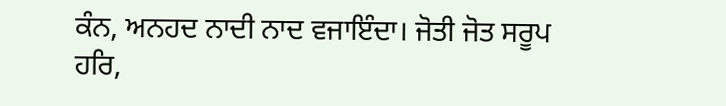ਕੰਨ, ਅਨਹਦ ਨਾਦੀ ਨਾਦ ਵਜਾਇੰਦਾ। ਜੋਤੀ ਜੋਤ ਸਰੂਪ ਹਰਿ,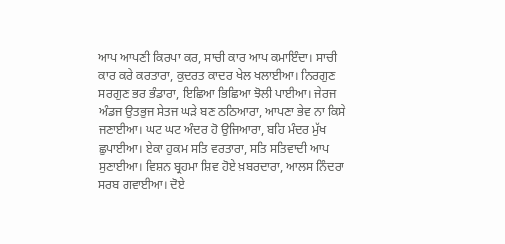ਆਪ ਆਪਣੀ ਕਿਰਪਾ ਕਰ, ਸਾਚੀ ਕਾਰ ਆਪ ਕਮਾਇੰਦਾ। ਸਾਚੀ ਕਾਰ ਕਰੇ ਕਰਤਾਰਾ, ਕੁਦਰਤ ਕਾਦਰ ਖੇਲ ਖਲਾਈਆ। ਨਿਰਗੁਣ ਸਰਗੁਣ ਭਰ ਭੰਡਾਰਾ, ਇਛਿਆ ਭਿਛਿਆ ਝੋਲੀ ਪਾਈਆ। ਜੇਰਜ ਅੰਡਜ ਉਤਭੁਜ ਸੇਤਜ ਘੜੇ ਬਣ ਠਠਿਆਰਾ, ਆਪਣਾ ਭੇਵ ਨਾ ਕਿਸੇ ਜਣਾਈਆ। ਘਟ ਘਟ ਅੰਦਰ ਹੋ ਉਜਿਆਰਾ, ਬਹਿ ਮੰਦਰ ਮੁੱਖ ਛੁਪਾਈਆ। ਏਕਾ ਹੁਕਮ ਸਤਿ ਵਰਤਾਰਾ, ਸਤਿ ਸਤਿਵਾਦੀ ਆਪ ਸੁਣਾਈਆ। ਵਿਸ਼ਨ ਬ੍ਰਹਮਾ ਸ਼ਿਵ ਹੋਏ ਖ਼ਬਰਦਾਰਾ, ਆਲਸ ਨਿੰਦਰਾ ਸਰਬ ਗਵਾਈਆ। ਦੋਏ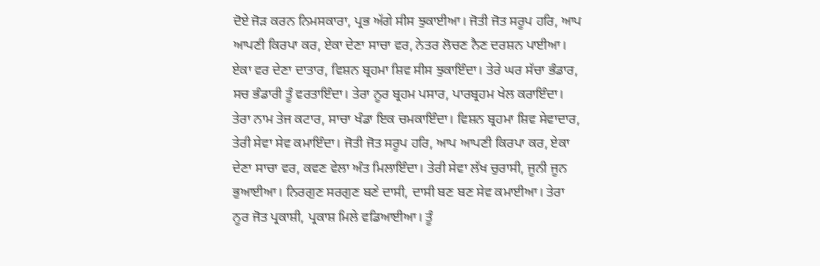ਦੋਏ ਜੋੜ ਕਰਨ ਨਿਮਸਕਾਰਾ, ਪ੍ਰਭ ਅੱਗੇ ਸੀਸ ਝੁਕਾਈਆ। ਜੋਤੀ ਜੋਤ ਸਰੂਪ ਹਰਿ, ਆਪ ਆਪਣੀ ਕਿਰਪਾ ਕਰ, ਏਕਾ ਦੇਣਾ ਸਾਚਾ ਵਰ, ਨੇਤਰ ਲੋਚਣ ਨੈਣ ਦਰਸ਼ਨ ਪਾਈਆ। ਏਕਾ ਵਰ ਦੇਣਾ ਦਾਤਾਰ, ਵਿਸ਼ਨ ਬ੍ਰਹਮਾ ਸ਼ਿਵ ਸੀਸ ਝੁਕਾਇੰਦਾ। ਤੇਰੇ ਘਰ ਸੱਚਾ ਭੰਡਾਰ, ਸਚ ਭੰਡਾਰੀ ਤੂੰ ਵਰਤਾਇੰਦਾ। ਤੇਰਾ ਨੂਰ ਬ੍ਰਹਮ ਪਸਾਰ, ਪਾਰਬ੍ਰਹਮ ਖੇਲ ਕਰਾਇੰਦਾ। ਤੇਰਾ ਨਾਮ ਤੇਜ ਕਟਾਰ, ਸਾਚਾ ਖੰਡਾ ਇਕ ਚਮਕਾਇੰਦਾ। ਵਿਸ਼ਨ ਬ੍ਰਹਮਾ ਸ਼ਿਵ ਸੇਵਾਦਾਰ, ਤੇਰੀ ਸੇਵਾ ਸੇਵ ਕਮਾਇੰਦਾ। ਜੋਤੀ ਜੋਤ ਸਰੂਪ ਹਰਿ, ਆਪ ਆਪਣੀ ਕਿਰਪਾ ਕਰ, ਏਕਾ ਦੇਣਾ ਸਾਚਾ ਵਰ, ਕਵਣ ਵੇਲਾ ਅੰਤ ਮਿਲਾਇੰਦਾ। ਤੇਰੀ ਸੇਵਾ ਲੱਖ ਚੁਰਾਸੀ, ਜੂਨੀ ਜੂਨ ਭੁਆਈਆ। ਨਿਰਗੁਣ ਸਰਗੁਣ ਬਣੇ ਦਾਸੀ, ਦਾਸੀ ਬਣ ਬਣ ਸੇਵ ਕਮਾਈਆ। ਤੇਰਾ ਨੂਰ ਜੋਤ ਪ੍ਰਕਾਸ਼ੀ, ਪ੍ਰਕਾਸ਼ ਮਿਲੇ ਵਡਿਆਈਆ। ਤੂੰ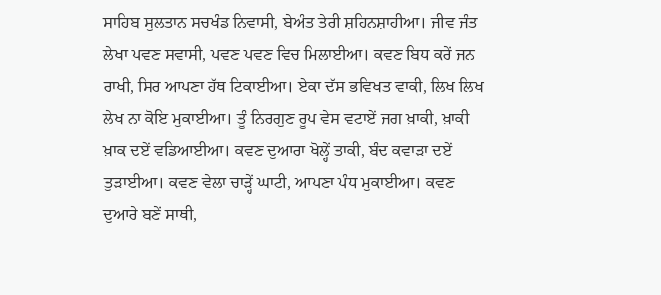ਸਾਹਿਬ ਸੁਲਤਾਨ ਸਚਖੰਡ ਨਿਵਾਸੀ, ਬੇਅੰਤ ਤੇਰੀ ਸ਼ਹਿਨਸ਼ਾਹੀਆ। ਜੀਵ ਜੰਤ ਲੇਖਾ ਪਵਣ ਸਵਾਸੀ, ਪਵਣ ਪਵਣ ਵਿਚ ਮਿਲਾਈਆ। ਕਵਣ ਬਿਧ ਕਰੇਂ ਜਨ ਰਾਖੀ, ਸਿਰ ਆਪਣਾ ਹੱਥ ਟਿਕਾਈਆ। ਏਕਾ ਦੱਸ ਭਵਿਖਤ ਵਾਕੀ, ਲਿਖ ਲਿਖ ਲੇਖ ਨਾ ਕੋਇ ਮੁਕਾਈਆ। ਤੂੰ ਨਿਰਗੁਣ ਰੂਪ ਵੇਸ ਵਟਾਏਂ ਜਗ ਖ਼ਾਕੀ, ਖ਼ਾਕੀ ਖ਼ਾਕ ਦਏਂ ਵਡਿਆਈਆ। ਕਵਣ ਦੁਆਰਾ ਖੋਲ੍ਹੇਂ ਤਾਕੀ, ਬੰਦ ਕਵਾੜਾ ਦਏਂ ਤੁੜਾਈਆ। ਕਵਣ ਵੇਲਾ ਚਾੜ੍ਹੇਂ ਘਾਟੀ, ਆਪਣਾ ਪੰਧ ਮੁਕਾਈਆ। ਕਵਣ ਦੁਆਰੇ ਬਣੇਂ ਸਾਥੀ,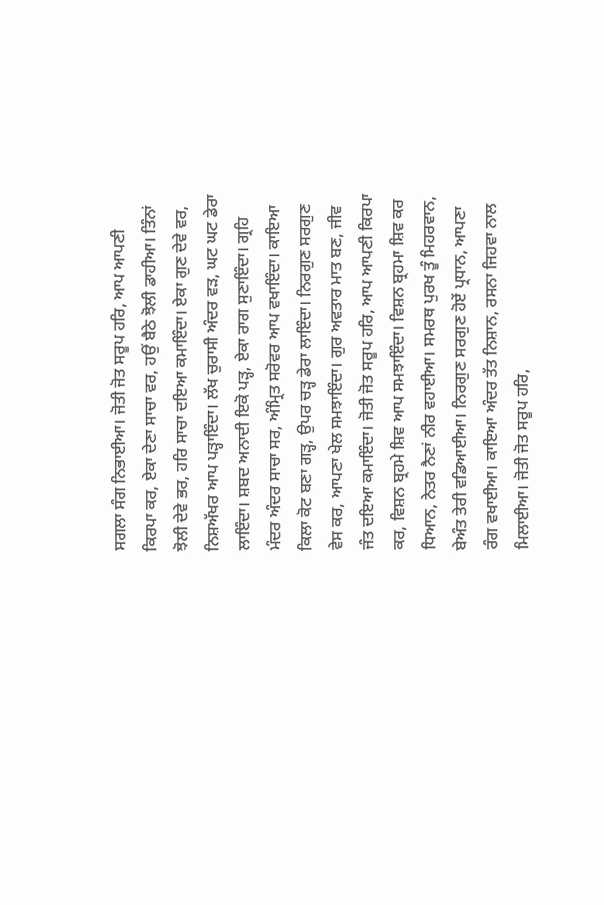ਸਗਲਾ ਸੰਗ ਨਿਭਾਈਆ। ਜੋਤੀ ਜੋਤ ਸਰੂਪ ਹਰਿ, ਆਪ ਆਪਣੀ ਕਿਰਪਾ ਕਰ, ਏਕਾ ਦੇਣਾ ਸਾਚਾ ਵਰ, ਹਉਂ ਬੈਠੇ ਝੋਲੀ ਡਾਹੀਆ। ਤਿੰਨਾਂ ਝੋਲੀ ਦੇਵੇ ਭਰ, ਹਰਿ ਸਾਚਾ ਦਇਆ ਕਮਾਇੰਦਾ। ਏਕਾ ਗੁਣ ਦੇਵੇ ਵਰ, ਨਿਸ਼ਅੱਖਰ ਆਪ ਪੜ੍ਹਾਇੰਦਾ। ਲੱਖ ਚੁਰਾਸੀ ਅੰਦਰ ਵੜ, ਘਟ ਘਟ ਡੇਰਾ ਲਾਇੰਦਾ। ਸ਼ਬਦ ਅਨਾਦੀ ਇਕੋ ਪੜ੍ਹ, ਏਕਾ ਰਾਗ ਸੁਣਾਇੰਦਾ। ਗ੍ਰਹਿ ਮੰਦਰ ਅੰਦਰ ਸਾਚਾ ਸਰ, ਅੰਮ੍ਰਿਤ ਸਰੋਵਰ ਆਪ ਵਖਾਇੰਦਾ। ਕਾਇਆ ਕਿਲਾ ਕੋਟ ਬਣਾ ਗੜ੍ਹ, ਉਪਰ ਚੜ੍ਹ ਡੇਰਾ ਲਾਇੰਦਾ। ਨਿਰਗੁਣ ਸਰਗੁਣ ਵੇਸ ਕਰ, ਆਪਣਾ ਖੇਲ ਸਮਝਾਇੰਦਾ। ਗੁਰ ਅਵਤਾਰ ਮਾਤ ਬਣ, ਜੀਵ ਜੰਤ ਦਇਆ ਕਮਾਇੰਦਾ। ਜੋਤੀ ਜੋਤ ਸਰੂਪ ਹਰਿ, ਆਪ ਆਪਣੀ ਕਿਰਪਾ ਕਰ, ਵਿਸ਼ਨ ਬ੍ਰਹਮੇ ਸ਼ਿਵ ਆਪ ਸਮਝਾਇੰਦਾ। ਵਿਸ਼ਨ ਬ੍ਰਹਮਾ ਸ਼ਿਵ ਕਰ ਧਿਆਨ, ਨੇਤਰ ਨੈਣਾਂ ਨੀਰ ਵਹਾਈਆ। ਸਮਰਥ ਪੁਰਖ ਤੂੰ ਮਿਹਰਵਾਨ, ਬੇਅੰਤ ਤੇਰੀ ਵਡਿਆਈਆ। ਨਿਰਗੁਣ ਸਰਗੁਣ ਹੋਏਂ ਪ੍ਰਧਾਨ, ਆਪਣਾ ਰੰਗ ਵਖਾਈਆ। ਕਾਇਆ ਅੰਦਰ ਤੱਤ ਨਿਸ਼ਾਨ, ਰਸਨਾ ਜਿਹਵਾ ਨਾਲ ਮਿਲਾਈਆ। ਜੋਤੀ ਜੋਤ ਸਰੂਪ ਹਰਿ,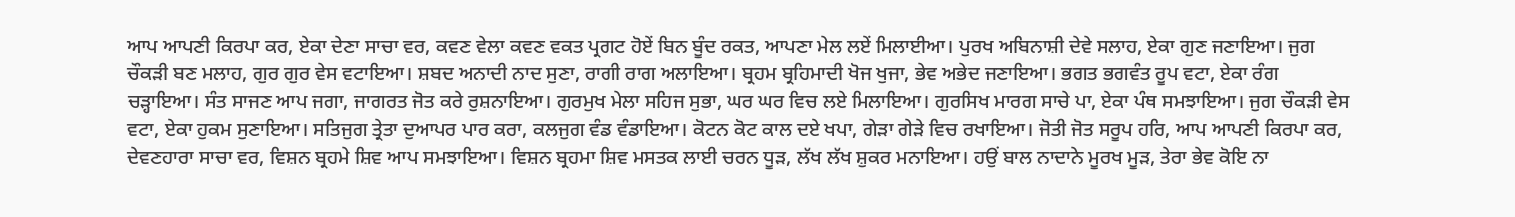ਆਪ ਆਪਣੀ ਕਿਰਪਾ ਕਰ, ਏਕਾ ਦੇਣਾ ਸਾਚਾ ਵਰ, ਕਵਣ ਵੇਲਾ ਕਵਣ ਵਕਤ ਪ੍ਰਗਟ ਹੋਏਂ ਬਿਨ ਬੂੰਦ ਰਕਤ, ਆਪਣਾ ਮੇਲ ਲਏਂ ਮਿਲਾਈਆ। ਪੁਰਖ ਅਬਿਨਾਸ਼ੀ ਦੇਵੇ ਸਲਾਹ, ਏਕਾ ਗੁਣ ਜਣਾਇਆ। ਜੁਗ ਚੌਕੜੀ ਬਣ ਮਲਾਹ, ਗੁਰ ਗੁਰ ਵੇਸ ਵਟਾਇਆ। ਸ਼ਬਦ ਅਨਾਦੀ ਨਾਦ ਸੁਣਾ, ਰਾਗੀ ਰਾਗ ਅਲਾਇਆ। ਬ੍ਰਹਮ ਬ੍ਰਹਿਮਾਦੀ ਖੋਜ ਖੁਜਾ, ਭੇਵ ਅਭੇਦ ਜਣਾਇਆ। ਭਗਤ ਭਗਵੰਤ ਰੂਪ ਵਟਾ, ਏਕਾ ਰੰਗ ਚੜ੍ਹਾਇਆ। ਸੰਤ ਸਾਜਣ ਆਪ ਜਗਾ, ਜਾਗਰਤ ਜੋਤ ਕਰੇ ਰੁਸ਼ਨਾਇਆ। ਗੁਰਮੁਖ ਮੇਲਾ ਸਹਿਜ ਸੁਭਾ, ਘਰ ਘਰ ਵਿਚ ਲਏ ਮਿਲਾਇਆ। ਗੁਰਸਿਖ ਮਾਰਗ ਸਾਚੇ ਪਾ, ਏਕਾ ਪੰਥ ਸਮਝਾਇਆ। ਜੁਗ ਚੌਕੜੀ ਵੇਸ ਵਟਾ, ਏਕਾ ਹੁਕਮ ਸੁਣਾਇਆ। ਸਤਿਜੁਗ ਤ੍ਰੇਤਾ ਦੁਆਪਰ ਪਾਰ ਕਰਾ, ਕਲਜੁਗ ਵੰਡ ਵੰਡਾਇਆ। ਕੋਟਨ ਕੋਟ ਕਾਲ ਦਏ ਖਪਾ, ਗੇੜਾ ਗੇੜੇ ਵਿਚ ਰਖਾਇਆ। ਜੋਤੀ ਜੋਤ ਸਰੂਪ ਹਰਿ, ਆਪ ਆਪਣੀ ਕਿਰਪਾ ਕਰ, ਦੇਵਣਹਾਰਾ ਸਾਚਾ ਵਰ, ਵਿਸ਼ਨ ਬ੍ਰਹਮੇ ਸ਼ਿਵ ਆਪ ਸਮਝਾਇਆ। ਵਿਸ਼ਨ ਬ੍ਰਹਮਾ ਸ਼ਿਵ ਮਸਤਕ ਲਾਈ ਚਰਨ ਧੂੜ, ਲੱਖ ਲੱਖ ਸ਼ੁਕਰ ਮਨਾਇਆ। ਹਉਂ ਬਾਲ ਨਾਦਾਨੇ ਮੂਰਖ ਮੂੜ, ਤੇਰਾ ਭੇਵ ਕੋਇ ਨਾ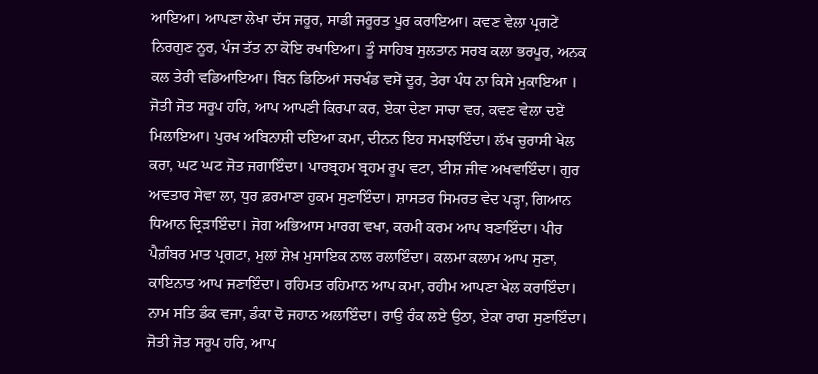ਆਇਆ। ਆਪਣਾ ਲੇਖਾ ਦੱਸ ਜਰੂਰ, ਸਾਡੀ ਜਰੂਰਤ ਪੂਰ ਕਰਾਇਆ। ਕਵਣ ਵੇਲਾ ਪ੍ਰਗਟੇਂ ਨਿਰਗੁਣ ਨੂਰ, ਪੰਜ ਤੱਤ ਨਾ ਕੋਇ ਰਖਾਇਆ। ਤੂੰ ਸਾਹਿਬ ਸੁਲਤਾਨ ਸਰਬ ਕਲਾ ਭਰਪੂਰ, ਅਨਕ ਕਲ ਤੇਰੀ ਵਡਿਆਇਆ। ਬਿਨ ਡਿਠਿਆਂ ਸਚਖੰਡ ਵਸੇਂ ਦੂਰ, ਤੇਰਾ ਪੰਧ ਨਾ ਕਿਸੇ ਮੁਕਾਇਆ । ਜੋਤੀ ਜੋਤ ਸਰੂਪ ਹਰਿ, ਆਪ ਆਪਣੀ ਕਿਰਪਾ ਕਰ, ਏਕਾ ਦੇਣਾ ਸਾਚਾ ਵਰ, ਕਵਣ ਵੇਲਾ ਦਏਂ ਮਿਲਾਇਆ। ਪੁਰਖ ਅਬਿਨਾਸ਼ੀ ਦਇਆ ਕਮਾ, ਦੀਨਨ ਇਹ ਸਮਝਾਇੰਦਾ। ਲੱਖ ਚੁਰਾਸੀ ਖੇਲ ਕਰਾ, ਘਟ ਘਟ ਜੋਤ ਜਗਾਇੰਦਾ। ਪਾਰਬ੍ਰਹਮ ਬ੍ਰਹਮ ਰੂਪ ਵਟਾ, ਈਸ਼ ਜੀਵ ਅਖਵਾਇੰਦਾ। ਗੁਰ ਅਵਤਾਰ ਸੇਵਾ ਲਾ, ਧੁਰ ਫ਼ਰਮਾਣਾ ਹੁਕਮ ਸੁਣਾਇੰਦਾ। ਸ਼ਾਸਤਰ ਸਿਮਰਤ ਵੇਦ ਪੜ੍ਹਾ, ਗਿਆਨ ਧਿਆਨ ਦ੍ਰਿੜਾਇੰਦਾ। ਜੋਗ ਅਭਿਆਸ ਮਾਰਗ ਵਖਾ, ਕਰਮੀ ਕਰਮ ਆਪ ਬਣਾਇੰਦਾ। ਪੀਰ ਪੈਗ਼ੰਬਰ ਮਾਤ ਪ੍ਰਗਟਾ, ਮੁਲਾਂ ਸ਼ੇਖ਼ ਮੁਸਾਇਕ ਨਾਲ ਰਲਾਇੰਦਾ। ਕਲਮਾ ਕਲਾਮ ਆਪ ਸੁਣਾ, ਕਾਇਨਾਤ ਆਪ ਜਣਾਇੰਦਾ। ਰਹਿਮਤ ਰਹਿਮਾਨ ਆਪ ਕਮਾ, ਰਹੀਮ ਆਪਣਾ ਖੇਲ ਕਰਾਇੰਦਾ। ਨਾਮ ਸਤਿ ਡੰਕ ਵਜਾ, ਡੰਕਾ ਦੋ ਜਹਾਨ ਅਲਾਇੰਦਾ। ਰਾਉ ਰੰਕ ਲਏ ਉਠਾ, ਏਕਾ ਰਾਗ ਸੁਣਾਇੰਦਾ। ਜੋਤੀ ਜੋਤ ਸਰੂਪ ਹਰਿ, ਆਪ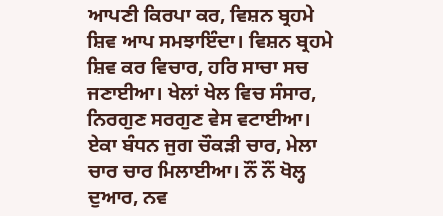ਆਪਣੀ ਕਿਰਪਾ ਕਰ, ਵਿਸ਼ਨ ਬ੍ਰਹਮੇ ਸ਼ਿਵ ਆਪ ਸਮਝਾਇੰਦਾ। ਵਿਸ਼ਨ ਬ੍ਰਹਮੇ ਸ਼ਿਵ ਕਰ ਵਿਚਾਰ, ਹਰਿ ਸਾਚਾ ਸਚ ਜਣਾਈਆ। ਖੇਲਾਂ ਖੇਲ ਵਿਚ ਸੰਸਾਰ, ਨਿਰਗੁਣ ਸਰਗੁਣ ਵੇਸ ਵਟਾਈਆ। ਏਕਾ ਬੰਧਨ ਜੁਗ ਚੌਕੜੀ ਚਾਰ, ਮੇਲਾ ਚਾਰ ਚਾਰ ਮਿਲਾਈਆ। ਨੌਂ ਨੌਂ ਖੋਲ੍ਹ ਦੁਆਰ, ਨਵ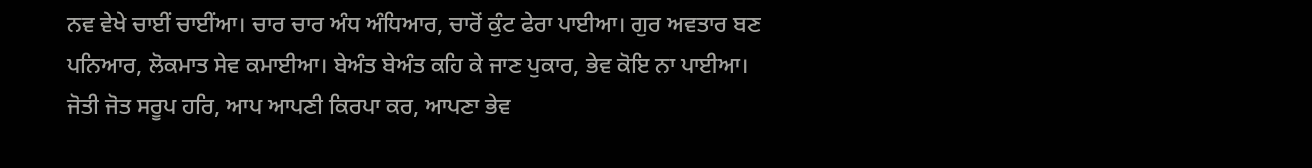ਨਵ ਵੇਖੇ ਚਾਈਂ ਚਾਈਂਆ। ਚਾਰ ਚਾਰ ਅੰਧ ਅੰਧਿਆਰ, ਚਾਰੋਂ ਕੁੰਟ ਫੇਰਾ ਪਾਈਆ। ਗੁਰ ਅਵਤਾਰ ਬਣ ਪਨਿਆਰ, ਲੋਕਮਾਤ ਸੇਵ ਕਮਾਈਆ। ਬੇਅੰਤ ਬੇਅੰਤ ਕਹਿ ਕੇ ਜਾਣ ਪੁਕਾਰ, ਭੇਵ ਕੋਇ ਨਾ ਪਾਈਆ। ਜੋਤੀ ਜੋਤ ਸਰੂਪ ਹਰਿ, ਆਪ ਆਪਣੀ ਕਿਰਪਾ ਕਰ, ਆਪਣਾ ਭੇਵ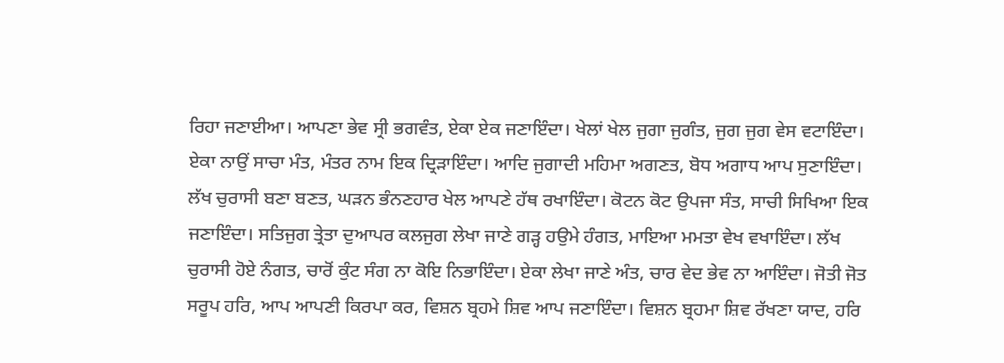ਰਿਹਾ ਜਣਾਈਆ। ਆਪਣਾ ਭੇਵ ਸ੍ਰੀ ਭਗਵੰਤ, ਏਕਾ ਏਕ ਜਣਾਇੰਦਾ। ਖੇਲਾਂ ਖੇਲ ਜੁਗਾ ਜੁਗੰਤ, ਜੁਗ ਜੁਗ ਵੇਸ ਵਟਾਇੰਦਾ। ਏਕਾ ਨਾਉਂ ਸਾਚਾ ਮੰਤ, ਮੰਤਰ ਨਾਮ ਇਕ ਦ੍ਰਿੜਾਇੰਦਾ। ਆਦਿ ਜੁਗਾਦੀ ਮਹਿਮਾ ਅਗਣਤ, ਬੋਧ ਅਗਾਧ ਆਪ ਸੁਣਾਇੰਦਾ। ਲੱਖ ਚੁਰਾਸੀ ਬਣਾ ਬਣਤ, ਘੜਨ ਭੰਨਣਹਾਰ ਖੇਲ ਆਪਣੇ ਹੱਥ ਰਖਾਇੰਦਾ। ਕੋਟਨ ਕੋਟ ਉਪਜਾ ਸੰਤ, ਸਾਚੀ ਸਿਖਿਆ ਇਕ ਜਣਾਇੰਦਾ। ਸਤਿਜੁਗ ਤ੍ਰੇਤਾ ਦੁਆਪਰ ਕਲਜੁਗ ਲੇਖਾ ਜਾਣੇ ਗੜ੍ਹ ਹਉਮੇ ਹੰਗਤ, ਮਾਇਆ ਮਮਤਾ ਵੇਖ ਵਖਾਇੰਦਾ। ਲੱਖ ਚੁਰਾਸੀ ਹੋਏ ਨੰਗਤ, ਚਾਰੋਂ ਕੁੰਟ ਸੰਗ ਨਾ ਕੋਇ ਨਿਭਾਇੰਦਾ। ਏਕਾ ਲੇਖਾ ਜਾਣੇ ਅੰਤ, ਚਾਰ ਵੇਦ ਭੇਵ ਨਾ ਆਇੰਦਾ। ਜੋਤੀ ਜੋਤ ਸਰੂਪ ਹਰਿ, ਆਪ ਆਪਣੀ ਕਿਰਪਾ ਕਰ, ਵਿਸ਼ਨ ਬ੍ਰਹਮੇ ਸ਼ਿਵ ਆਪ ਜਣਾਇੰਦਾ। ਵਿਸ਼ਨ ਬ੍ਰਹਮਾ ਸ਼ਿਵ ਰੱਖਣਾ ਯਾਦ, ਹਰਿ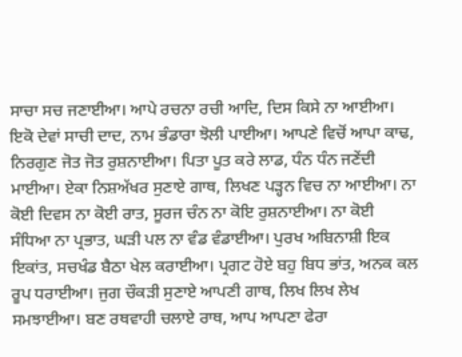ਸਾਚਾ ਸਚ ਜਣਾਈਆ। ਆਪੇ ਰਚਨਾ ਰਚੀ ਆਦਿ, ਦਿਸ ਕਿਸੇ ਨਾ ਆਈਆ। ਇਕੋ ਦੇਵਾਂ ਸਾਚੀ ਦਾਦ, ਨਾਮ ਭੰਡਾਰਾ ਝੋਲੀ ਪਾਈਆ। ਆਪਣੇ ਵਿਚੋਂ ਆਪਾ ਕਾਢ, ਨਿਰਗੁਣ ਜੋਤ ਜੋਤ ਰੁਸ਼ਨਾਈਆ। ਪਿਤਾ ਪੂਤ ਕਰੇ ਲਾਡ, ਧੰਨ ਧੰਨ ਜਣੇਂਦੀ ਮਾਈਆ। ਏਕਾ ਨਿਸ਼ਅੱਖਰ ਸੁਣਾਏ ਗਾਥ, ਲਿਖਣ ਪੜ੍ਹਨ ਵਿਚ ਨਾ ਆਈਆ। ਨਾ ਕੋਈ ਦਿਵਸ ਨਾ ਕੋਈ ਰਾਤ, ਸੂਰਜ ਚੰਨ ਨਾ ਕੋਇ ਰੁਸ਼ਨਾਈਆ। ਨਾ ਕੋਈ ਸੰਧਿਆ ਨਾ ਪ੍ਰਭਾਤ, ਘੜੀ ਪਲ ਨਾ ਵੰਡ ਵੰਡਾਈਆ। ਪੁਰਖ ਅਬਿਨਾਸ਼ੀ ਇਕ ਇਕਾਂਤ, ਸਚਖੰਡ ਬੈਠਾ ਖੇਲ ਕਰਾਈਆ। ਪ੍ਰਗਟ ਹੋਏ ਬਹੁ ਬਿਧ ਭਾਂਤ, ਅਨਕ ਕਲ ਰੂਪ ਧਰਾਈਆ। ਜੁਗ ਚੌਕੜੀ ਸੁਣਾਏ ਆਪਣੀ ਗਾਥ, ਲਿਖ ਲਿਖ ਲੇਖ ਸਮਝਾਈਆ। ਬਣ ਰਥਵਾਹੀ ਚਲਾਏ ਰਾਥ, ਆਪ ਆਪਣਾ ਫੇਰਾ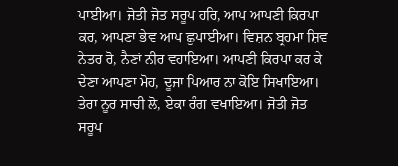ਪਾਈਆ। ਜੋਤੀ ਜੋਤ ਸਰੂਪ ਹਰਿ, ਆਪ ਆਪਣੀ ਕਿਰਪਾ ਕਰ, ਆਪਣਾ ਭੇਵ ਆਪ ਛੁਪਾਈਆ। ਵਿਸ਼ਨ ਬ੍ਰਹਮਾ ਸ਼ਿਵ ਨੇਤਰ ਰੋ, ਨੈਣਾਂ ਨੀਰ ਵਹਾਇਆ। ਆਪਣੀ ਕਿਰਪਾ ਕਰ ਕੇ ਦੇਣਾ ਆਪਣਾ ਮੋਹ, ਦੂਜਾ ਪਿਆਰ ਨਾ ਕੋਇ ਸਿਖਾਇਆ। ਤੇਰਾ ਨੂਰ ਸਾਚੀ ਲੋ, ਏਕਾ ਰੰਗ ਵਖਾਇਆ। ਜੋਤੀ ਜੋਤ ਸਰੂਪ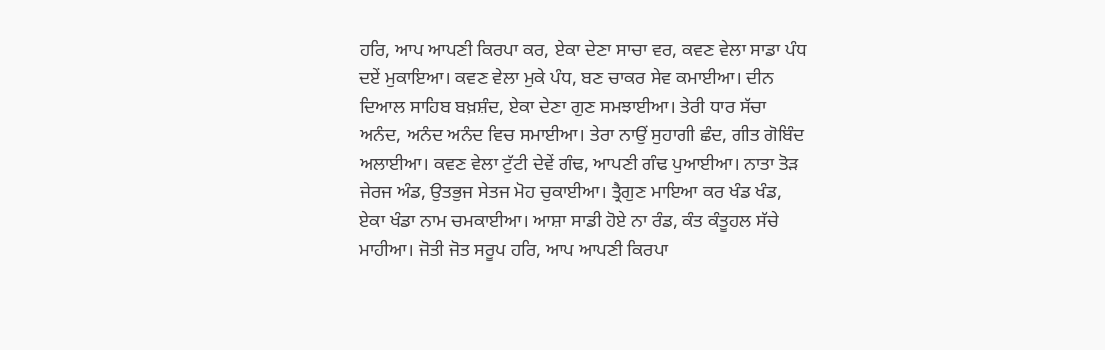ਹਰਿ, ਆਪ ਆਪਣੀ ਕਿਰਪਾ ਕਰ, ਏਕਾ ਦੇਣਾ ਸਾਚਾ ਵਰ, ਕਵਣ ਵੇਲਾ ਸਾਡਾ ਪੰਧ ਦਏਂ ਮੁਕਾਇਆ। ਕਵਣ ਵੇਲਾ ਮੁਕੇ ਪੰਧ, ਬਣ ਚਾਕਰ ਸੇਵ ਕਮਾਈਆ। ਦੀਨ ਦਿਆਲ ਸਾਹਿਬ ਬਖ਼ਸ਼ੰਦ, ਏਕਾ ਦੇਣਾ ਗੁਣ ਸਮਝਾਈਆ। ਤੇਰੀ ਧਾਰ ਸੱਚਾ ਅਨੰਦ, ਅਨੰਦ ਅਨੰਦ ਵਿਚ ਸਮਾਈਆ। ਤੇਰਾ ਨਾਉਂ ਸੁਹਾਗੀ ਛੰਦ, ਗੀਤ ਗੋਬਿੰਦ ਅਲਾਈਆ। ਕਵਣ ਵੇਲਾ ਟੁੱਟੀ ਦੇਵੇਂ ਗੰਢ, ਆਪਣੀ ਗੰਢ ਪੁਆਈਆ। ਨਾਤਾ ਤੋੜ ਜੇਰਜ ਅੰਡ, ਉਤਭੁਜ ਸੇਤਜ ਮੋਹ ਚੁਕਾਈਆ। ਤ੍ਰੈਗੁਣ ਮਾਇਆ ਕਰ ਖੰਡ ਖੰਡ, ਏਕਾ ਖੰਡਾ ਨਾਮ ਚਮਕਾਈਆ। ਆਸ਼ਾ ਸਾਡੀ ਹੋਏ ਨਾ ਰੰਡ, ਕੰਤ ਕੰਤੂਹਲ ਸੱਚੇ ਮਾਹੀਆ। ਜੋਤੀ ਜੋਤ ਸਰੂਪ ਹਰਿ, ਆਪ ਆਪਣੀ ਕਿਰਪਾ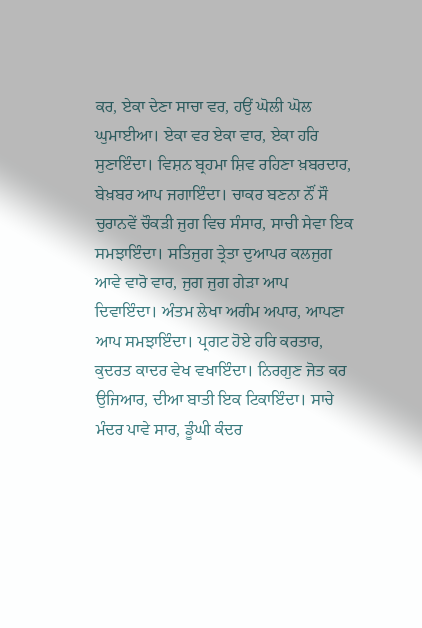ਕਰ, ਏਕਾ ਦੇਣਾ ਸਾਚਾ ਵਰ, ਹਉਂ ਘੋਲੀ ਘੋਲ ਘੁਮਾਈਆ। ਏਕਾ ਵਰ ਏਕਾ ਵਾਰ, ਏਕਾ ਹਰਿ ਸੁਣਾਇੰਦਾ। ਵਿਸ਼ਨ ਬ੍ਰਹਮਾ ਸ਼ਿਵ ਰਹਿਣਾ ਖ਼ਬਰਦਾਰ, ਬੇਖ਼ਬਰ ਆਪ ਜਗਾਇੰਦਾ। ਚਾਕਰ ਬਣਨਾ ਨੌਂ ਸੌ ਚੁਰਾਨਵੇਂ ਚੌਕੜੀ ਜੁਗ ਵਿਚ ਸੰਸਾਰ, ਸਾਚੀ ਸੇਵਾ ਇਕ ਸਮਝਾਇੰਦਾ। ਸਤਿਜੁਗ ਤ੍ਰੇਤਾ ਦੁਆਪਰ ਕਲਜੁਗ ਆਵੇ ਵਾਰੋ ਵਾਰ, ਜੁਗ ਜੁਗ ਗੇੜਾ ਆਪ ਦਿਵਾਇੰਦਾ। ਅੰਤਮ ਲੇਖਾ ਅਗੰਮ ਅਪਾਰ, ਆਪਣਾ ਆਪ ਸਮਝਾਇੰਦਾ। ਪ੍ਰਗਟ ਹੋਏ ਹਰਿ ਕਰਤਾਰ, ਕੁਦਰਤ ਕਾਦਰ ਵੇਖ ਵਖਾਇੰਦਾ। ਨਿਰਗੁਣ ਜੋਤ ਕਰ ਉਜਿਆਰ, ਦੀਆ ਬਾਤੀ ਇਕ ਟਿਕਾਇੰਦਾ। ਸਾਚੇ ਮੰਦਰ ਪਾਵੇ ਸਾਰ, ਡੂੰਘੀ ਕੰਦਰ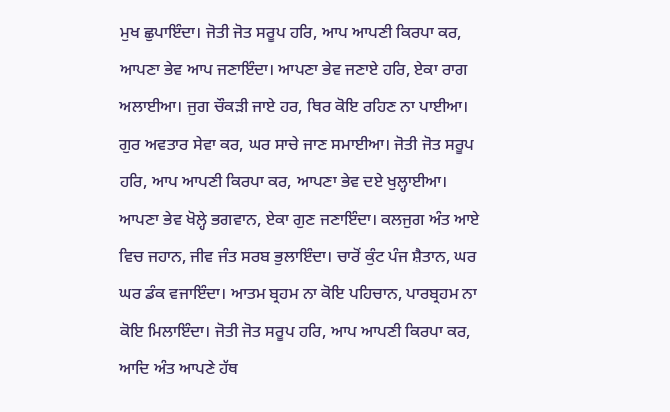ਮੁਖ ਛੁਪਾਇੰਦਾ। ਜੋਤੀ ਜੋਤ ਸਰੂਪ ਹਰਿ, ਆਪ ਆਪਣੀ ਕਿਰਪਾ ਕਰ, ਆਪਣਾ ਭੇਵ ਆਪ ਜਣਾਇੰਦਾ। ਆਪਣਾ ਭੇਵ ਜਣਾਏ ਹਰਿ, ਏਕਾ ਰਾਗ ਅਲਾਈਆ। ਜੁਗ ਚੌਕੜੀ ਜਾਏ ਹਰ, ਥਿਰ ਕੋਇ ਰਹਿਣ ਨਾ ਪਾਈਆ। ਗੁਰ ਅਵਤਾਰ ਸੇਵਾ ਕਰ, ਘਰ ਸਾਚੇ ਜਾਣ ਸਮਾਈਆ। ਜੋਤੀ ਜੋਤ ਸਰੂਪ ਹਰਿ, ਆਪ ਆਪਣੀ ਕਿਰਪਾ ਕਰ, ਆਪਣਾ ਭੇਵ ਦਏ ਖੁਲ੍ਹਾਈਆ। ਆਪਣਾ ਭੇਵ ਖੋਲ੍ਹੇ ਭਗਵਾਨ, ਏਕਾ ਗੁਣ ਜਣਾਇੰਦਾ। ਕਲਜੁਗ ਅੰਤ ਆਏ ਵਿਚ ਜਹਾਨ, ਜੀਵ ਜੰਤ ਸਰਬ ਭੁਲਾਇੰਦਾ। ਚਾਰੋਂ ਕੁੰਟ ਪੰਜ ਸ਼ੈਤਾਨ, ਘਰ ਘਰ ਡੰਕ ਵਜਾਇੰਦਾ। ਆਤਮ ਬ੍ਰਹਮ ਨਾ ਕੋਇ ਪਹਿਚਾਨ, ਪਾਰਬ੍ਰਹਮ ਨਾ ਕੋਇ ਮਿਲਾਇੰਦਾ। ਜੋਤੀ ਜੋਤ ਸਰੂਪ ਹਰਿ, ਆਪ ਆਪਣੀ ਕਿਰਪਾ ਕਰ, ਆਦਿ ਅੰਤ ਆਪਣੇ ਹੱਥ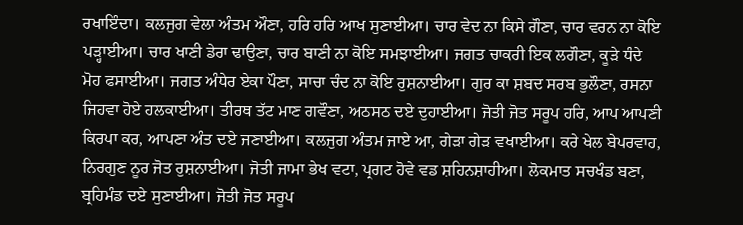ਰਖਾਇੰਦਾ। ਕਲਜੁਗ ਵੇਲਾ ਅੰਤਮ ਔਣਾ, ਹਰਿ ਹਰਿ ਆਖ ਸੁਣਾਈਆ। ਚਾਰ ਵੇਦ ਨਾ ਕਿਸੇ ਗੌਣਾ, ਚਾਰ ਵਰਨ ਨਾ ਕੋਇ ਪੜ੍ਹਾਈਆ। ਚਾਰ ਖਾਣੀ ਡੇਰਾ ਢਾਉਣਾ, ਚਾਰ ਬਾਣੀ ਨਾ ਕੋਇ ਸਮਝਾਈਆ। ਜਗਤ ਚਾਕਰੀ ਇਕ ਲਗੌਣਾ, ਕੂੜੇ ਧੰਦੇ ਮੋਹ ਫਸਾਈਆ। ਜਗਤ ਅੰਧੇਰ ਏਕਾ ਪੌਣਾ, ਸਾਚਾ ਚੰਦ ਨਾ ਕੋਇ ਰੁਸ਼ਨਾਈਆ। ਗੁਰ ਕਾ ਸ਼ਬਦ ਸਰਬ ਭੁਲੌਣਾ, ਰਸਨਾ ਜਿਹਵਾ ਹੋਏ ਹਲਕਾਈਆ। ਤੀਰਥ ਤੱਟ ਮਾਣ ਗਵੌਣਾ, ਅਠਸਠ ਦਏ ਦੁਹਾਈਆ। ਜੋਤੀ ਜੋਤ ਸਰੂਪ ਹਰਿ, ਆਪ ਆਪਣੀ ਕਿਰਪਾ ਕਰ, ਆਪਣਾ ਅੰਤ ਦਏ ਜਣਾਈਆ। ਕਲਜੁਗ ਅੰਤਮ ਜਾਏ ਆ, ਗੇੜਾ ਗੇੜ ਵਖਾਈਆ। ਕਰੇ ਖੇਲ ਬੇਪਰਵਾਹ, ਨਿਰਗੁਣ ਨੂਰ ਜੋਤ ਰੁਸ਼ਨਾਈਆ। ਜੋਤੀ ਜਾਮਾ ਭੇਖ ਵਟਾ, ਪ੍ਰਗਟ ਹੋਵੇ ਵਡ ਸ਼ਹਿਨਸ਼ਾਹੀਆ। ਲੋਕਮਾਤ ਸਚਖੰਡ ਬਣਾ, ਬ੍ਰਹਿਮੰਡ ਦਏ ਸੁਣਾਈਆ। ਜੋਤੀ ਜੋਤ ਸਰੂਪ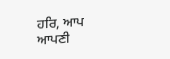ਹਰਿ, ਆਪ ਆਪਣੀ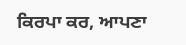ਕਿਰਪਾ ਕਰ, ਆਪਣਾ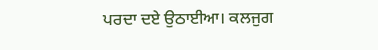ਪਰਦਾ ਦਏ ਉਠਾਈਆ। ਕਲਜੁਗ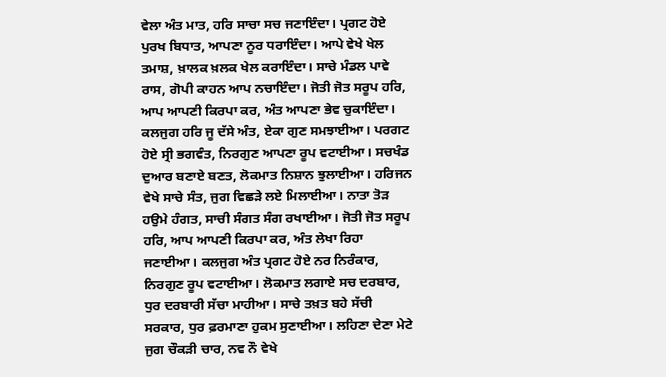ਵੇਲਾ ਅੰਤ ਮਾਤ, ਹਰਿ ਸਾਚਾ ਸਚ ਜਣਾਇੰਦਾ। ਪ੍ਰਗਟ ਹੋਏ ਪੁਰਖ ਬਿਧਾਤ, ਆਪਣਾ ਨੂਰ ਧਰਾਇੰਦਾ। ਆਪੇ ਵੇਖੇ ਖੇਲ ਤਮਾਸ਼, ਖ਼ਾਲਕ ਖ਼ਲਕ ਖੇਲ ਕਰਾਇੰਦਾ। ਸਾਚੇ ਮੰਡਲ ਪਾਵੇ ਰਾਸ, ਗੋਪੀ ਕਾਹਨ ਆਪ ਨਚਾਇੰਦਾ। ਜੋਤੀ ਜੋਤ ਸਰੂਪ ਹਰਿ, ਆਪ ਆਪਣੀ ਕਿਰਪਾ ਕਰ, ਅੰਤ ਆਪਣਾ ਭੇਵ ਚੁਕਾਇੰਦਾ। ਕਲਜੁਗ ਹਰਿ ਜੂ ਦੱਸੇ ਅੰਤ, ਏਕਾ ਗੁਣ ਸਮਝਾਈਆ। ਪਰਗਟ ਹੋਏ ਸ੍ਰੀ ਭਗਵੰਤ, ਨਿਰਗੁਣ ਆਪਣਾ ਰੂਪ ਵਟਾਈਆ। ਸਚਖੰਡ ਦੁਆਰ ਬਣਾਏ ਬਣਤ, ਲੋਕਮਾਤ ਨਿਸ਼ਾਨ ਝੁਲਾਈਆ। ਹਰਿਜਨ ਵੇਖੇ ਸਾਚੇ ਸੰਤ, ਜੁਗ ਵਿਛੜੇ ਲਏ ਮਿਲਾਈਆ। ਨਾਤਾ ਤੋੜ ਹਉਮੇ ਹੰਗਤ, ਸਾਚੀ ਸੰਗਤ ਸੰਗ ਰਖਾਈਆ। ਜੋਤੀ ਜੋਤ ਸਰੂਪ ਹਰਿ, ਆਪ ਆਪਣੀ ਕਿਰਪਾ ਕਰ, ਅੰਤ ਲੇਖਾ ਰਿਹਾ ਜਣਾਈਆ। ਕਲਜੁਗ ਅੰਤ ਪ੍ਰਗਟ ਹੋਏ ਨਰ ਨਿਰੰਕਾਰ, ਨਿਰਗੁਣ ਰੂਪ ਵਟਾਈਆ। ਲੋਕਮਾਤ ਲਗਾਏ ਸਚ ਦਰਬਾਰ, ਧੁਰ ਦਰਬਾਰੀ ਸੱਚਾ ਮਾਹੀਆ। ਸਾਚੇ ਤਖ਼ਤ ਬਹੇ ਸੱਚੀ ਸਰਕਾਰ, ਧੁਰ ਫ਼ਰਮਾਣਾ ਹੁਕਮ ਸੁਣਾਈਆ। ਲਹਿਣਾ ਦੇਣਾ ਮੇਟੇ ਜੁਗ ਚੌਕੜੀ ਚਾਰ, ਨਵ ਨੌ ਵੇਖੇ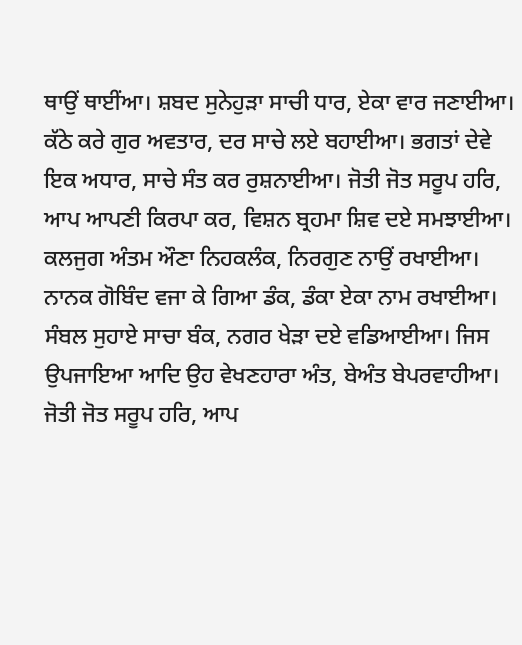ਥਾਉਂ ਥਾਈਂਆ। ਸ਼ਬਦ ਸੁਨੇਹੁੜਾ ਸਾਚੀ ਧਾਰ, ਏਕਾ ਵਾਰ ਜਣਾਈਆ। ਕੱਠੇ ਕਰੇ ਗੁਰ ਅਵਤਾਰ, ਦਰ ਸਾਚੇ ਲਏ ਬਹਾਈਆ। ਭਗਤਾਂ ਦੇਵੇ ਇਕ ਅਧਾਰ, ਸਾਚੇ ਸੰਤ ਕਰ ਰੁਸ਼ਨਾਈਆ। ਜੋਤੀ ਜੋਤ ਸਰੂਪ ਹਰਿ, ਆਪ ਆਪਣੀ ਕਿਰਪਾ ਕਰ, ਵਿਸ਼ਨ ਬ੍ਰਹਮਾ ਸ਼ਿਵ ਦਏ ਸਮਝਾਈਆ। ਕਲਜੁਗ ਅੰਤਮ ਔਣਾ ਨਿਹਕਲੰਕ, ਨਿਰਗੁਣ ਨਾਉਂ ਰਖਾਈਆ। ਨਾਨਕ ਗੋਬਿੰਦ ਵਜਾ ਕੇ ਗਿਆ ਡੰਕ, ਡੰਕਾ ਏਕਾ ਨਾਮ ਰਖਾਈਆ। ਸੰਬਲ ਸੁਹਾਏ ਸਾਚਾ ਬੰਕ, ਨਗਰ ਖੇੜਾ ਦਏ ਵਡਿਆਈਆ। ਜਿਸ ਉਪਜਾਇਆ ਆਦਿ ਉਹ ਵੇਖਣਹਾਰਾ ਅੰਤ, ਬੇਅੰਤ ਬੇਪਰਵਾਹੀਆ। ਜੋਤੀ ਜੋਤ ਸਰੂਪ ਹਰਿ, ਆਪ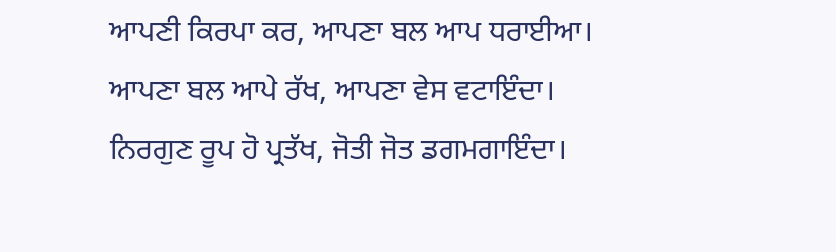ਆਪਣੀ ਕਿਰਪਾ ਕਰ, ਆਪਣਾ ਬਲ ਆਪ ਧਰਾਈਆ। ਆਪਣਾ ਬਲ ਆਪੇ ਰੱਖ, ਆਪਣਾ ਵੇਸ ਵਟਾਇੰਦਾ। ਨਿਰਗੁਣ ਰੂਪ ਹੋ ਪ੍ਰਤੱਖ, ਜੋਤੀ ਜੋਤ ਡਗਮਗਾਇੰਦਾ।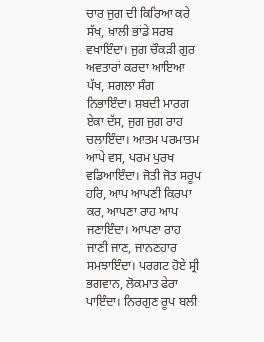ਚਾਰ ਜੁਗ ਦੀ ਕਿਰਿਆ ਕਰੇ ਸੱਖ, ਖ਼ਾਲੀ ਭਾਂਡੇ ਸਰਬ ਵਖਾਇੰਦਾ। ਜੁਗ ਚੌਕੜੀ ਗੁਰ ਅਵਤਾਰਾਂ ਕਰਦਾ ਆਇਆ ਪੱਖ, ਸਗਲਾ ਸੰਗ ਨਿਭਾਇੰਦਾ। ਸ਼ਬਦੀ ਮਾਰਗ ਏਕਾ ਦੱਸ, ਜੁਗ ਜੁਗ ਰਾਹ ਚਲਾਇੰਦਾ। ਆਤਮ ਪਰਮਾਤਮ ਆਪੇ ਵਸ, ਪਰਮ ਪੁਰਖ ਵਡਿਆਇੰਦਾ। ਜੋਤੀ ਜੋਤ ਸਰੂਪ ਹਰਿ, ਆਪ ਆਪਣੀ ਕਿਰਪਾ ਕਰ, ਆਪਣਾ ਰਾਹ ਆਪ ਜਣਾਇੰਦਾ। ਆਪਣਾ ਰਾਹ ਜਾਣੀ ਜਾਣ, ਜਾਨਣਹਾਰ ਸਮਝਾਇੰਦਾ। ਪਰਗਟ ਹੋਏ ਸ੍ਰੀ ਭਗਵਾਨ, ਲੋਕਮਾਤ ਫੇਰਾ ਪਾਇੰਦਾ। ਨਿਰਗੁਣ ਰੂਪ ਬਲੀ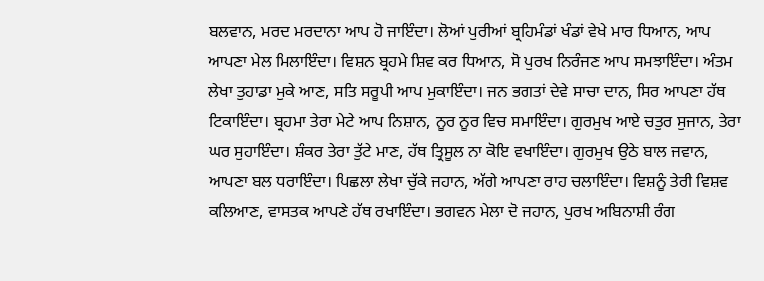ਬਲਵਾਨ, ਮਰਦ ਮਰਦਾਨਾ ਆਪ ਹੋ ਜਾਇੰਦਾ। ਲੋਆਂ ਪੁਰੀਆਂ ਬ੍ਰਹਿਮੰਡਾਂ ਖੰਡਾਂ ਵੇਖੇ ਮਾਰ ਧਿਆਨ, ਆਪ ਆਪਣਾ ਮੇਲ ਮਿਲਾਇੰਦਾ। ਵਿਸ਼ਨ ਬ੍ਰਹਮੇ ਸ਼ਿਵ ਕਰ ਧਿਆਨ, ਸੋ ਪੁਰਖ ਨਿਰੰਜਣ ਆਪ ਸਮਝਾਇੰਦਾ। ਅੰਤਮ ਲੇਖਾ ਤੁਹਾਡਾ ਮੁਕੇ ਆਣ, ਸਤਿ ਸਰੂਪੀ ਆਪ ਮੁਕਾਇੰਦਾ। ਜਨ ਭਗਤਾਂ ਦੇਵੇ ਸਾਚਾ ਦਾਨ, ਸਿਰ ਆਪਣਾ ਹੱਥ ਟਿਕਾਇੰਦਾ। ਬ੍ਰਹਮਾ ਤੇਰਾ ਮੇਟੇ ਆਪ ਨਿਸ਼ਾਨ, ਨੂਰ ਨੂਰ ਵਿਚ ਸਮਾਇੰਦਾ। ਗੁਰਮੁਖ ਆਏ ਚਤੁਰ ਸੁਜਾਨ, ਤੇਰਾ ਘਰ ਸੁਹਾਇੰਦਾ। ਸ਼ੰਕਰ ਤੇਰਾ ਤੁੱਟੇ ਮਾਣ, ਹੱਥ ਤ੍ਰਿਸੂਲ ਨਾ ਕੋਇ ਵਖਾਇੰਦਾ। ਗੁਰਮੁਖ ਉਠੇ ਬਾਲ ਜਵਾਨ, ਆਪਣਾ ਬਲ ਧਰਾਇੰਦਾ। ਪਿਛਲਾ ਲੇਖਾ ਚੁੱਕੇ ਜਹਾਨ, ਅੱਗੇ ਆਪਣਾ ਰਾਹ ਚਲਾਇੰਦਾ। ਵਿਸ਼ਨੂੰ ਤੇਰੀ ਵਿਸ਼ਵ ਕਲਿਆਣ, ਵਾਸਤਕ ਆਪਣੇ ਹੱਥ ਰਖਾਇੰਦਾ। ਭਗਵਨ ਮੇਲਾ ਦੋ ਜਹਾਨ, ਪੁਰਖ ਅਬਿਨਾਸ਼ੀ ਰੰਗ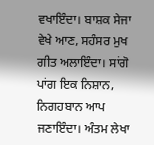ਵਖਾਇੰਦਾ। ਬਾਸ਼ਕ ਸੇਜਾ ਵੇਖੇ ਆਣ, ਸਹੰਸਰ ਮੁਖ ਗੀਤ ਅਲਾਇੰਦਾ। ਸਾਂਗੋ ਪਾਂਗ ਇਕ ਨਿਸ਼ਾਨ, ਨਿਗਹਬਾਨ ਆਪ ਜਣਾਇੰਦਾ। ਅੰਤਮ ਲੇਖਾ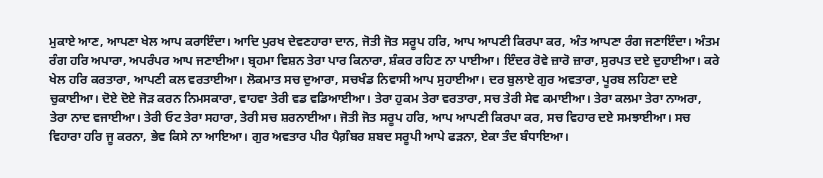ਮੁਕਾਏ ਆਣ, ਆਪਣਾ ਖੇਲ ਆਪ ਕਰਾਇੰਦਾ। ਆਦਿ ਪੁਰਖ ਦੇਵਣਹਾਰਾ ਦਾਨ, ਜੋਤੀ ਜੋਤ ਸਰੂਪ ਹਰਿ, ਆਪ ਆਪਣੀ ਕਿਰਪਾ ਕਰ, ਅੰਤ ਆਪਣਾ ਰੰਗ ਜਣਾਇੰਦਾ। ਅੰਤਮ ਰੰਗ ਹਰਿ ਅਪਾਰਾ, ਅਪਰੰਪਰ ਆਪ ਜਣਾਈਆ। ਬ੍ਰਹਮਾ ਵਿਸ਼ਨ ਤੇਰਾ ਪਾਰ ਕਿਨਾਰਾ, ਸ਼ੰਕਰ ਰਹਿਣ ਨਾ ਪਾਈਆ। ਇੰਦਰ ਰੋਵੇ ਜ਼ਾਰੋ ਜ਼ਾਰਾ, ਸੁਰਪਤ ਦਏ ਦੁਹਾਈਆ। ਕਰੇ ਖੇਲ ਹਰਿ ਕਰਤਾਰਾ, ਆਪਣੀ ਕਲ ਵਰਤਾਈਆ। ਲੋਕਮਾਤ ਸਚ ਦੁਆਰਾ, ਸਚਖੰਡ ਨਿਵਾਸੀ ਆਪ ਸੁਹਾਈਆ। ਦਰ ਬੁਲਾਏ ਗੁਰ ਅਵਤਾਰਾ, ਪੂਰਬ ਲਹਿਣਾ ਦਏ ਚੁਕਾਈਆ। ਦੋਏ ਦੋਏ ਜੋੜ ਕਰਨ ਨਿਮਸਕਾਰਾ, ਵਾਹਵਾ ਤੇਰੀ ਵਡ ਵਡਿਆਈਆ। ਤੇਰਾ ਹੁਕਮ ਤੇਰਾ ਵਰਤਾਰਾ, ਸਚ ਤੇਰੀ ਸੇਵ ਕਮਾਈਆ। ਤੇਰਾ ਕਲਮਾ ਤੇਰਾ ਨਾਅਰਾ, ਤੇਰਾ ਨਾਦ ਵਜਾਈਆ। ਤੇਰੀ ਓਟ ਤੇਰਾ ਸਹਾਰਾ, ਤੇਰੀ ਸਚ ਸ਼ਰਨਾਈਆ। ਜੋਤੀ ਜੋਤ ਸਰੂਪ ਹਰਿ, ਆਪ ਆਪਣੀ ਕਿਰਪਾ ਕਰ, ਸਚ ਵਿਹਾਰ ਦਏ ਸਮਝਾਈਆ। ਸਚ ਵਿਹਾਰਾ ਹਰਿ ਜੂ ਕਰਨਾ, ਭੇਵ ਕਿਸੇ ਨਾ ਆਇਆ। ਗੁਰ ਅਵਤਾਰ ਪੀਰ ਪੈਗ਼ੰਬਰ ਸ਼ਬਦ ਸਰੂਪੀ ਆਪੇ ਫੜਨਾ, ਏਕਾ ਤੰਦ ਬੰਧਾਇਆ।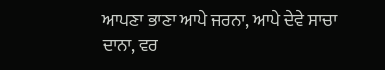ਆਪਣਾ ਭਾਣਾ ਆਪੇ ਜਰਨਾ, ਆਪੇ ਦੇਵੇ ਸਾਚਾ ਦਾਨਾ, ਵਰ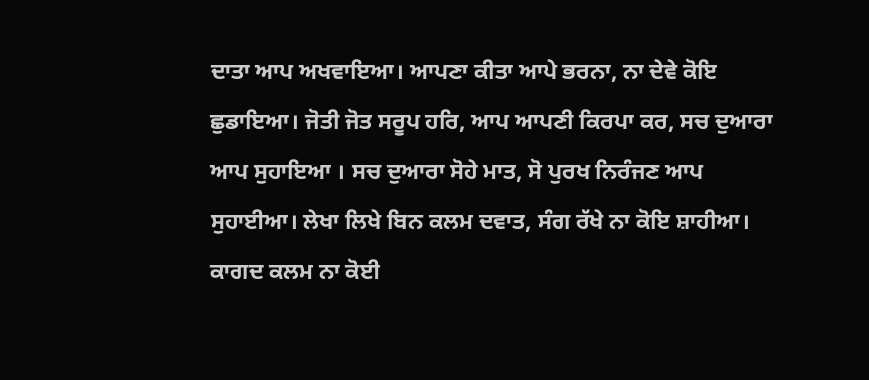ਦਾਤਾ ਆਪ ਅਖਵਾਇਆ। ਆਪਣਾ ਕੀਤਾ ਆਪੇ ਭਰਨਾ, ਨਾ ਦੇਵੇ ਕੋਇ ਛੁਡਾਇਆ। ਜੋਤੀ ਜੋਤ ਸਰੂਪ ਹਰਿ, ਆਪ ਆਪਣੀ ਕਿਰਪਾ ਕਰ, ਸਚ ਦੁਆਰਾ ਆਪ ਸੁਹਾਇਆ । ਸਚ ਦੁਆਰਾ ਸੋਹੇ ਮਾਤ, ਸੋ ਪੁਰਖ ਨਿਰੰਜਣ ਆਪ ਸੁਹਾਈਆ। ਲੇਖਾ ਲਿਖੇ ਬਿਨ ਕਲਮ ਦਵਾਤ, ਸੰਗ ਰੱਖੇ ਨਾ ਕੋਇ ਸ਼ਾਹੀਆ। ਕਾਗਦ ਕਲਮ ਨਾ ਕੋਈ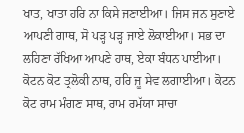ਖਾਤ, ਖਾਤਾ ਹਰਿ ਨਾ ਕਿਸੇ ਜਣਾਈਆ। ਜਿਸ ਜਨ ਸੁਣਾਏ ਆਪਣੀ ਗਾਥ, ਸੋ ਪੜ੍ਹ ਪੜ੍ਹ ਜਾਏ ਲੋਕਾਈਆ। ਸਭ ਦਾ ਲਹਿਣਾ ਰੱਖਿਆ ਆਪਣੇ ਹਾਥ, ਏਕਾ ਬੰਧਨ ਪਾਈਆ। ਕੋਟਨ ਕੋਟ ਤ੍ਰਲੋਕੀ ਨਾਥ, ਹਰਿ ਜੂ ਸੇਵ ਲਗਾਈਆ। ਕੋਟਨ ਕੋਟ ਰਾਮ ਮੰਗਣ ਸਾਥ, ਰਾਮ ਰਮੱਯਾ ਸਾਚਾ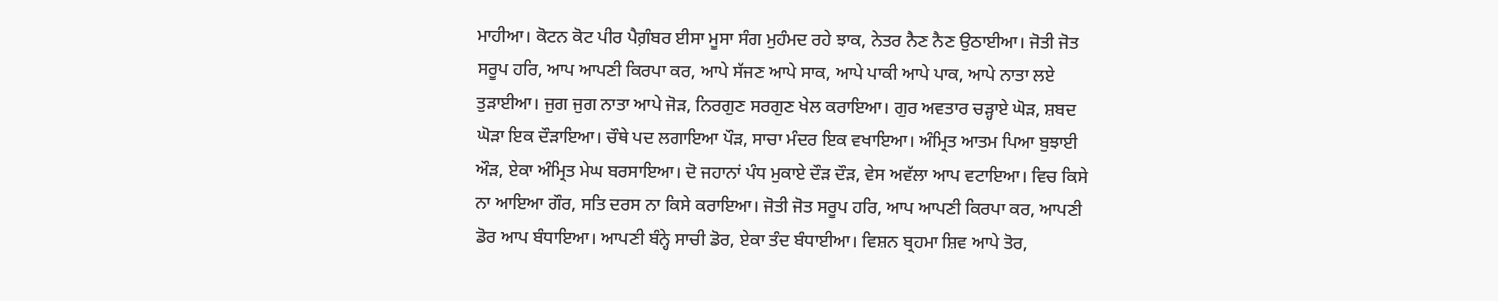ਮਾਹੀਆ। ਕੋਟਨ ਕੋਟ ਪੀਰ ਪੈਗ਼ੰਬਰ ਈਸਾ ਮੂਸਾ ਸੰਗ ਮੁਹੰਮਦ ਰਹੇ ਝਾਕ, ਨੇਤਰ ਨੈਣ ਨੈਣ ਉਠਾਈਆ। ਜੋਤੀ ਜੋਤ ਸਰੂਪ ਹਰਿ, ਆਪ ਆਪਣੀ ਕਿਰਪਾ ਕਰ, ਆਪੇ ਸੱਜਣ ਆਪੇ ਸਾਕ, ਆਪੇ ਪਾਕੀ ਆਪੇ ਪਾਕ, ਆਪੇ ਨਾਤਾ ਲਏ ਤੁੜਾਈਆ। ਜੁਗ ਜੁਗ ਨਾਤਾ ਆਪੇ ਜੋੜ, ਨਿਰਗੁਣ ਸਰਗੁਣ ਖੇਲ ਕਰਾਇਆ। ਗੁਰ ਅਵਤਾਰ ਚੜ੍ਹਾਏ ਘੋੜ, ਸ਼ਬਦ ਘੋੜਾ ਇਕ ਦੌੜਾਇਆ। ਚੌਥੇ ਪਦ ਲਗਾਇਆ ਪੌੜ, ਸਾਚਾ ਮੰਦਰ ਇਕ ਵਖਾਇਆ। ਅੰਮ੍ਰਿਤ ਆਤਮ ਪਿਆ ਬੁਝਾਈ ਔੜ, ਏਕਾ ਅੰਮ੍ਰਿਤ ਮੇਘ ਬਰਸਾਇਆ। ਦੋ ਜਹਾਨਾਂ ਪੰਧ ਮੁਕਾਏ ਦੌੜ ਦੌੜ, ਵੇਸ ਅਵੱਲਾ ਆਪ ਵਟਾਇਆ। ਵਿਚ ਕਿਸੇ ਨਾ ਆਇਆ ਗੌਰ, ਸਤਿ ਦਰਸ ਨਾ ਕਿਸੇ ਕਰਾਇਆ। ਜੋਤੀ ਜੋਤ ਸਰੂਪ ਹਰਿ, ਆਪ ਆਪਣੀ ਕਿਰਪਾ ਕਰ, ਆਪਣੀ ਡੋਰ ਆਪ ਬੰਧਾਇਆ। ਆਪਣੀ ਬੰਨ੍ਹੇ ਸਾਚੀ ਡੋਰ, ਏਕਾ ਤੰਦ ਬੰਧਾਈਆ। ਵਿਸ਼ਨ ਬ੍ਰਹਮਾ ਸ਼ਿਵ ਆਪੇ ਤੋਰ,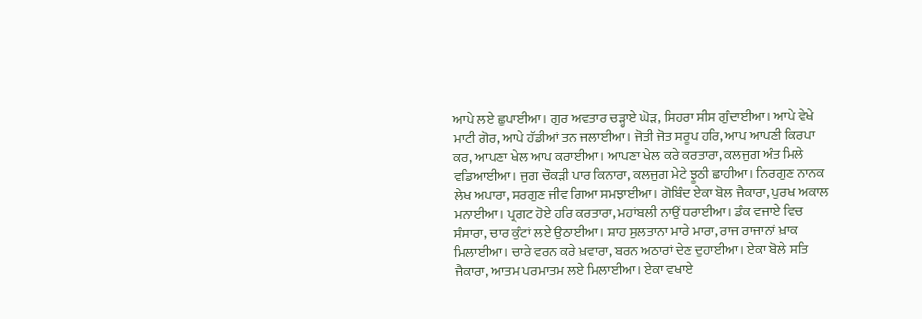ਆਪੇ ਲਏ ਛੁਪਾਈਆ। ਗੁਰ ਅਵਤਾਰ ਚੜ੍ਹਾਏ ਘੋੜ, ਸਿਹਰਾ ਸੀਸ ਗੁੰਦਾਈਆ। ਆਪੇ ਵੇਖੇ ਮਾਟੀ ਗੋਰ, ਆਪੇ ਹੱਡੀਆਂ ਤਨ ਜਲਾਈਆ। ਜੋਤੀ ਜੋਤ ਸਰੂਪ ਹਰਿ, ਆਪ ਆਪਣੀ ਕਿਰਪਾ ਕਰ, ਆਪਣਾ ਖੇਲ ਆਪ ਕਰਾਈਆ। ਆਪਣਾ ਖੇਲ ਕਰੇ ਕਰਤਾਰਾ, ਕਲਜੁਗ ਅੰਤ ਮਿਲੇ ਵਡਿਆਈਆ। ਜੁਗ ਚੌਕੜੀ ਪਾਰ ਕਿਨਾਰਾ, ਕਲਜੁਗ ਮੇਟੇ ਝੂਠੀ ਛਾਹੀਆ। ਨਿਰਗੁਣ ਨਾਨਕ ਲੇਖ ਅਪਾਰਾ, ਸਰਗੁਣ ਜੀਵ ਗਿਆ ਸਮਝਾਈਆ। ਗੋਬਿੰਦ ਏਕਾ ਬੋਲ ਜੈਕਾਰਾ, ਪੁਰਖ ਅਕਾਲ ਮਨਾਈਆ। ਪ੍ਰਗਟ ਹੋਏ ਹਰਿ ਕਰਤਾਰਾ, ਮਹਾਂਬਲੀ ਨਾਉਂ ਧਰਾਈਆ। ਡੰਕ ਵਜਾਏ ਵਿਚ ਸੰਸਾਰਾ, ਚਾਰ ਕੁੰਟਾਂ ਲਏ ਉਠਾਈਆ। ਸ਼ਾਹ ਸੁਲਤਾਨਾ ਮਾਰੇ ਮਾਰਾ, ਰਾਜ ਰਾਜਾਨਾਂ ਖ਼ਾਕ ਮਿਲਾਈਆ। ਚਾਰੇ ਵਰਨ ਕਰੇ ਖ਼ਵਾਰਾ, ਬਰਨ ਅਠਾਰਾਂ ਦੇਣ ਦੁਹਾਈਆ। ਏਕਾ ਬੋਲੇ ਸਤਿ ਜੈਕਾਰਾ, ਆਤਮ ਪਰਮਾਤਮ ਲਏ ਮਿਲਾਈਆ। ਏਕਾ ਵਖਾਏ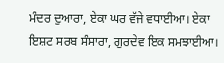ਮੰਦਰ ਦੁਆਰਾ, ਏਕਾ ਘਰ ਵੱਜੇ ਵਧਾਈਆ। ਏਕਾ ਇਸ਼ਟ ਸਰਬ ਸੰਸਾਰਾ, ਗੁਰਦੇਵ ਇਕ ਸਮਝਾਈਆ।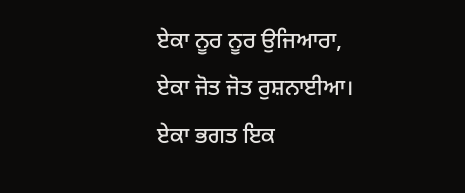ਏਕਾ ਨੂਰ ਨੂਰ ਉਜਿਆਰਾ, ਏਕਾ ਜੋਤ ਜੋਤ ਰੁਸ਼ਨਾਈਆ। ਏਕਾ ਭਗਤ ਇਕ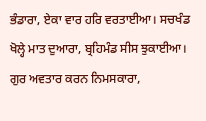ਭੰਡਾਰਾ, ਏਕਾ ਵਾਰ ਹਰਿ ਵਰਤਾਈਆ। ਸਚਖੰਡ ਖੋਲ੍ਹੇ ਮਾਤ ਦੁਆਰਾ, ਬ੍ਰਹਿਮੰਡ ਸੀਸ ਝੁਕਾਈਆ। ਗੁਰ ਅਵਤਾਰ ਕਰਨ ਨਿਮਸਕਾਰਾ,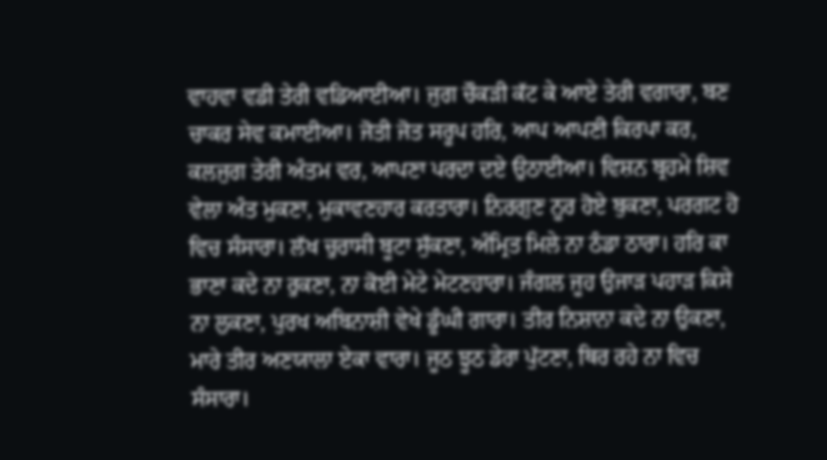ਵਾਹਵਾ ਵਡੀ ਤੇਰੀ ਵਡਿਆਈਆ। ਜੁਗ ਚੌਕੜੀ ਕੱਟ ਕੇ ਆਏ ਤੇਰੀ ਵਗਾਰਾ, ਬਣ ਚਾਕਰ ਸੇਵ ਕਮਾਈਆ। ਜੋਤੀ ਜੋਤ ਸਰੂਪ ਹਰਿ, ਆਪ ਆਪਣੀ ਕਿਰਪਾ ਕਰ, ਕਲਜੁਗ ਤੇਰੀ ਅੰਤਮ ਵਰ, ਆਪਣਾ ਪਰਦਾ ਦਏ ਉਠਾਈਆ। ਵਿਸ਼ਨ ਬ੍ਰਹਮੇ ਸ਼ਿਵ ਵੇਲਾ ਅੰਤ ਮੁਕਣਾ, ਮੁਕਾਵਣਹਾਰ ਕਰਤਾਰਾ। ਨਿਰਗੁਣ ਨੂਰ ਹੋਏ ਬੁਕਣਾ, ਪਰਗਟ ਹੋ ਵਿਚ ਸੰਸਾਰਾ। ਲੱਖ ਚੁਰਾਸੀ ਬੂਟਾ ਸੁੱਕਣਾ, ਅੰਮ੍ਰਿਤ ਮਿਲੇ ਨਾ ਠੰਡਾ ਠਾਰਾ। ਹਰਿ ਕਾ ਭਾਣਾ ਕਦੇ ਨਾ ਰੁਕਣਾ, ਨਾ ਕੋਈ ਮੇਟੇ ਮੇਟਣਹਾਰਾ। ਜੰਗਲ ਜੂਹ ਉਜਾੜ ਪਹਾੜ ਕਿਸੇ ਨਾ ਲੁਕਣਾ, ਪੁਰਖ ਅਬਿਨਾਸ਼ੀ ਵੇਖੇ ਡੂੰਘੀ ਗਾਰਾ। ਤੀਰ ਨਿਸ਼ਾਨਾ ਕਦੇ ਨਾ ਉਕਣਾ, ਮਾਰੇ ਤੀਰ ਅਣਯਾਲਾ ਏਕਾ ਵਾਰਾ। ਜੂਠ ਝੂਠ ਡੇਰਾ ਪੁੱਟਣਾ, ਥਿਰ ਰਹੇ ਨਾ ਵਿਚ ਸੰਸਾਰਾ।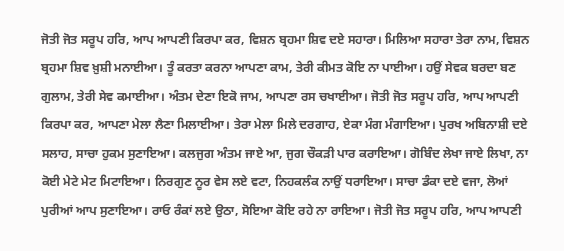ਜੋਤੀ ਜੋਤ ਸਰੂਪ ਹਰਿ, ਆਪ ਆਪਣੀ ਕਿਰਪਾ ਕਰ, ਵਿਸ਼ਨ ਬ੍ਰਹਮਾ ਸ਼ਿਵ ਦਏ ਸਹਾਰਾ। ਮਿਲਿਆ ਸਹਾਰਾ ਤੇਰਾ ਨਾਮ, ਵਿਸ਼ਨ ਬ੍ਰਹਮਾ ਸ਼ਿਵ ਖ਼ੁਸ਼ੀ ਮਨਾਈਆ। ਤੂੰ ਕਰਤਾ ਕਰਨਾ ਆਪਣਾ ਕਾਮ, ਤੇਰੀ ਕੀਮਤ ਕੋਇ ਨਾ ਪਾਈਆ। ਹਉਂ ਸੇਵਕ ਬਰਦਾ ਬਣ ਗੁਲਾਮ, ਤੇਰੀ ਸੇਵ ਕਮਾਈਆ। ਅੰਤਮ ਦੇਣਾ ਇਕੋ ਜਾਮ, ਆਪਣਾ ਰਸ ਚਖਾਈਆ। ਜੋਤੀ ਜੋਤ ਸਰੂਪ ਹਰਿ, ਆਪ ਆਪਣੀ ਕਿਰਪਾ ਕਰ, ਆਪਣਾ ਮੇਲਾ ਲੈਣਾ ਮਿਲਾਈਆ। ਤੇਰਾ ਮੇਲਾ ਮਿਲੇ ਦਰਗਾਹ, ਏਕਾ ਮੰਗ ਮੰਗਾਇਆ। ਪੁਰਖ ਅਬਿਨਾਸ਼ੀ ਦਏ ਸਲਾਹ, ਸਾਚਾ ਹੁਕਮ ਸੁਣਾਇਆ। ਕਲਜੁਗ ਅੰਤਮ ਜਾਏ ਆ, ਜੁਗ ਚੌਕੜੀ ਪਾਰ ਕਰਾਇਆ। ਗੋਬਿੰਦ ਲੇਖਾ ਜਾਏ ਲਿਖਾ, ਨਾ ਕੋਈ ਮੇਟੇ ਮੇਟ ਮਿਟਾਇਆ। ਨਿਰਗੁਣ ਨੂਰ ਵੇਸ ਲਏ ਵਟਾ, ਨਿਹਕਲੰਕ ਨਾਉਂ ਧਰਾਇਆ। ਸਾਚਾ ਡੰਕਾ ਦਏ ਵਜਾ, ਲੋਆਂ ਪੁਰੀਆਂ ਆਪ ਸੁਣਾਇਆ। ਰਾਓ ਰੰਕਾਂ ਲਏ ਉਠਾ, ਸੋਇਆ ਕੋਇ ਰਹੇ ਨਾ ਰਾਇਆ। ਜੋਤੀ ਜੋਤ ਸਰੂਪ ਹਰਿ, ਆਪ ਆਪਣੀ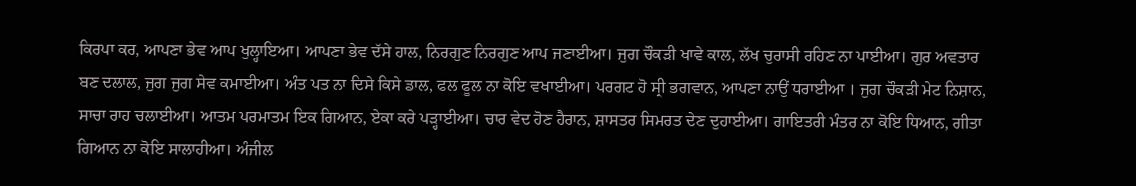ਕਿਰਪਾ ਕਰ, ਆਪਣਾ ਭੇਵ ਆਪ ਖੁਲ੍ਹਾਇਆ। ਆਪਣਾ ਭੇਵ ਦੱਸੇ ਹਾਲ, ਨਿਰਗੁਣ ਨਿਰਗੁਣ ਆਪ ਜਣਾਈਆ। ਜੁਗ ਚੌਕੜੀ ਖਾਵੇ ਕਾਲ, ਲੱਖ ਚੁਰਾਸੀ ਰਹਿਣ ਨਾ ਪਾਈਆ। ਗੁਰ ਅਵਤਾਰ ਬਣ ਦਲਾਲ, ਜੁਗ ਜੁਗ ਸੇਵ ਕਮਾਈਆ। ਅੰਤ ਪਤ ਨਾ ਦਿਸੇ ਕਿਸੇ ਡਾਲ, ਫਲ ਫੂਲ ਨਾ ਕੋਇ ਵਖਾਈਆ। ਪਰਗਟ ਹੋ ਸ੍ਰੀ ਭਗਵਾਨ, ਆਪਣਾ ਨਾਉਂ ਧਰਾਈਆ । ਜੁਗ ਚੌਕੜੀ ਮੇਟ ਨਿਸ਼ਾਨ, ਸਾਚਾ ਰਾਹ ਚਲਾਈਆ। ਆਤਮ ਪਰਮਾਤਮ ਇਕ ਗਿਆਨ, ਏਕਾ ਕਰੇ ਪੜ੍ਹਾਈਆ। ਚਾਰ ਵੇਦ ਹੋਣ ਹੈਰਾਨ, ਸ਼ਾਸਤਰ ਸਿਮਰਤ ਦੇਣ ਦੁਹਾਈਆ। ਗਾਇਤਰੀ ਮੰਤਰ ਨਾ ਕੋਇ ਧਿਆਨ, ਗੀਤਾ ਗਿਆਨ ਨਾ ਕੋਇ ਸਾਲਾਹੀਆ। ਅੰਜੀਲ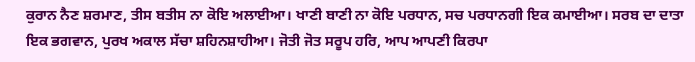ਕੁਰਾਨ ਨੈਣ ਸ਼ਰਮਾਣ, ਤੀਸ ਬਤੀਸ ਨਾ ਕੋਇ ਅਲਾਈਆ। ਖਾਣੀ ਬਾਣੀ ਨਾ ਕੋਇ ਪਰਧਾਨ, ਸਚ ਪਰਧਾਨਗੀ ਇਕ ਕਮਾਈਆ। ਸਰਬ ਦਾ ਦਾਤਾ ਇਕ ਭਗਵਾਨ, ਪੁਰਖ ਅਕਾਲ ਸੱਚਾ ਸ਼ਹਿਨਸ਼ਾਹੀਆ। ਜੋਤੀ ਜੋਤ ਸਰੂਪ ਹਰਿ, ਆਪ ਆਪਣੀ ਕਿਰਪਾ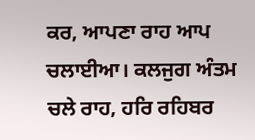ਕਰ, ਆਪਣਾ ਰਾਹ ਆਪ ਚਲਾਈਆ। ਕਲਜੁਗ ਅੰਤਮ ਚਲੇ ਰਾਹ, ਹਰਿ ਰਹਿਬਰ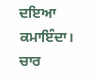ਦਇਆ ਕਮਾਇੰਦਾ। ਚਾਰ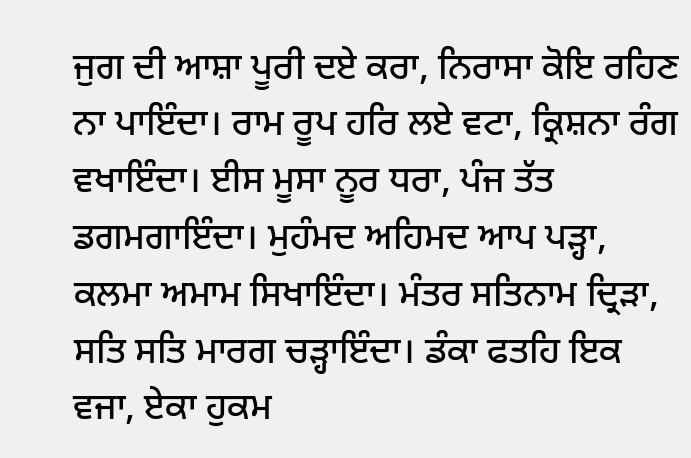ਜੁਗ ਦੀ ਆਸ਼ਾ ਪੂਰੀ ਦਏ ਕਰਾ, ਨਿਰਾਸਾ ਕੋਇ ਰਹਿਣ ਨਾ ਪਾਇੰਦਾ। ਰਾਮ ਰੂਪ ਹਰਿ ਲਏ ਵਟਾ, ਕ੍ਰਿਸ਼ਨਾ ਰੰਗ ਵਖਾਇੰਦਾ। ਈਸ ਮੂਸਾ ਨੂਰ ਧਰਾ, ਪੰਜ ਤੱਤ ਡਗਮਗਾਇੰਦਾ। ਮੁਹੰਮਦ ਅਹਿਮਦ ਆਪ ਪੜ੍ਹਾ, ਕਲਮਾ ਅਮਾਮ ਸਿਖਾਇੰਦਾ। ਮੰਤਰ ਸਤਿਨਾਮ ਦ੍ਰਿੜਾ, ਸਤਿ ਸਤਿ ਮਾਰਗ ਚੜ੍ਹਾਇੰਦਾ। ਡੰਕਾ ਫਤਹਿ ਇਕ ਵਜਾ, ਏਕਾ ਹੁਕਮ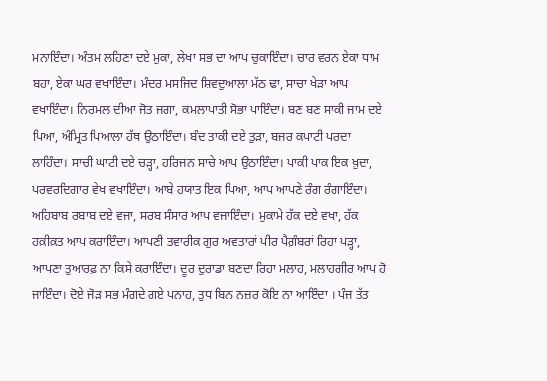ਮਨਾਇੰਦਾ। ਅੰਤਮ ਲਹਿਣਾ ਦਏ ਮੁਕਾ, ਲੇਖਾ ਸਭ ਦਾ ਆਪ ਚੁਕਾਇੰਦਾ। ਚਾਰ ਵਰਨ ਏਕਾ ਧਾਮ ਬਹਾ, ਏਕਾ ਘਰ ਵਖਾਇੰਦਾ। ਮੰਦਰ ਮਸਜਿਦ ਸ਼ਿਵਦੁਆਲਾ ਮੱਠ ਢਾ, ਸਾਚਾ ਖੇੜਾ ਆਪ ਵਖਾਇੰਦਾ। ਨਿਰਮਲ ਦੀਆ ਜੋਤ ਜਗਾ, ਕਮਲਾਪਾਤੀ ਸੋਭਾ ਪਾਇੰਦਾ। ਬਣ ਬਣ ਸਾਕੀ ਜਾਮ ਦਏ ਪਿਆ, ਅੰਮ੍ਰਿਤ ਪਿਆਲਾ ਹੱਥ ਉਠਾਇੰਦਾ। ਬੰਦ ਤਾਕੀ ਦਏ ਤੁੜਾ, ਬਜਰ ਕਪਾਟੀ ਪਰਦਾ ਲਾਹਿੰਦਾ। ਸਾਚੀ ਘਾਟੀ ਦਏ ਚੜ੍ਹਾ, ਹਰਿਜਨ ਸਾਚੇ ਆਪ ਉਠਾਇੰਦਾ। ਪਾਕੀ ਪਾਕ ਇਕ ਖ਼ੁਦਾ, ਪਰਵਰਦਿਗਾਰ ਵੇਖ ਵਖਾਇੰਦਾ। ਆਬੇ ਹਯਾਤ ਇਕ ਪਿਆ, ਆਪ ਆਪਣੇ ਰੰਗ ਰੰਗਾਇੰਦਾ। ਅਹਿਬਾਬ ਰਬਾਬ ਦਏ ਵਜਾ, ਸਰਬ ਸੰਸਾਰ ਆਪ ਵਜਾਇੰਦਾ। ਮੁਕਾਮੇ ਹੱਕ ਦਏ ਵਖਾ, ਹੱਕ ਹਕ਼ੀਕ਼ਤ ਆਪ ਕਰਾਇੰਦਾ। ਆਪਣੀ ਤਵਾਰੀਕ ਗੁਰ ਅਵਤਾਰਾਂ ਪੀਰ ਪੈਗ਼ੰਬਰਾਂ ਰਿਹਾ ਪੜ੍ਹਾ, ਆਪਣਾ ਤੁਆਰਫ਼ ਨਾ ਕਿਸੇ ਕਰਾਇੰਦਾ। ਦੂਰ ਦੁਰਾਡਾ ਬਣਦਾ ਰਿਹਾ ਮਲਾਹ, ਮਲਾਹਗੀਰ ਆਪ ਹੋ ਜਾਇੰਦਾ। ਦੋਏ ਜੋੜ ਸਭ ਮੰਗਦੇ ਗਏ ਪਨਾਹ, ਤੁਧ ਬਿਨ ਨਜ਼ਰ ਕੋਇ ਨਾ ਆਇੰਦਾ । ਪੰਜ ਤੱਤ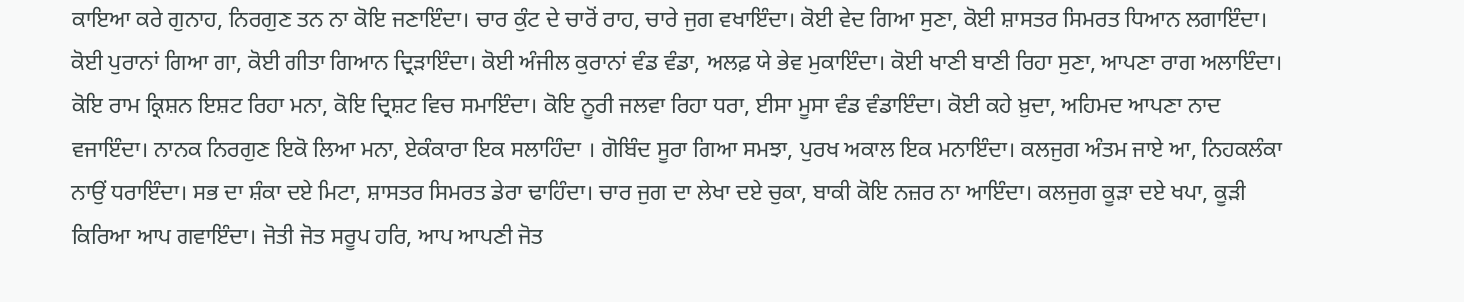ਕਾਇਆ ਕਰੇ ਗੁਨਾਹ, ਨਿਰਗੁਣ ਤਨ ਨਾ ਕੋਇ ਜਣਾਇੰਦਾ। ਚਾਰ ਕੁੰਟ ਦੇ ਚਾਰੋਂ ਰਾਹ, ਚਾਰੇ ਜੁਗ ਵਖਾਇੰਦਾ। ਕੋਈ ਵੇਦ ਗਿਆ ਸੁਣਾ, ਕੋਈ ਸ਼ਾਸਤਰ ਸਿਮਰਤ ਧਿਆਨ ਲਗਾਇੰਦਾ। ਕੋਈ ਪੁਰਾਨਾਂ ਗਿਆ ਗਾ, ਕੋਈ ਗੀਤਾ ਗਿਆਨ ਦ੍ਰਿੜਾਇੰਦਾ। ਕੋਈ ਅੰਜੀਲ ਕੁਰਾਨਾਂ ਵੰਡ ਵੰਡਾ, ਅਲਫ਼ ਯੇ ਭੇਵ ਮੁਕਾਇੰਦਾ। ਕੋਈ ਖਾਣੀ ਬਾਣੀ ਰਿਹਾ ਸੁਣਾ, ਆਪਣਾ ਰਾਗ ਅਲਾਇੰਦਾ। ਕੋਇ ਰਾਮ ਕ੍ਰਿਸ਼ਨ ਇਸ਼ਟ ਰਿਹਾ ਮਨਾ, ਕੋਇ ਦ੍ਰਿਸ਼ਟ ਵਿਚ ਸਮਾਇੰਦਾ। ਕੋਇ ਨੂਰੀ ਜਲਵਾ ਰਿਹਾ ਧਰਾ, ਈਸਾ ਮੂਸਾ ਵੰਡ ਵੰਡਾਇੰਦਾ। ਕੋਈ ਕਹੇ ਖ਼ੁਦਾ, ਅਹਿਮਦ ਆਪਣਾ ਨਾਦ ਵਜਾਇੰਦਾ। ਨਾਨਕ ਨਿਰਗੁਣ ਇਕੋ ਲਿਆ ਮਨਾ, ਏਕੰਕਾਰਾ ਇਕ ਸਲਾਹਿੰਦਾ । ਗੋਬਿੰਦ ਸੂਰਾ ਗਿਆ ਸਮਝਾ, ਪੁਰਖ ਅਕਾਲ ਇਕ ਮਨਾਇੰਦਾ। ਕਲਜੁਗ ਅੰਤਮ ਜਾਏ ਆ, ਨਿਹਕਲੰਕਾ ਨਾਉਂ ਧਰਾਇੰਦਾ। ਸਭ ਦਾ ਸ਼ੰਕਾ ਦਏ ਮਿਟਾ, ਸ਼ਾਸਤਰ ਸਿਮਰਤ ਡੇਰਾ ਢਾਹਿੰਦਾ। ਚਾਰ ਜੁਗ ਦਾ ਲੇਖਾ ਦਏ ਚੁਕਾ, ਬਾਕੀ ਕੋਇ ਨਜ਼ਰ ਨਾ ਆਇੰਦਾ। ਕਲਜੁਗ ਕੂੜਾ ਦਏ ਖਪਾ, ਕੂੜੀ ਕਿਰਿਆ ਆਪ ਗਵਾਇੰਦਾ। ਜੋਤੀ ਜੋਤ ਸਰੂਪ ਹਰਿ, ਆਪ ਆਪਣੀ ਜੋਤ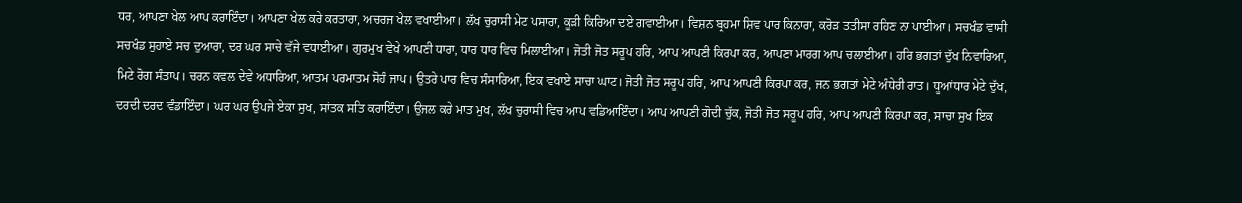ਧਰ, ਆਪਣਾ ਖੇਲ ਆਪ ਕਰਾਇੰਦਾ। ਆਪਣਾ ਖੇਲ ਕਰੇ ਕਰਤਾਰਾ, ਅਚਰਜ ਖੇਲ ਵਖਾਈਆ। ਲੱਖ ਚੁਰਾਸੀ ਮੇਟ ਪਸਾਰਾ, ਕੂੜੀ ਕਿਰਿਆ ਦਏ ਗਵਾਈਆ। ਵਿਸ਼ਨ ਬ੍ਰਹਮਾ ਸ਼ਿਵ ਪਾਰ ਕਿਨਾਰਾ, ਕਰੋੜ ਤਤੀਸਾ ਰਹਿਣ ਨਾ ਪਾਈਆ। ਸਚਖੰਡ ਵਾਸੀ ਸਚਖੰਡ ਸੁਹਾਏ ਸਚ ਦੁਆਰਾ, ਦਰ ਘਰ ਸਾਚੇ ਵੱਜੇ ਵਧਾਈਆ। ਗੁਰਮੁਖ ਵੇਖੇ ਆਪਣੀ ਧਾਰਾ, ਧਾਰ ਧਾਰ ਵਿਚ ਮਿਲਾਈਆ। ਜੋਤੀ ਜੋਤ ਸਰੂਪ ਹਰਿ, ਆਪ ਆਪਣੀ ਕਿਰਪਾ ਕਰ, ਆਪਣਾ ਮਾਰਗ ਆਪ ਚਲਾਈਆ। ਹਰਿ ਭਗਤਾਂ ਦੁੱਖ ਨਿਵਾਰਿਆ, ਮਿਟੇ ਰੋਗ ਸੰਤਾਪ। ਚਰਨ ਕਵਲ ਦੇਵੇ ਅਧਾਰਿਆ, ਆਤਮ ਪਰਮਾਤਮ ਸੋਹੰ ਜਾਪ। ਉਤਰੇ ਪਾਰ ਵਿਚ ਸੰਸਾਰਿਆ, ਇਕ ਵਖਾਏ ਸਾਚਾ ਘਾਟ। ਜੋਤੀ ਜੋਤ ਸਰੂਪ ਹਰਿ, ਆਪ ਆਪਣੀ ਕਿਰਪਾ ਕਰ, ਜਨ ਭਗਤਾਂ ਮੇਟੇ ਅੰਧੇਰੀ ਰਾਤ। ਧੂਆਂਧਾਰ ਮੇਟੇ ਦੁੱਖ, ਦਰਦੀ ਦਰਦ ਵੰਡਾਇੰਦਾ। ਘਰ ਘਰ ਉਪਜੇ ਏਕਾ ਸੁਖ, ਸਾਂਤਕ ਸਤਿ ਕਰਾਇੰਦਾ। ਉਜਲ ਕਰੇ ਮਾਤ ਮੁਖ, ਲੱਖ ਚੁਰਾਸੀ ਵਿਚ ਆਪ ਵਡਿਆਇੰਦਾ। ਆਪ ਆਪਣੀ ਗੋਦੀ ਚੁੱਕ, ਜੋਤੀ ਜੋਤ ਸਰੂਪ ਹਰਿ, ਆਪ ਆਪਣੀ ਕਿਰਪਾ ਕਰ, ਸਾਚਾ ਸੁਖ ਇਕ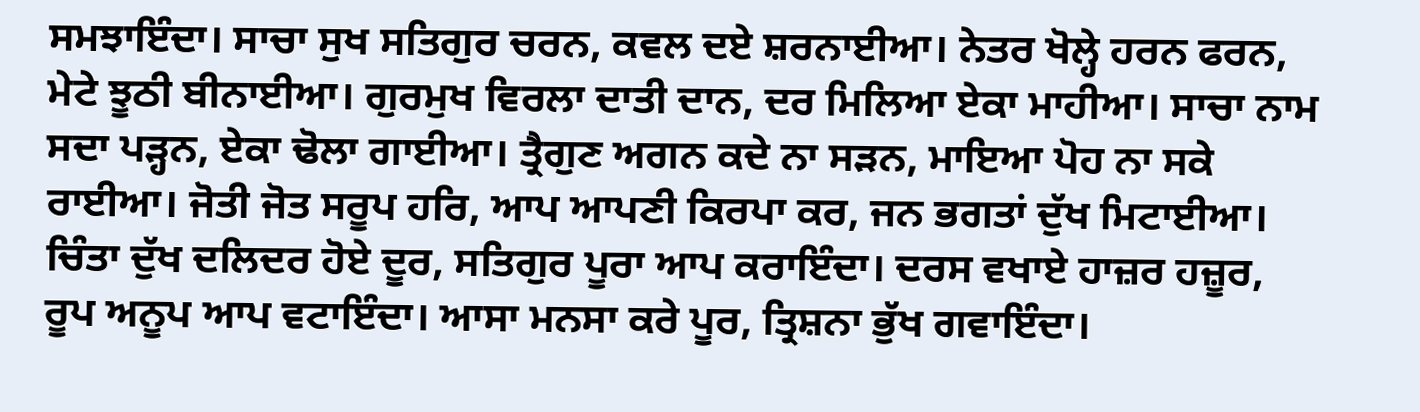ਸਮਝਾਇੰਦਾ। ਸਾਚਾ ਸੁਖ ਸਤਿਗੁਰ ਚਰਨ, ਕਵਲ ਦਏ ਸ਼ਰਨਾਈਆ। ਨੇਤਰ ਖੋਲ੍ਹੇ ਹਰਨ ਫਰਨ, ਮੇਟੇ ਝੂਠੀ ਬੀਨਾਈਆ। ਗੁਰਮੁਖ ਵਿਰਲਾ ਦਾਤੀ ਦਾਨ, ਦਰ ਮਿਲਿਆ ਏਕਾ ਮਾਹੀਆ। ਸਾਚਾ ਨਾਮ ਸਦਾ ਪੜ੍ਹਨ, ਏਕਾ ਢੋਲਾ ਗਾਈਆ। ਤ੍ਰੈਗੁਣ ਅਗਨ ਕਦੇ ਨਾ ਸੜਨ, ਮਾਇਆ ਪੋਹ ਨਾ ਸਕੇ ਰਾਈਆ। ਜੋਤੀ ਜੋਤ ਸਰੂਪ ਹਰਿ, ਆਪ ਆਪਣੀ ਕਿਰਪਾ ਕਰ, ਜਨ ਭਗਤਾਂ ਦੁੱਖ ਮਿਟਾਈਆ। ਚਿੰਤਾ ਦੁੱਖ ਦਲਿਦਰ ਹੋਏ ਦੂਰ, ਸਤਿਗੁਰ ਪੂਰਾ ਆਪ ਕਰਾਇੰਦਾ। ਦਰਸ ਵਖਾਏ ਹਾਜ਼ਰ ਹਜ਼ੂਰ, ਰੂਪ ਅਨੂਪ ਆਪ ਵਟਾਇੰਦਾ। ਆਸਾ ਮਨਸਾ ਕਰੇ ਪੂਰ, ਤ੍ਰਿਸ਼ਨਾ ਭੁੱਖ ਗਵਾਇੰਦਾ।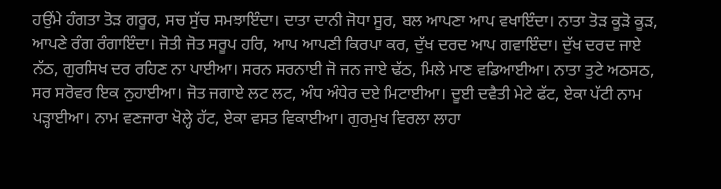ਹਉਂਮੇ ਹੰਗਤਾ ਤੋੜ ਗਰੂਰ, ਸਚ ਸੁੱਚ ਸਮਝਾਇੰਦਾ। ਦਾਤਾ ਦਾਨੀ ਜੋਧਾ ਸੂਰ, ਬਲ ਆਪਣਾ ਆਪ ਵਖਾਇੰਦਾ। ਨਾਤਾ ਤੋੜ ਕੂੜੋ ਕੂੜ, ਆਪਣੇ ਰੰਗ ਰੰਗਾਇੰਦਾ। ਜੋਤੀ ਜੋਤ ਸਰੂਪ ਹਰਿ, ਆਪ ਆਪਣੀ ਕਿਰਪਾ ਕਰ, ਦੁੱਖ ਦਰਦ ਆਪ ਗਵਾਇੰਦਾ। ਦੁੱਖ ਦਰਦ ਜਾਏ ਨੱਠ, ਗੁਰਸਿਖ ਦਰ ਰਹਿਣ ਨਾ ਪਾਈਆ। ਸਰਨ ਸਰਨਾਈ ਜੋ ਜਨ ਜਾਏ ਢੱਠ, ਮਿਲੇ ਮਾਣ ਵਡਿਆਈਆ। ਨਾਤਾ ਤੁਟੇ ਅਠਸਠ, ਸਰ ਸਰੋਵਰ ਇਕ ਨੁਹਾਈਆ। ਜੋਤ ਜਗਾਏ ਲਟ ਲਟ, ਅੰਧ ਅੰਧੇਰ ਦਏ ਮਿਟਾਈਆ। ਦੂਈ ਦਵੈਤੀ ਮੇਟੇ ਫੱਟ, ਏਕਾ ਪੱਟੀ ਨਾਮ ਪੜ੍ਹਾਈਆ। ਨਾਮ ਵਣਜਾਰਾ ਖੋਲ੍ਹੇ ਹੱਟ, ਏਕਾ ਵਸਤ ਵਿਕਾਈਆ। ਗੁਰਮੁਖ ਵਿਰਲਾ ਲਾਹਾ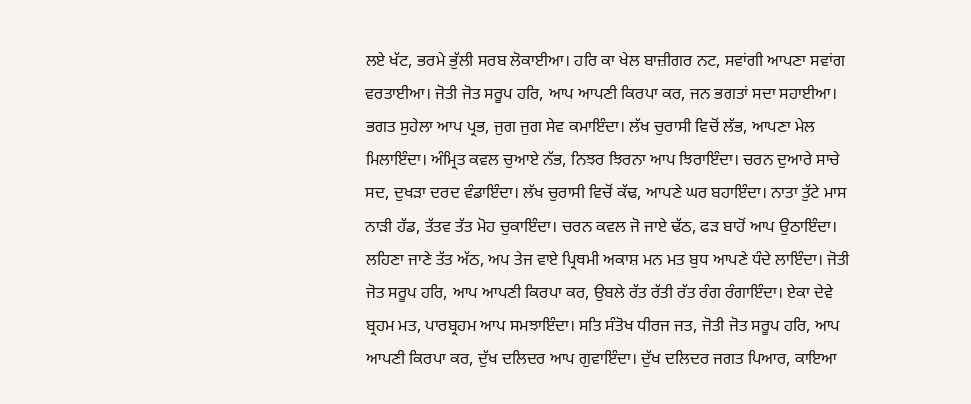ਲਏ ਖੱਟ, ਭਰਮੇ ਭੁੱਲੀ ਸਰਬ ਲੋਕਾਈਆ। ਹਰਿ ਕਾ ਖੇਲ ਬਾਜ਼ੀਗਰ ਨਟ, ਸਵਾਂਗੀ ਆਪਣਾ ਸਵਾਂਗ ਵਰਤਾਈਆ। ਜੋਤੀ ਜੋਤ ਸਰੂਪ ਹਰਿ, ਆਪ ਆਪਣੀ ਕਿਰਪਾ ਕਰ, ਜਨ ਭਗਤਾਂ ਸਦਾ ਸਹਾਈਆ। ਭਗਤ ਸੁਹੇਲਾ ਆਪ ਪ੍ਰਭ, ਜੁਗ ਜੁਗ ਸੇਵ ਕਮਾਇੰਦਾ। ਲੱਖ ਚੁਰਾਸੀ ਵਿਚੋਂ ਲੱਭ, ਆਪਣਾ ਮੇਲ ਮਿਲਾਇੰਦਾ। ਅੰਮ੍ਰਿਤ ਕਵਲ ਚੁਆਏ ਨੱਭ, ਨਿਝਰ ਝਿਰਨਾ ਆਪ ਝਿਰਾਇੰਦਾ। ਚਰਨ ਦੁਆਰੇ ਸਾਚੇ ਸਦ, ਦੁਖੜਾ ਦਰਦ ਵੰਡਾਇੰਦਾ। ਲੱਖ ਚੁਰਾਸੀ ਵਿਚੋਂ ਕੱਢ, ਆਪਣੇ ਘਰ ਬਹਾਇੰਦਾ। ਨਾਤਾ ਤੁੱਟੇ ਮਾਸ ਨਾੜੀ ਹੱਡ, ਤੱਤਵ ਤੱਤ ਮੋਹ ਚੁਕਾਇੰਦਾ। ਚਰਨ ਕਵਲ ਜੋ ਜਾਏ ਢੱਠ, ਫੜ ਬਾਹੋਂ ਆਪ ਉਠਾਇੰਦਾ। ਲਹਿਣਾ ਜਾਣੇ ਤੱਤ ਅੱਠ, ਅਪ ਤੇਜ ਵਾਏ ਪ੍ਰਿਥਮੀ ਅਕਾਸ਼ ਮਨ ਮਤ ਬੁਧ ਆਪਣੇ ਧੰਦੇ ਲਾਇੰਦਾ। ਜੋਤੀ ਜੋਤ ਸਰੂਪ ਹਰਿ, ਆਪ ਆਪਣੀ ਕਿਰਪਾ ਕਰ, ਉਬਲੇ ਰੱਤ ਰੱਤੀ ਰੱਤ ਰੰਗ ਰੰਗਾਇੰਦਾ। ਏਕਾ ਦੇਵੇ ਬ੍ਰਹਮ ਮਤ, ਪਾਰਬ੍ਰਹਮ ਆਪ ਸਮਝਾਇੰਦਾ। ਸਤਿ ਸੰਤੋਖ ਧੀਰਜ ਜਤ, ਜੋਤੀ ਜੋਤ ਸਰੂਪ ਹਰਿ, ਆਪ ਆਪਣੀ ਕਿਰਪਾ ਕਰ, ਦੁੱਖ ਦਲਿਦਰ ਆਪ ਗੁਵਾਇੰਦਾ। ਦੁੱਖ ਦਲਿਦਰ ਜਗਤ ਪਿਆਰ, ਕਾਇਆ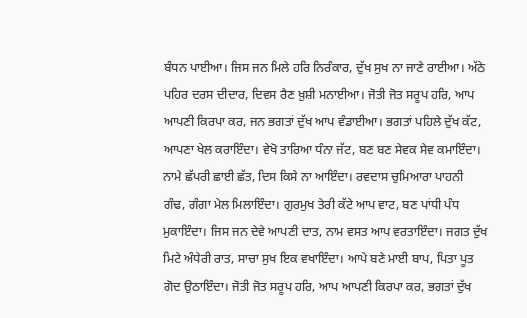ਬੰਧਨ ਪਾਈਆ। ਜਿਸ ਜਨ ਮਿਲੇ ਹਰਿ ਨਿਰੰਕਾਰ, ਦੁੱਖ ਸੁਖ ਨਾ ਜਾਣੇ ਰਾਈਆ। ਅੱਠੇ ਪਹਿਰ ਦਰਸ ਦੀਦਾਰ, ਦਿਵਸ ਰੈਣ ਖ਼ੁਸ਼ੀ ਮਨਾਈਆ। ਜੋਤੀ ਜੋਤ ਸਰੂਪ ਹਰਿ, ਆਪ ਆਪਣੀ ਕਿਰਪਾ ਕਰ, ਜਨ ਭਗਤਾਂ ਦੁੱਖ ਆਪ ਵੰਡਾਈਆ। ਭਗਤਾਂ ਪਹਿਲੇ ਦੁੱਖ ਕੱਟ, ਆਪਣਾ ਖੇਲ ਕਰਾਇੰਦਾ। ਵੇਖੋ ਤਾਰਿਆ ਧੰਨਾ ਜੱਟ, ਬਣ ਬਣ ਸੇਵਕ ਸੇਵ ਕਮਾਇੰਦਾ। ਨਾਮੇ ਛੱਪਰੀ ਛਾਈ ਛੱਤ, ਦਿਸ ਕਿਸੇ ਨਾ ਆਇੰਦਾ। ਰਵਦਾਸ ਚੁਮਿਆਰਾ ਪਾਹਨੀ ਗੰਢ, ਗੰਗਾ ਮੇਲ ਮਿਲਾਇੰਦਾ। ਗੁਰਮੁਖ ਤੇਰੀ ਕੱਟੇ ਆਪ ਵਾਟ, ਬਣ ਪਾਂਧੀ ਪੰਧ ਮੁਕਾਇੰਦਾ। ਜਿਸ ਜਨ ਦੇਵੇ ਆਪਣੀ ਦਾਤ, ਨਾਮ ਵਸਤ ਆਪ ਵਰਤਾਇੰਦਾ। ਜਗਤ ਦੁੱਖ ਮਿਟੇ ਅੰਧੇਰੀ ਰਾਤ, ਸਾਚਾ ਸੁਖ ਇਕ ਵਖਾਇੰਦਾ। ਆਪੇ ਬਣੇ ਮਾਈ ਬਾਪ, ਪਿਤਾ ਪੂਤ ਗੋਦ ਉਠਾਇੰਦਾ। ਜੋਤੀ ਜੋਤ ਸਰੂਪ ਹਰਿ, ਆਪ ਆਪਣੀ ਕਿਰਪਾ ਕਰ, ਭਗਤਾਂ ਦੁੱਖ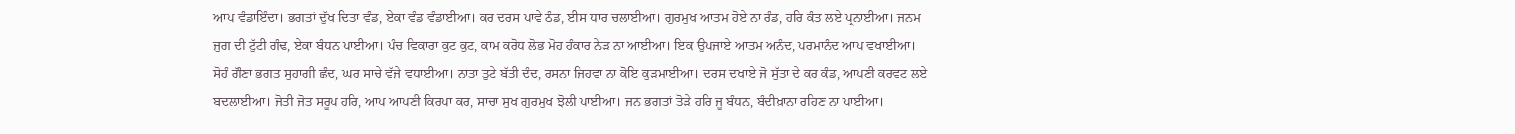ਆਪ ਵੰਡਾਇੰਦਾ। ਭਗਤਾਂ ਦੁੱਖ ਦਿਤਾ ਵੰਡ, ਏਕਾ ਵੰਡ ਵੰਡਾਈਆ। ਕਰ ਦਰਸ ਪਾਵੇ ਠੰਡ, ਈਸ ਧਾਰ ਚਲਾਈਆ। ਗੁਰਮੁਖ ਆਤਮ ਹੋਏ ਨਾ ਰੰਡ, ਹਰਿ ਕੰਤ ਲਏ ਪ੍ਰਨਾਈਆ। ਜਨਮ ਜੁਗ ਦੀ ਟੁੱਟੀ ਗੰਢ, ਏਕਾ ਬੰਧਨ ਪਾਈਆ। ਪੰਚ ਵਿਕਾਰਾ ਕੁਟ ਕੁਟ, ਕਾਮ ਕਰੋਧ ਲੋਭ ਮੋਹ ਹੰਕਾਰ ਨੇੜ ਨਾ ਆਈਆ। ਇਕ ਉਪਜਾਏ ਆਤਮ ਅਨੰਦ, ਪਰਮਾਨੰਦ ਆਪ ਵਖਾਈਆ। ਸੋਹੰ ਗੌਣਾ ਭਗਤ ਸੁਹਾਗੀ ਛੰਦ, ਘਰ ਸਾਚੇ ਵੱਜੇ ਵਧਾਈਆ। ਨਾਤਾ ਤੁਟੇ ਬੱਤੀ ਦੰਦ, ਰਸਨਾ ਜਿਹਵਾ ਨਾ ਕੋਇ ਕੁੜਮਾਈਆ। ਦਰਸ ਦਖਾਏ ਜੋ ਸੁੱਤਾ ਦੇ ਕਰ ਕੰਡ, ਆਪਣੀ ਕਰਵਟ ਲਏ ਬਦਲਾਈਆ। ਜੋਤੀ ਜੋਤ ਸਰੂਪ ਹਰਿ, ਆਪ ਆਪਣੀ ਕਿਰਪਾ ਕਰ, ਸਾਚਾ ਸੁਖ ਗੁਰਮੁਖ ਝੋਲੀ ਪਾਈਆ। ਜਨ ਭਗਤਾਂ ਤੋੜੇ ਹਰਿ ਜੂ ਬੰਧਨ, ਬੰਦੀਖ਼ਾਨਾ ਰਹਿਣ ਨਾ ਪਾਈਆ।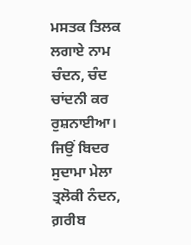ਮਸਤਕ ਤਿਲਕ ਲਗਾਏ ਨਾਮ ਚੰਦਨ, ਚੰਦ ਚਾਂਦਨੀ ਕਰ ਰੁਸ਼ਨਾਈਆ। ਜਿਉਂ ਬਿਦਰ ਸੁਦਾਮਾ ਮੇਲਾ ਤ੍ਰਲੋਕੀ ਨੰਦਨ, ਗ਼ਰੀਬ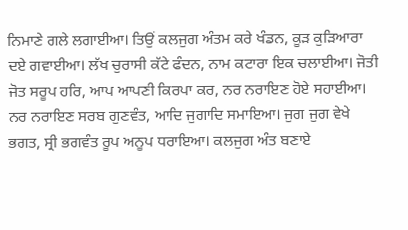ਨਿਮਾਣੇ ਗਲੇ ਲਗਾਈਆ। ਤਿਉਂ ਕਲਜੁਗ ਅੰਤਮ ਕਰੇ ਖੰਡਨ, ਕੂੜ ਕੁੜਿਆਰਾ ਦਏ ਗਵਾਈਆ। ਲੱਖ ਚੁਰਾਸੀ ਕੱਟੇ ਫੰਦਨ, ਨਾਮ ਕਟਾਰਾ ਇਕ ਚਲਾਈਆ। ਜੋਤੀ ਜੋਤ ਸਰੂਪ ਹਰਿ, ਆਪ ਆਪਣੀ ਕਿਰਪਾ ਕਰ, ਨਰ ਨਰਾਇਣ ਹੋਏ ਸਹਾਈਆ। ਨਰ ਨਰਾਇਣ ਸਰਬ ਗੁਣਵੰਤ, ਆਦਿ ਜੁਗਾਦਿ ਸਮਾਇਆ। ਜੁਗ ਜੁਗ ਵੇਖੇ ਭਗਤ, ਸ੍ਰੀ ਭਗਵੰਤ ਰੂਪ ਅਨੂਪ ਧਰਾਇਆ। ਕਲਜੁਗ ਅੰਤ ਬਣਾਏ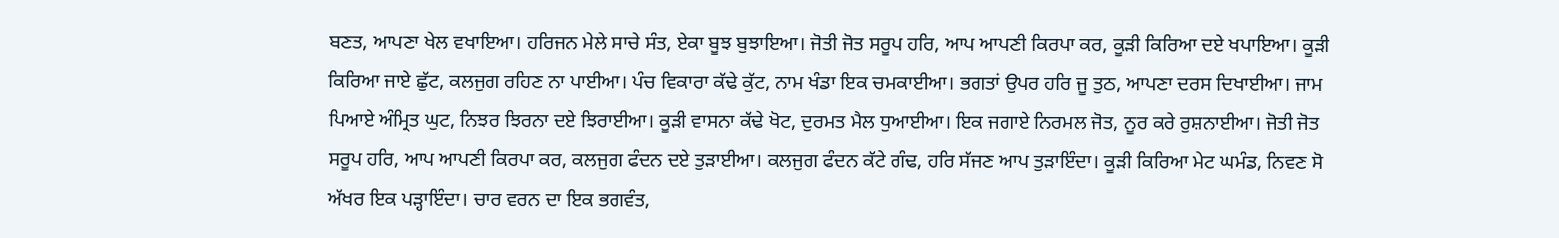ਬਣਤ, ਆਪਣਾ ਖੇਲ ਵਖਾਇਆ। ਹਰਿਜਨ ਮੇਲੇ ਸਾਚੇ ਸੰਤ, ਏਕਾ ਬੂਝ ਬੁਝਾਇਆ। ਜੋਤੀ ਜੋਤ ਸਰੂਪ ਹਰਿ, ਆਪ ਆਪਣੀ ਕਿਰਪਾ ਕਰ, ਕੂੜੀ ਕਿਰਿਆ ਦਏ ਖਪਾਇਆ। ਕੂੜੀ ਕਿਰਿਆ ਜਾਏ ਛੁੱਟ, ਕਲਜੁਗ ਰਹਿਣ ਨਾ ਪਾਈਆ। ਪੰਚ ਵਿਕਾਰਾ ਕੱਢੇ ਕੁੱਟ, ਨਾਮ ਖੰਡਾ ਇਕ ਚਮਕਾਈਆ। ਭਗਤਾਂ ਉਪਰ ਹਰਿ ਜੂ ਤੁਠ, ਆਪਣਾ ਦਰਸ ਦਿਖਾਈਆ। ਜਾਮ ਪਿਆਏ ਅੰਮ੍ਰਿਤ ਘੁਟ, ਨਿਝਰ ਝਿਰਨਾ ਦਏ ਝਿਰਾਈਆ। ਕੂੜੀ ਵਾਸਨਾ ਕੱਢੇ ਖੋਟ, ਦੁਰਮਤ ਮੈਲ ਧੁਆਈਆ। ਇਕ ਜਗਾਏ ਨਿਰਮਲ ਜੋਤ, ਨੂਰ ਕਰੇ ਰੁਸ਼ਨਾਈਆ। ਜੋਤੀ ਜੋਤ ਸਰੂਪ ਹਰਿ, ਆਪ ਆਪਣੀ ਕਿਰਪਾ ਕਰ, ਕਲਜੁਗ ਫੰਦਨ ਦਏ ਤੁੜਾਈਆ। ਕਲਜੁਗ ਫੰਦਨ ਕੱਟੇ ਗੰਢ, ਹਰਿ ਸੱਜਣ ਆਪ ਤੁੜਾਇੰਦਾ। ਕੂੜੀ ਕਿਰਿਆ ਮੇਟ ਘਮੰਡ, ਨਿਵਣ ਸੋ ਅੱਖਰ ਇਕ ਪੜ੍ਹਾਇੰਦਾ। ਚਾਰ ਵਰਨ ਦਾ ਇਕ ਭਗਵੰਤ,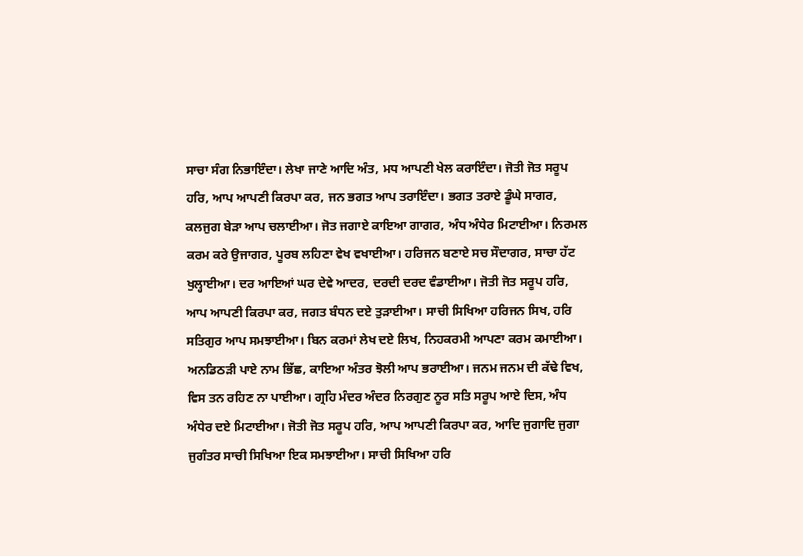ਸਾਚਾ ਸੰਗ ਨਿਭਾਇੰਦਾ। ਲੇਖਾ ਜਾਣੇ ਆਦਿ ਅੰਤ, ਮਧ ਆਪਣੀ ਖੇਲ ਕਰਾਇੰਦਾ। ਜੋਤੀ ਜੋਤ ਸਰੂਪ ਹਰਿ, ਆਪ ਆਪਣੀ ਕਿਰਪਾ ਕਰ, ਜਨ ਭਗਤ ਆਪ ਤਰਾਇੰਦਾ। ਭਗਤ ਤਰਾਏ ਡੂੰਘੇ ਸਾਗਰ, ਕਲਜੁਗ ਬੇੜਾ ਆਪ ਚਲਾਈਆ। ਜੋਤ ਜਗਾਏ ਕਾਇਆ ਗਾਗਰ, ਅੰਧ ਅੰਧੇਰ ਮਿਟਾਈਆ। ਨਿਰਮਲ ਕਰਮ ਕਰੇ ਉਜਾਗਰ, ਪੂਰਬ ਲਹਿਣਾ ਵੇਖ ਵਖਾਈਆ। ਹਰਿਜਨ ਬਣਾਏ ਸਚ ਸੌਦਾਗਰ, ਸਾਚਾ ਹੱਟ ਖੁਲ੍ਹਾਈਆ। ਦਰ ਆਇਆਂ ਘਰ ਦੇਵੇ ਆਦਰ, ਦਰਦੀ ਦਰਦ ਵੰਡਾਈਆ। ਜੋਤੀ ਜੋਤ ਸਰੂਪ ਹਰਿ, ਆਪ ਆਪਣੀ ਕਿਰਪਾ ਕਰ, ਜਗਤ ਬੰਧਨ ਦਏ ਤੁੜਾਈਆ। ਸਾਚੀ ਸਿਖਿਆ ਹਰਿਜਨ ਸਿਖ, ਹਰਿ ਸਤਿਗੁਰ ਆਪ ਸਮਝਾਈਆ। ਬਿਨ ਕਰਮਾਂ ਲੇਖ ਦਏ ਲਿਖ, ਨਿਹਕਰਮੀ ਆਪਣਾ ਕਰਮ ਕਮਾਈਆ। ਅਨਡਿਠੜੀ ਪਾਏ ਨਾਮ ਭਿੱਛ, ਕਾਇਆ ਅੰਤਰ ਝੋਲੀ ਆਪ ਭਰਾਈਆ। ਜਨਮ ਜਨਮ ਦੀ ਕੱਢੇ ਵਿਖ, ਵਿਸ ਤਨ ਰਹਿਣ ਨਾ ਪਾਈਆ। ਗ੍ਰਹਿ ਮੰਦਰ ਅੰਦਰ ਨਿਰਗੁਣ ਨੂਰ ਸਤਿ ਸਰੂਪ ਆਏ ਦਿਸ, ਅੰਧ ਅੰਧੇਰ ਦਏ ਮਿਟਾਈਆ। ਜੋਤੀ ਜੋਤ ਸਰੂਪ ਹਰਿ, ਆਪ ਆਪਣੀ ਕਿਰਪਾ ਕਰ, ਆਦਿ ਜੁਗਾਦਿ ਜੁਗਾ ਜੁਗੰਤਰ ਸਾਚੀ ਸਿਖਿਆ ਇਕ ਸਮਝਾਈਆ। ਸਾਚੀ ਸਿਖਿਆ ਹਰਿ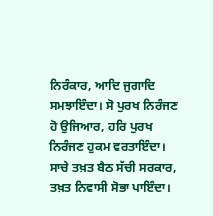ਨਿਰੰਕਾਰ, ਆਦਿ ਜੁਗਾਦਿ ਸਮਝਾਇੰਦਾ। ਸੋ ਪੁਰਖ ਨਿਰੰਜਣ ਹੋ ਉਜਿਆਰ, ਹਰਿ ਪੁਰਖ ਨਿਰੰਜਣ ਹੁਕਮ ਵਰਤਾਇੰਦਾ। ਸਾਚੇ ਤਖ਼ਤ ਬੈਠ ਸੱਚੀ ਸਰਕਾਰ, ਤਖ਼ਤ ਨਿਵਾਸੀ ਸੋਭਾ ਪਾਇੰਦਾ।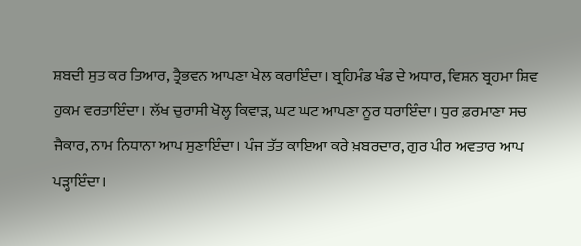ਸ਼ਬਦੀ ਸੁਤ ਕਰ ਤਿਆਰ, ਤ੍ਰੈਭਵਨ ਆਪਣਾ ਖੇਲ ਕਰਾਇੰਦਾ। ਬ੍ਰਹਿਮੰਡ ਖੰਡ ਦੇ ਅਧਾਰ, ਵਿਸ਼ਨ ਬ੍ਰਹਮਾ ਸ਼ਿਵ ਹੁਕਮ ਵਰਤਾਇੰਦਾ। ਲੱਖ ਚੁਰਾਸੀ ਖੋਲ੍ਹ ਕਿਵਾੜ, ਘਟ ਘਟ ਆਪਣਾ ਨੂਰ ਧਰਾਇੰਦਾ। ਧੁਰ ਫ਼ਰਮਾਣਾ ਸਚ ਜੈਕਾਰ, ਨਾਮ ਨਿਧਾਨਾ ਆਪ ਸੁਣਾਇੰਦਾ। ਪੰਜ ਤੱਤ ਕਾਇਆ ਕਰੇ ਖ਼ਬਰਦਾਰ, ਗੁਰ ਪੀਰ ਅਵਤਾਰ ਆਪ ਪੜ੍ਹਾਇੰਦਾ।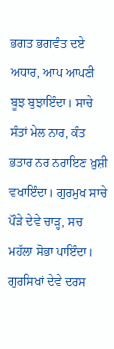ਭਗਤ ਭਗਵੰਤ ਦਏ ਅਧਾਰ, ਆਪ ਆਪਣੀ ਬੂਝ ਬੁਝਾਇੰਦਾ। ਸਾਚੇ ਸੰਤਾਂ ਮੇਲ ਨਾਰ, ਕੰਤ ਭਤਾਰ ਨਰ ਨਰਾਇਣ ਖ਼ੁਸ਼ੀ ਵਖਾਇੰਦਾ। ਗੁਰਮੁਖ ਸਾਚੇ ਪੌੜੇ ਦੇਵੇ ਚਾੜ੍ਹ, ਸਚ ਮਹੱਲਾ ਸੋਭਾ ਪਾਇੰਦਾ। ਗੁਰਸਿਖਾਂ ਦੇਵੇ ਦਰਸ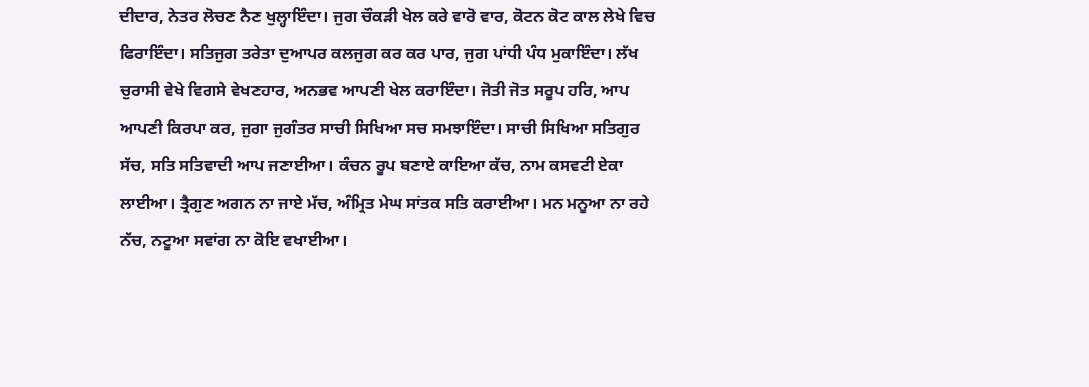ਦੀਦਾਰ, ਨੇਤਰ ਲੋਚਣ ਨੈਣ ਖੁਲ੍ਹਾਇੰਦਾ। ਜੁਗ ਚੌਕੜੀ ਖੇਲ ਕਰੇ ਵਾਰੋ ਵਾਰ, ਕੋਟਨ ਕੋਟ ਕਾਲ ਲੇਖੇ ਵਿਚ ਫਿਰਾਇੰਦਾ। ਸਤਿਜੁਗ ਤਰੇਤਾ ਦੁਆਪਰ ਕਲਜੁਗ ਕਰ ਕਰ ਪਾਰ, ਜੁਗ ਪਾਂਧੀ ਪੰਧ ਮੁਕਾਇੰਦਾ। ਲੱਖ ਚੁਰਾਸੀ ਵੇਖੇ ਵਿਗਸੇ ਵੇਖਣਹਾਰ, ਅਨਭਵ ਆਪਣੀ ਖੇਲ ਕਰਾਇੰਦਾ। ਜੋਤੀ ਜੋਤ ਸਰੂਪ ਹਰਿ, ਆਪ ਆਪਣੀ ਕਿਰਪਾ ਕਰ, ਜੁਗਾ ਜੁਗੰਤਰ ਸਾਚੀ ਸਿਖਿਆ ਸਚ ਸਮਝਾਇੰਦਾ। ਸਾਚੀ ਸਿਖਿਆ ਸਤਿਗੁਰ ਸੱਚ, ਸਤਿ ਸਤਿਵਾਦੀ ਆਪ ਜਣਾਈਆ। ਕੰਚਨ ਰੂਪ ਬਣਾਏ ਕਾਇਆ ਕੱਚ, ਨਾਮ ਕਸਵਟੀ ਏਕਾ ਲਾਈਆ। ਤ੍ਰੈਗੁਣ ਅਗਨ ਨਾ ਜਾਏ ਮੱਚ, ਅੰਮ੍ਰਿਤ ਮੇਘ ਸਾਂਤਕ ਸਤਿ ਕਰਾਈਆ। ਮਨ ਮਨੂਆ ਨਾ ਰਹੇ ਨੱਚ, ਨਟੂਆ ਸਵਾਂਗ ਨਾ ਕੋਇ ਵਖਾਈਆ।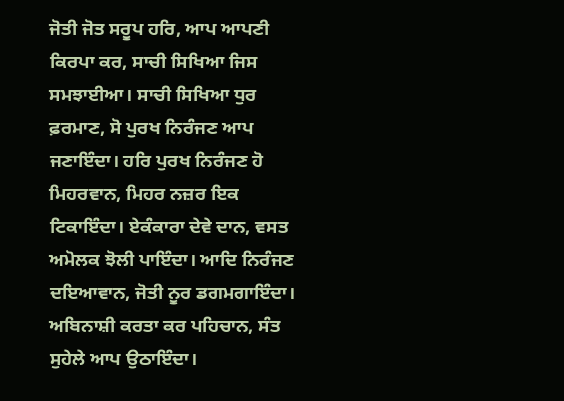ਜੋਤੀ ਜੋਤ ਸਰੂਪ ਹਰਿ, ਆਪ ਆਪਣੀ ਕਿਰਪਾ ਕਰ, ਸਾਚੀ ਸਿਖਿਆ ਜਿਸ ਸਮਝਾਈਆ। ਸਾਚੀ ਸਿਖਿਆ ਧੁਰ ਫ਼ਰਮਾਣ, ਸੋ ਪੁਰਖ ਨਿਰੰਜਣ ਆਪ ਜਣਾਇੰਦਾ। ਹਰਿ ਪੁਰਖ ਨਿਰੰਜਣ ਹੋ ਮਿਹਰਵਾਨ, ਮਿਹਰ ਨਜ਼ਰ ਇਕ ਟਿਕਾਇੰਦਾ। ਏਕੰਕਾਰਾ ਦੇਵੇ ਦਾਨ, ਵਸਤ ਅਮੋਲਕ ਝੋਲੀ ਪਾਇੰਦਾ। ਆਦਿ ਨਿਰੰਜਣ ਦਇਆਵਾਨ, ਜੋਤੀ ਨੂਰ ਡਗਮਗਾਇੰਦਾ। ਅਬਿਨਾਸ਼ੀ ਕਰਤਾ ਕਰ ਪਹਿਚਾਨ, ਸੰਤ ਸੁਹੇਲੇ ਆਪ ਉਠਾਇੰਦਾ।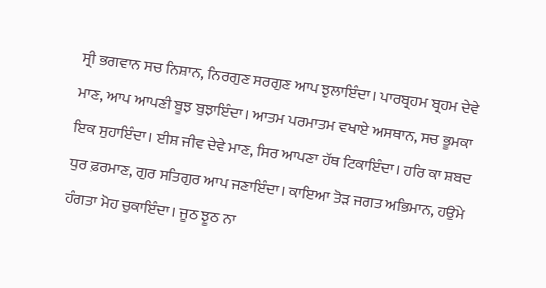ਸ੍ਰੀ ਭਗਵਾਨ ਸਚ ਨਿਸ਼ਾਨ, ਨਿਰਗੁਣ ਸਰਗੁਣ ਆਪ ਝੁਲਾਇੰਦਾ। ਪਾਰਬ੍ਰਹਮ ਬ੍ਰਹਮ ਦੇਵੇ ਮਾਣ, ਆਪ ਆਪਣੀ ਬੂਝ ਬੁਝਾਇੰਦਾ। ਆਤਮ ਪਰਮਾਤਮ ਵਖਾਏ ਅਸਥਾਨ, ਸਚ ਭੂਮਕਾ ਇਕ ਸੁਹਾਇੰਦਾ। ਈਸ਼ ਜੀਵ ਦੇਵੇ ਮਾਣ, ਸਿਰ ਆਪਣਾ ਹੱਥ ਟਿਕਾਇੰਦਾ। ਹਰਿ ਕਾ ਸ਼ਬਦ ਧੁਰ ਫ਼ਰਮਾਣ, ਗੁਰ ਸਤਿਗੁਰ ਆਪ ਜਣਾਇੰਦਾ। ਕਾਇਆ ਤੋੜ ਜਗਤ ਅਭਿਮਾਨ, ਹਉਂਮੇ ਹੰਗਤਾ ਮੋਹ ਚੁਕਾਇੰਦਾ। ਜੂਠ ਝੂਠ ਨਾ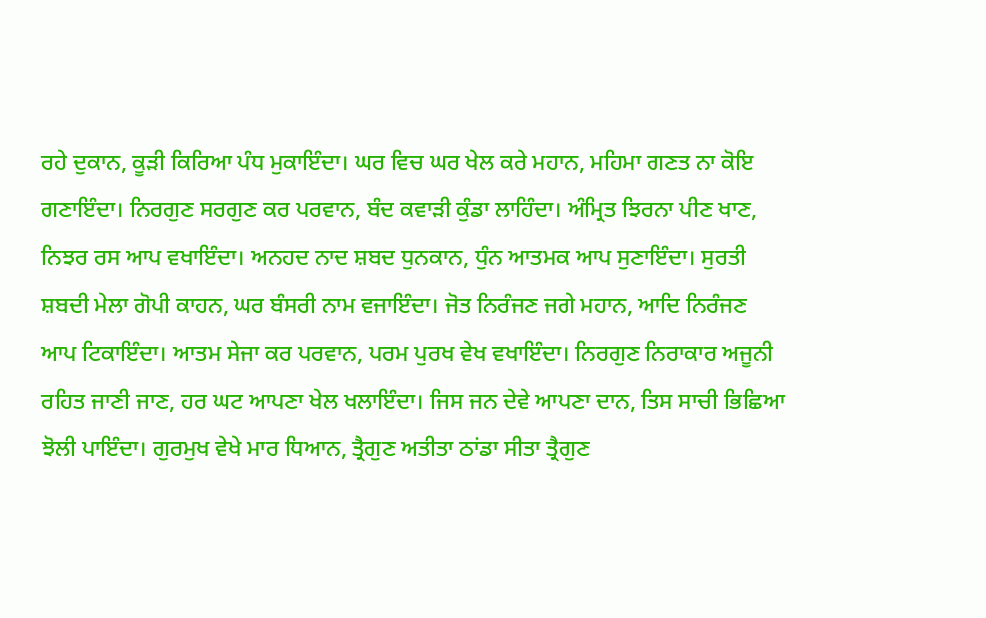ਰਹੇ ਦੁਕਾਨ, ਕੂੜੀ ਕਿਰਿਆ ਪੰਧ ਮੁਕਾਇੰਦਾ। ਘਰ ਵਿਚ ਘਰ ਖੇਲ ਕਰੇ ਮਹਾਨ, ਮਹਿਮਾ ਗਣਤ ਨਾ ਕੋਇ ਗਣਾਇੰਦਾ। ਨਿਰਗੁਣ ਸਰਗੁਣ ਕਰ ਪਰਵਾਨ, ਬੰਦ ਕਵਾੜੀ ਕੁੰਡਾ ਲਾਹਿੰਦਾ। ਅੰਮ੍ਰਿਤ ਝਿਰਨਾ ਪੀਣ ਖਾਣ, ਨਿਝਰ ਰਸ ਆਪ ਵਖਾਇੰਦਾ। ਅਨਹਦ ਨਾਦ ਸ਼ਬਦ ਧੁਨਕਾਨ, ਧੁੰਨ ਆਤਮਕ ਆਪ ਸੁਣਾਇੰਦਾ। ਸੁਰਤੀ ਸ਼ਬਦੀ ਮੇਲਾ ਗੋਪੀ ਕਾਹਨ, ਘਰ ਬੰਸਰੀ ਨਾਮ ਵਜਾਇੰਦਾ। ਜੋਤ ਨਿਰੰਜਣ ਜਗੇ ਮਹਾਨ, ਆਦਿ ਨਿਰੰਜਣ ਆਪ ਟਿਕਾਇੰਦਾ। ਆਤਮ ਸੇਜਾ ਕਰ ਪਰਵਾਨ, ਪਰਮ ਪੁਰਖ ਵੇਖ ਵਖਾਇੰਦਾ। ਨਿਰਗੁਣ ਨਿਰਾਕਾਰ ਅਜੂਨੀ ਰਹਿਤ ਜਾਣੀ ਜਾਣ, ਹਰ ਘਟ ਆਪਣਾ ਖੇਲ ਖਲਾਇੰਦਾ। ਜਿਸ ਜਨ ਦੇਵੇ ਆਪਣਾ ਦਾਨ, ਤਿਸ ਸਾਚੀ ਭਿਛਿਆ ਝੋਲੀ ਪਾਇੰਦਾ। ਗੁਰਮੁਖ ਵੇਖੇ ਮਾਰ ਧਿਆਨ, ਤ੍ਰੈਗੁਣ ਅਤੀਤਾ ਠਾਂਡਾ ਸੀਤਾ ਤ੍ਰੈਗੁਣ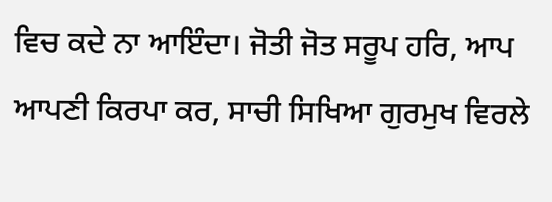ਵਿਚ ਕਦੇ ਨਾ ਆਇੰਦਾ। ਜੋਤੀ ਜੋਤ ਸਰੂਪ ਹਰਿ, ਆਪ ਆਪਣੀ ਕਿਰਪਾ ਕਰ, ਸਾਚੀ ਸਿਖਿਆ ਗੁਰਮੁਖ ਵਿਰਲੇ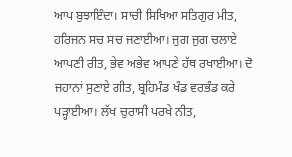ਆਪ ਬੁਝਾਇੰਦਾ। ਸਾਚੀ ਸਿਖਿਆ ਸਤਿਗੁਰ ਮੀਤ, ਹਰਿਜਨ ਸਚ ਸਚ ਜਣਾਈਆ। ਜੁਗ ਜੁਗ ਚਲਾਏ ਆਪਣੀ ਰੀਤ, ਭੇਵ ਅਭੇਵ ਆਪਣੇ ਹੱਥ ਰਖਾਈਆ। ਦੋ ਜਹਾਨਾਂ ਸੁਣਾਏ ਗੀਤ, ਬ੍ਰਹਿਮੰਡ ਖੰਡ ਵਰਭੰਡ ਕਰੇ ਪੜ੍ਹਾਈਆ। ਲੱਖ ਚੁਰਾਸੀ ਪਰਖੇ ਨੀਤ,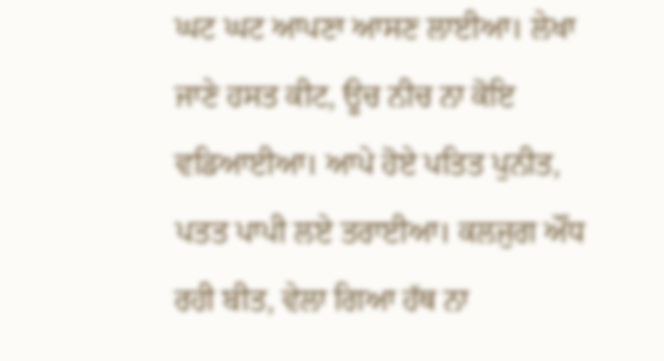ਘਟ ਘਟ ਆਪਣਾ ਆਸਣ ਲਾਈਆ। ਲੇਖਾ ਜਾਣੇ ਹਸਤ ਕੀਟ, ਊਚ ਨੀਚ ਨਾ ਕੋਇ ਵਡਿਆਈਆ। ਆਪੇ ਹੋਏ ਪਤਿਤ ਪੁਨੀਤ, ਪਤਤ ਪਾਪੀ ਲਏ ਤਰਾਈਆ। ਕਲਜੁਗ ਔਂਧ ਰਹੀ ਬੀਤ, ਵੇਲਾ ਗਿਆ ਹੱਥ ਨਾ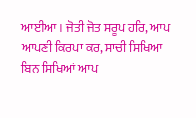ਆਈਆ। ਜੋਤੀ ਜੋਤ ਸਰੂਪ ਹਰਿ, ਆਪ ਆਪਣੀ ਕਿਰਪਾ ਕਰ, ਸਾਚੀ ਸਿਖਿਆ ਬਿਨ ਸਿਖਿਆਂ ਆਪ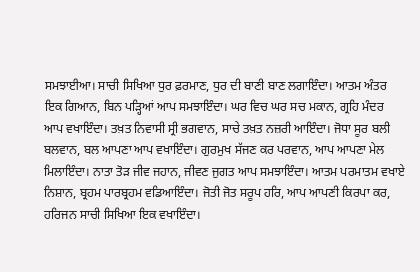ਸਮਝਾਈਆ। ਸਾਚੀ ਸਿਖਿਆ ਧੁਰ ਫ਼ਰਮਾਣ, ਧੁਰ ਦੀ ਬਾਣੀ ਬਾਣ ਲਗਾਇੰਦਾ। ਆਤਮ ਅੰਤਰ ਇਕ ਗਿਆਨ, ਬਿਨ ਪੜ੍ਹਿਆਂ ਆਪ ਸਮਝਾਇੰਦਾ। ਘਰ ਵਿਚ ਘਰ ਸਚ ਮਕਾਨ, ਗ੍ਰਹਿ ਮੰਦਰ ਆਪ ਵਖਾਇੰਦਾ। ਤਖ਼ਤ ਨਿਵਾਸੀ ਸ੍ਰੀ ਭਗਵਾਨ, ਸਾਚੇ ਤਖ਼ਤ ਨਜ਼ਰੀ ਆਇੰਦਾ। ਜੋਧਾ ਸੂਰ ਬਲੀ ਬਲਵਾਨ, ਬਲ ਆਪਣਾ ਆਪ ਵਖਾਇੰਦਾ। ਗੁਰਮੁਖ ਸੱਜਣ ਕਰ ਪਰਵਾਨ, ਆਪ ਆਪਣਾ ਮੇਲ ਮਿਲਾਇੰਦਾ। ਨਾਤਾ ਤੋੜ ਜੀਵ ਜਹਾਨ, ਜੀਵਣ ਜੁਗਤ ਆਪ ਸਮਝਾਇੰਦਾ। ਆਤਮ ਪਰਮਾਤਮ ਵਖਾਏ ਨਿਸ਼ਾਨ, ਬ੍ਰਹਮ ਪਾਰਬ੍ਰਹਮ ਵਡਿਆਇੰਦਾ। ਜੋਤੀ ਜੋਤ ਸਰੂਪ ਹਰਿ, ਆਪ ਆਪਣੀ ਕਿਰਪਾ ਕਰ, ਹਰਿਜਨ ਸਾਚੀ ਸਿਖਿਆ ਇਕ ਵਖਾਇੰਦਾ।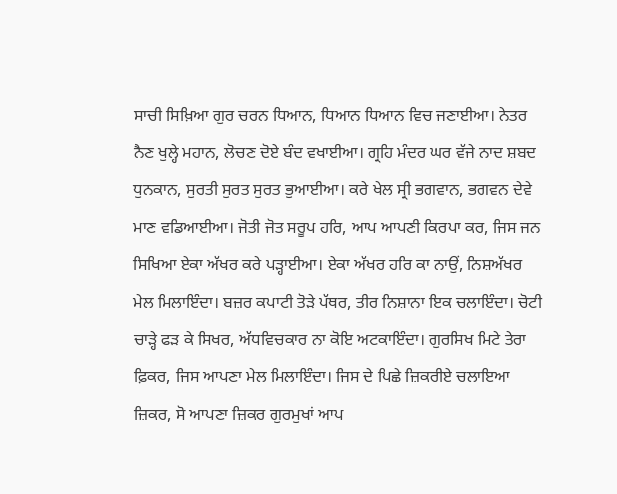ਸਾਚੀ ਸਿਖ਼ਿਆ ਗੁਰ ਚਰਨ ਧਿਆਨ, ਧਿਆਨ ਧਿਆਨ ਵਿਚ ਜਣਾਈਆ। ਨੇਤਰ ਨੈਣ ਖੁਲ੍ਹੇ ਮਹਾਨ, ਲੋਚਣ ਦੋਏ ਬੰਦ ਵਖਾਈਆ। ਗ੍ਰਹਿ ਮੰਦਰ ਘਰ ਵੱਜੇ ਨਾਦ ਸ਼ਬਦ ਧੁਨਕਾਨ, ਸੁਰਤੀ ਸੁਰਤ ਸੁਰਤ ਭੁਆਈਆ। ਕਰੇ ਖੇਲ ਸ੍ਰੀ ਭਗਵਾਨ, ਭਗਵਨ ਦੇਵੇ ਮਾਣ ਵਡਿਆਈਆ। ਜੋਤੀ ਜੋਤ ਸਰੂਪ ਹਰਿ, ਆਪ ਆਪਣੀ ਕਿਰਪਾ ਕਰ, ਜਿਸ ਜਨ ਸਿਖਿਆ ਏਕਾ ਅੱਖਰ ਕਰੇ ਪੜ੍ਹਾਈਆ। ਏਕਾ ਅੱਖਰ ਹਰਿ ਕਾ ਨਾਉਂ, ਨਿਸ਼ਅੱਖਰ ਮੇਲ ਮਿਲਾਇੰਦਾ। ਬਜ਼ਰ ਕਪਾਟੀ ਤੋੜੇ ਪੱਥਰ, ਤੀਰ ਨਿਸ਼ਾਨਾ ਇਕ ਚਲਾਇੰਦਾ। ਚੋਟੀ ਚਾੜ੍ਹੇ ਫੜ ਕੇ ਸਿਖਰ, ਅੱਧਵਿਚਕਾਰ ਨਾ ਕੋਇ ਅਟਕਾਇੰਦਾ। ਗੁਰਸਿਖ ਮਿਟੇ ਤੇਰਾ ਫ਼ਿਕਰ, ਜਿਸ ਆਪਣਾ ਮੇਲ ਮਿਲਾਇੰਦਾ। ਜਿਸ ਦੇ ਪਿਛੇ ਜ਼ਿਕਰੀਏ ਚਲਾਇਆ ਜ਼ਿਕਰ, ਸੋ ਆਪਣਾ ਜ਼ਿਕਰ ਗੁਰਮੁਖਾਂ ਆਪ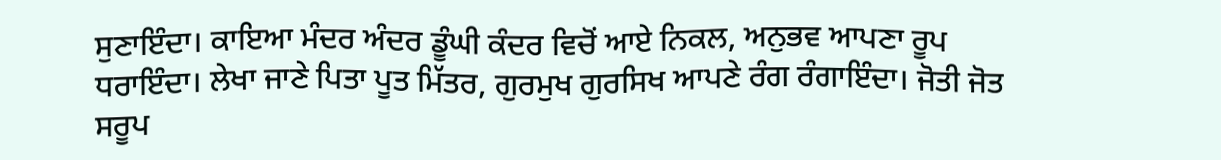ਸੁਣਾਇੰਦਾ। ਕਾਇਆ ਮੰਦਰ ਅੰਦਰ ਡੂੰਘੀ ਕੰਦਰ ਵਿਚੋਂ ਆਏ ਨਿਕਲ, ਅਨੁਭਵ ਆਪਣਾ ਰੂਪ ਧਰਾਇੰਦਾ। ਲੇਖਾ ਜਾਣੇ ਪਿਤਾ ਪੂਤ ਮਿੱਤਰ, ਗੁਰਮੁਖ ਗੁਰਸਿਖ ਆਪਣੇ ਰੰਗ ਰੰਗਾਇੰਦਾ। ਜੋਤੀ ਜੋਤ ਸਰੂਪ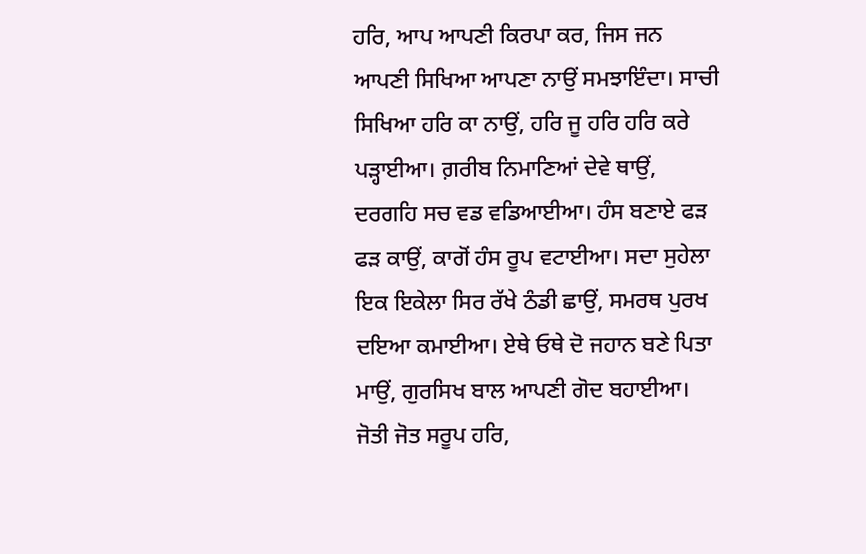ਹਰਿ, ਆਪ ਆਪਣੀ ਕਿਰਪਾ ਕਰ, ਜਿਸ ਜਨ ਆਪਣੀ ਸਿਖਿਆ ਆਪਣਾ ਨਾਉਂ ਸਮਝਾਇੰਦਾ। ਸਾਚੀ ਸਿਖਿਆ ਹਰਿ ਕਾ ਨਾਉਂ, ਹਰਿ ਜੂ ਹਰਿ ਹਰਿ ਕਰੇ ਪੜ੍ਹਾਈਆ। ਗ਼ਰੀਬ ਨਿਮਾਣਿਆਂ ਦੇਵੇ ਥਾਉਂ, ਦਰਗਹਿ ਸਚ ਵਡ ਵਡਿਆਈਆ। ਹੰਸ ਬਣਾਏ ਫੜ ਫੜ ਕਾਉਂ, ਕਾਗੋਂ ਹੰਸ ਰੂਪ ਵਟਾਈਆ। ਸਦਾ ਸੁਹੇਲਾ ਇਕ ਇਕੇਲਾ ਸਿਰ ਰੱਖੇ ਠੰਡੀ ਛਾਉਂ, ਸਮਰਥ ਪੁਰਖ ਦਇਆ ਕਮਾਈਆ। ਏਥੇ ਓਥੇ ਦੋ ਜਹਾਨ ਬਣੇ ਪਿਤਾ ਮਾਉਂ, ਗੁਰਸਿਖ ਬਾਲ ਆਪਣੀ ਗੋਦ ਬਹਾਈਆ। ਜੋਤੀ ਜੋਤ ਸਰੂਪ ਹਰਿ,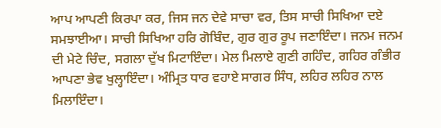ਆਪ ਆਪਣੀ ਕਿਰਪਾ ਕਰ, ਜਿਸ ਜਨ ਦੇਵੇ ਸਾਚਾ ਵਰ, ਤਿਸ ਸਾਚੀ ਸਿਖਿਆ ਦਏ ਸਮਝਾਈਆ। ਸਾਚੀ ਸਿਖਿਆ ਹਰਿ ਗੋਬਿੰਦ, ਗੁਰ ਗੁਰ ਰੂਪ ਜਣਾਇੰਦਾ। ਜਨਮ ਜਨਮ ਦੀ ਮੇਟੇ ਚਿੰਦ, ਸਗਲਾ ਦੁੱਖ ਮਿਟਾਇੰਦਾ। ਮੇਲ ਮਿਲਾਏ ਗੁਣੀ ਗਹਿੰਦ, ਗਹਿਰ ਗੰਭੀਰ ਆਪਣਾ ਭੇਵ ਖੁਲ੍ਹਾਇੰਦਾ। ਅੰਮ੍ਰਿਤ ਧਾਰ ਵਹਾਏ ਸਾਗਰ ਸਿੰਧ, ਲਹਿਰ ਲਹਿਰ ਨਾਲ ਮਿਲਾਇੰਦਾ।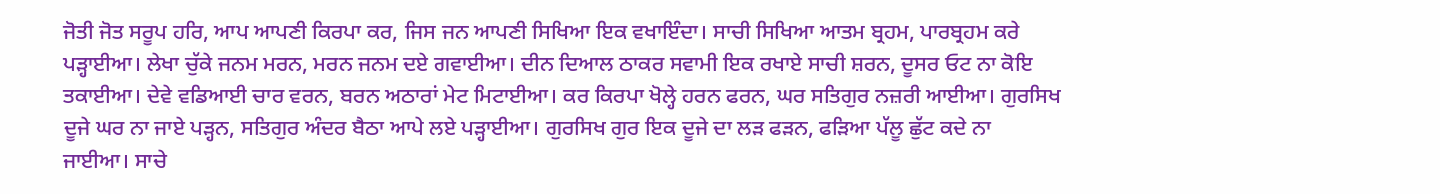ਜੋਤੀ ਜੋਤ ਸਰੂਪ ਹਰਿ, ਆਪ ਆਪਣੀ ਕਿਰਪਾ ਕਰ, ਜਿਸ ਜਨ ਆਪਣੀ ਸਿਖਿਆ ਇਕ ਵਖਾਇੰਦਾ। ਸਾਚੀ ਸਿਖਿਆ ਆਤਮ ਬ੍ਰਹਮ, ਪਾਰਬ੍ਰਹਮ ਕਰੇ ਪੜ੍ਹਾਈਆ। ਲੇਖਾ ਚੁੱਕੇ ਜਨਮ ਮਰਨ, ਮਰਨ ਜਨਮ ਦਏ ਗਵਾਈਆ। ਦੀਨ ਦਿਆਲ ਠਾਕਰ ਸਵਾਮੀ ਇਕ ਰਖਾਏ ਸਾਚੀ ਸ਼ਰਨ, ਦੂਸਰ ਓਟ ਨਾ ਕੋਇ ਤਕਾਈਆ। ਦੇਵੇ ਵਡਿਆਈ ਚਾਰ ਵਰਨ, ਬਰਨ ਅਠਾਰਾਂ ਮੇਟ ਮਿਟਾਈਆ। ਕਰ ਕਿਰਪਾ ਖੋਲ੍ਹੇ ਹਰਨ ਫਰਨ, ਘਰ ਸਤਿਗੁਰ ਨਜ਼ਰੀ ਆਈਆ। ਗੁਰਸਿਖ ਦੂਜੇ ਘਰ ਨਾ ਜਾਏ ਪੜ੍ਹਨ, ਸਤਿਗੁਰ ਅੰਦਰ ਬੈਠਾ ਆਪੇ ਲਏ ਪੜ੍ਹਾਈਆ। ਗੁਰਸਿਖ ਗੁਰ ਇਕ ਦੂਜੇ ਦਾ ਲੜ ਫੜਨ, ਫੜਿਆ ਪੱਲੂ ਛੁੱਟ ਕਦੇ ਨਾ ਜਾਈਆ। ਸਾਚੇ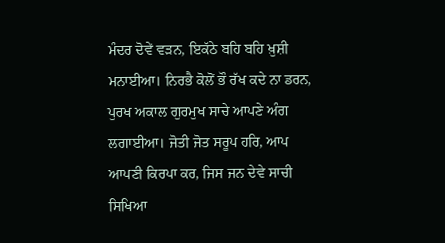ਮੰਦਰ ਦੋਵੇਂ ਵੜਨ, ਇਕੱਠੇ ਬਹਿ ਬਹਿ ਖ਼ੁਸ਼ੀ ਮਨਾਈਆ। ਨਿਰਭੈ ਕੋਲੋਂ ਭੌ ਰੱਖ ਕਦੇ ਨਾ ਡਰਨ, ਪੁਰਖ ਅਕਾਲ ਗੁਰਮੁਖ ਸਾਚੇ ਆਪਣੇ ਅੰਗ ਲਗਾਈਆ। ਜੋਤੀ ਜੋਤ ਸਰੂਪ ਹਰਿ, ਆਪ ਆਪਣੀ ਕਿਰਪਾ ਕਰ, ਜਿਸ ਜਨ ਦੇਵੇ ਸਾਚੀ ਸਿਖਿਆ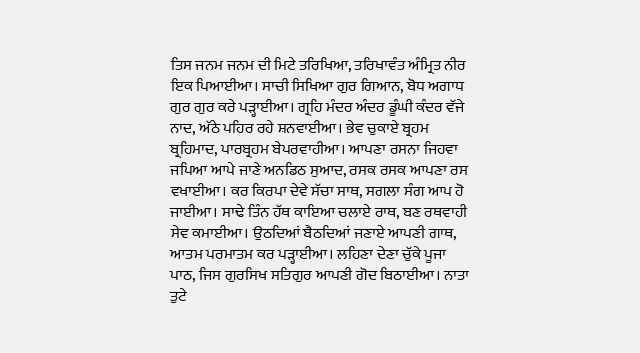ਤਿਸ ਜਨਮ ਜਨਮ ਦੀ ਮਿਟੇ ਤਰਿਖਿਆ, ਤਰਿਖਾਵੰਤ ਅੰਮ੍ਰਿਤ ਨੀਰ ਇਕ ਪਿਆਈਆ। ਸਾਚੀ ਸਿਖਿਆ ਗੁਰ ਗਿਆਨ, ਬੋਧ ਅਗਾਧ ਗੁਰ ਗੁਰ ਕਰੇ ਪੜ੍ਹਾਈਆ। ਗ੍ਰਹਿ ਮੰਦਰ ਅੰਦਰ ਡੂੰਘੀ ਕੰਦਰ ਵੱਜੇ ਨਾਦ, ਅੱਠੇ ਪਹਿਰ ਰਹੇ ਸ਼ਨਵਾਈਆ। ਭੇਵ ਚੁਕਾਏ ਬ੍ਰਹਮ ਬ੍ਰਹਿਮਾਦ, ਪਾਰਬ੍ਰਹਮ ਬੇਪਰਵਾਹੀਆ। ਆਪਣਾ ਰਸਨਾ ਜਿਹਵਾ ਜਪਿਆ ਆਪੇ ਜਾਣੇ ਅਨਡਿਠ ਸੁਆਦ, ਰਸਕ ਰਸਕ ਆਪਣਾ ਰਸ ਵਖਾਈਆ। ਕਰ ਕਿਰਪਾ ਦੇਵੇ ਸੱਚਾ ਸਾਥ, ਸਗਲਾ ਸੰਗ ਆਪ ਹੋ ਜਾਈਆ। ਸਾਢੇ ਤਿੰਨ ਹੱਥ ਕਾਇਆ ਚਲਾਏ ਰਾਥ, ਬਣ ਰਥਵਾਹੀ ਸੇਵ ਕਮਾਈਆ। ਉਠਦਿਆਂ ਬੈਠਦਿਆਂ ਜਣਾਏ ਆਪਣੀ ਗਾਥ, ਆਤਮ ਪਰਮਾਤਮ ਕਰ ਪੜ੍ਹਾਈਆ। ਲਹਿਣਾ ਦੇਣਾ ਚੁੱਕੇ ਪੂਜਾ ਪਾਠ, ਜਿਸ ਗੁਰਸਿਖ ਸਤਿਗੁਰ ਆਪਣੀ ਗੋਦ ਬਿਠਾਈਆ। ਨਾਤਾ ਤੁਟੇ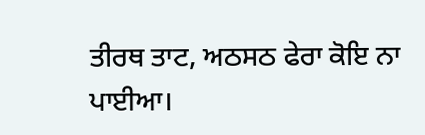ਤੀਰਥ ਤਾਟ, ਅਠਸਠ ਫੇਰਾ ਕੋਇ ਨਾ ਪਾਈਆ।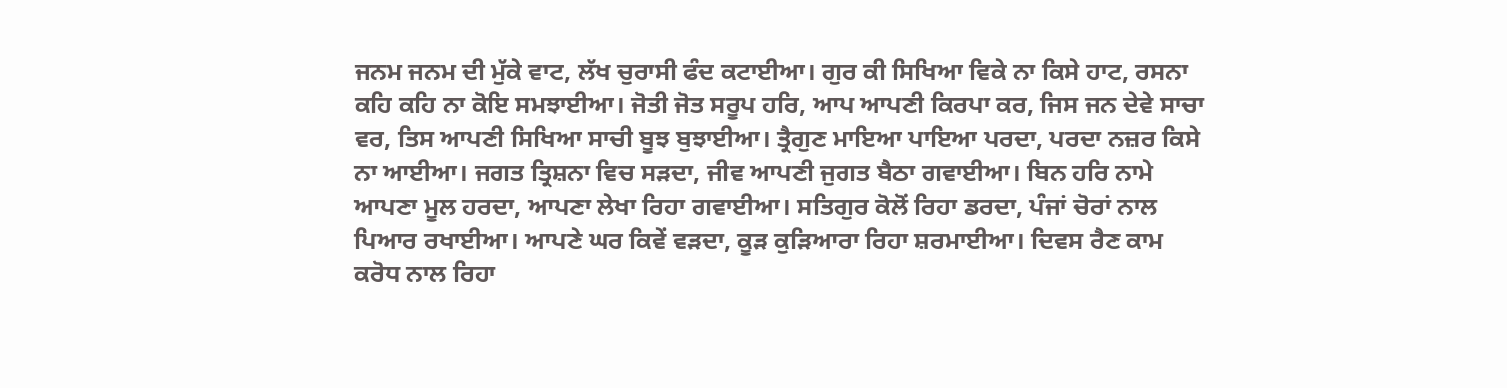ਜਨਮ ਜਨਮ ਦੀ ਮੁੱਕੇ ਵਾਟ, ਲੱਖ ਚੁਰਾਸੀ ਫੰਦ ਕਟਾਈਆ। ਗੁਰ ਕੀ ਸਿਖਿਆ ਵਿਕੇ ਨਾ ਕਿਸੇ ਹਾਟ, ਰਸਨਾ ਕਹਿ ਕਹਿ ਨਾ ਕੋਇ ਸਮਝਾਈਆ। ਜੋਤੀ ਜੋਤ ਸਰੂਪ ਹਰਿ, ਆਪ ਆਪਣੀ ਕਿਰਪਾ ਕਰ, ਜਿਸ ਜਨ ਦੇਵੇ ਸਾਚਾ ਵਰ, ਤਿਸ ਆਪਣੀ ਸਿਖਿਆ ਸਾਚੀ ਬੂਝ ਬੁਝਾਈਆ। ਤ੍ਰੈਗੁਣ ਮਾਇਆ ਪਾਇਆ ਪਰਦਾ, ਪਰਦਾ ਨਜ਼ਰ ਕਿਸੇ ਨਾ ਆਈਆ। ਜਗਤ ਤ੍ਰਿਸ਼ਨਾ ਵਿਚ ਸੜਦਾ, ਜੀਵ ਆਪਣੀ ਜੁਗਤ ਬੈਠਾ ਗਵਾਈਆ। ਬਿਨ ਹਰਿ ਨਾਮੇ ਆਪਣਾ ਮੂਲ ਹਰਦਾ, ਆਪਣਾ ਲੇਖਾ ਰਿਹਾ ਗਵਾਈਆ। ਸਤਿਗੁਰ ਕੋਲੋਂ ਰਿਹਾ ਡਰਦਾ, ਪੰਜਾਂ ਚੋਰਾਂ ਨਾਲ ਪਿਆਰ ਰਖਾਈਆ। ਆਪਣੇ ਘਰ ਕਿਵੇਂ ਵੜਦਾ, ਕੂੜ ਕੁੜਿਆਰਾ ਰਿਹਾ ਸ਼ਰਮਾਈਆ। ਦਿਵਸ ਰੈਣ ਕਾਮ ਕਰੋਧ ਨਾਲ ਰਿਹਾ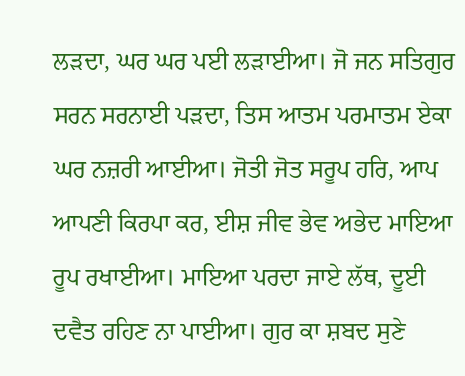ਲੜਦਾ, ਘਰ ਘਰ ਪਈ ਲੜਾਈਆ। ਜੋ ਜਨ ਸਤਿਗੁਰ ਸਰਨ ਸਰਨਾਈ ਪੜਦਾ, ਤਿਸ ਆਤਮ ਪਰਮਾਤਮ ਏਕਾ ਘਰ ਨਜ਼ਰੀ ਆਈਆ। ਜੋਤੀ ਜੋਤ ਸਰੂਪ ਹਰਿ, ਆਪ ਆਪਣੀ ਕਿਰਪਾ ਕਰ, ਈਸ਼ ਜੀਵ ਭੇਵ ਅਭੇਦ ਮਾਇਆ ਰੂਪ ਰਖਾਈਆ। ਮਾਇਆ ਪਰਦਾ ਜਾਏ ਲੱਥ, ਦੂਈ ਦਵੈਤ ਰਹਿਣ ਨਾ ਪਾਈਆ। ਗੁਰ ਕਾ ਸ਼ਬਦ ਸੁਣੇ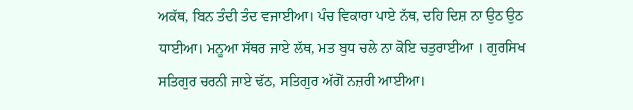ਅਕੱਥ, ਬਿਨ ਤੰਦੀ ਤੰਦ ਵਜਾਈਆ। ਪੰਚ ਵਿਕਾਰਾ ਪਾਏ ਨੱਥ, ਦਹਿ ਦਿਸ਼ ਨਾ ਉਠ ਉਠ ਧਾਈਆ। ਮਨੂਆ ਸੱਥਰ ਜਾਏ ਲੱਥ, ਮਤ ਬੁਧ ਚਲੇ ਨਾ ਕੋਇ ਚਤੁਰਾਈਆ । ਗੁਰਸਿਖ ਸਤਿਗੁਰ ਚਰਨੀ ਜਾਏ ਢੱਠ, ਸਤਿਗੁਰ ਅੱਗੋਂ ਨਜ਼ਰੀ ਆਈਆ।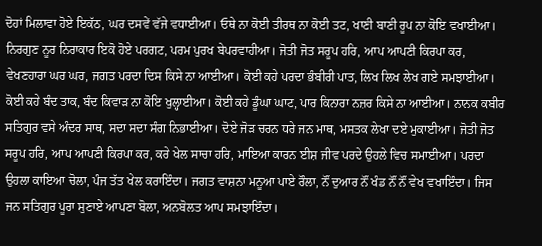ਦੋਹਾਂ ਮਿਲਾਵਾ ਹੋਏ ਇਕੱਠ, ਘਰ ਦਸਵੇਂ ਵੱਜੇ ਵਧਾਈਆ। ਓਥੇ ਨਾ ਕੋਈ ਤੀਰਥ ਨਾ ਕੋਈ ਤਟ, ਖਾਣੀ ਬਾਣੀ ਰੂਪ ਨਾ ਕੋਇ ਵਖਾਈਆ। ਨਿਰਗੁਣ ਨੂਰ ਨਿਰਾਕਾਰ ਇਕੋ ਹੋਏ ਪਰਗਟ, ਪਰਮ ਪੁਰਖ ਬੇਪਰਵਾਹੀਆ। ਜੋਤੀ ਜੋਤ ਸਰੂਪ ਹਰਿ, ਆਪ ਆਪਣੀ ਕਿਰਪਾ ਕਰ, ਵੇਖਣਹਾਰਾ ਘਰ ਘਰ, ਜਗਤ ਪਰਦਾ ਦਿਸ ਕਿਸੇ ਨਾ ਆਈਆ। ਕੋਈ ਕਹੇ ਪਰਦਾ ਭੰਬੀਰੀ ਪਾਤ, ਲਿਖ ਲਿਖ ਲੇਖ ਗਏ ਸਮਝਾਈਆ। ਕੋਈ ਕਹੇ ਬੰਦ ਤਾਕ, ਬੰਦ ਕਿਵਾੜ ਨਾ ਕੋਇ ਖੁਲ੍ਹਾਈਆ। ਕੋਈ ਕਹੇ ਡੂੰਘਾ ਘਾਟ, ਪਾਰ ਕਿਨਾਰਾ ਨਜ਼ਰ ਕਿਸੇ ਨਾ ਆਈਆ। ਨਾਨਕ ਕਬੀਰ ਸਤਿਗੁਰ ਵਸੇ ਅੰਦਰ ਸਾਥ, ਸਦਾ ਸਦਾ ਸੰਗ ਨਿਭਾਈਆ। ਦੋਏ ਜੋੜ ਚਰਨ ਧਰੇ ਜਨ ਮਾਥ, ਮਸਤਕ ਲੇਖਾ ਦਏ ਮੁਕਾਈਆ। ਜੋਤੀ ਜੋਤ ਸਰੂਪ ਹਰਿ, ਆਪ ਆਪਣੀ ਕਿਰਪਾ ਕਰ, ਕਰੇ ਖੇਲ ਸਾਚਾ ਹਰਿ, ਮਾਇਆ ਕਾਰਨ ਈਸ਼ ਜੀਵ ਪਰਦੇ ਉਹਲੇ ਵਿਚ ਸਮਾਈਆ। ਪਰਦਾ ਉਹਲਾ ਕਾਇਆ ਚੋਲਾ, ਪੰਜ ਤੱਤ ਖੇਲ ਕਰਾਇੰਦਾ। ਜਗਤ ਵਾਸ਼ਨਾ ਮਨੂਆ ਪਾਏ ਰੌਲਾ, ਨੌਂ ਦੁਆਰ ਨੌਂ ਖੰਡ ਨੌਂ ਨੌਂ ਵੇਖ ਵਖਾਇੰਦਾ। ਜਿਸ ਜਨ ਸਤਿਗੁਰ ਪੂਰਾ ਸੁਣਾਏ ਆਪਣਾ ਬੋਲਾ, ਅਨਬੋਲਤ ਆਪ ਸਮਝਾਇੰਦਾ।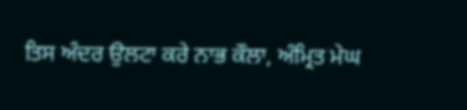ਤਿਸ ਅੰਦਰ ਉਲਟਾ ਕਰੇ ਨਾਭ ਕੌਲਾ, ਅੰਮ੍ਰਿਤ ਮੇਘ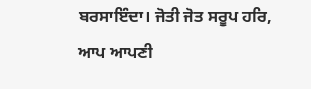ਬਰਸਾਇੰਦਾ। ਜੋਤੀ ਜੋਤ ਸਰੂਪ ਹਰਿ, ਆਪ ਆਪਣੀ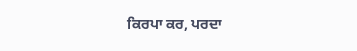ਕਿਰਪਾ ਕਰ, ਪਰਦਾ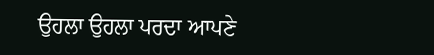ਉਹਲਾ ਉਹਲਾ ਪਰਦਾ ਆਪਣੇ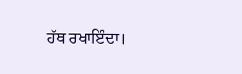ਹੱਥ ਰਖਾਇੰਦਾ।